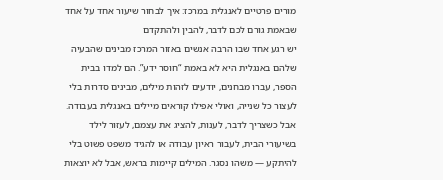מורים פרטיים לאנגלית במרכז: איך לבחור שיעור אחד על אחד שבאמת גורם לכם לדבר, להבין ולהתקדם
יש רגע אחד שבו הרבה אנשים באזור המרכז מבינים שהבעיה שלהם באנגלית היא לא באמת “חוסר ידע”. הם למדו בבית הספר, עברו מבחנים, יודעים לזהות מילים, מבינים סדרות בלי לעצור כל שנייה, ואולי אפילו קוראים מיילים באנגלית בעבודה. אבל כשצריך לדבר, לענות, להציג את עצמם, לעזור לילד בשיעורי הבית, לעבור ראיון עבודה או להגיד משפט פשוט בלי להיתקע — משהו נסגר. המילים קיימות בראש, אבל לא יוצאות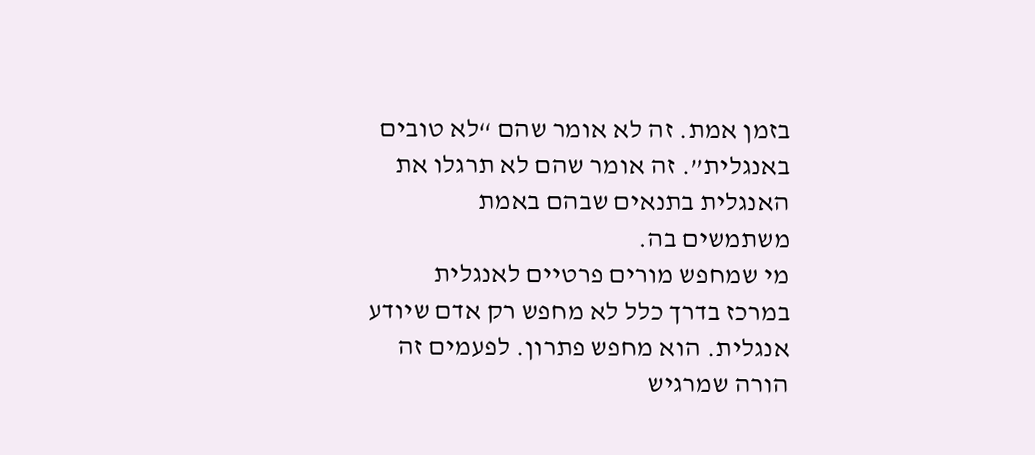בזמן אמת. זה לא אומר שהם “לא טובים באנגלית”. זה אומר שהם לא תרגלו את האנגלית בתנאים שבהם באמת משתמשים בה.
מי שמחפש מורים פרטיים לאנגלית במרכז בדרך כלל לא מחפש רק אדם שיודע אנגלית. הוא מחפש פתרון. לפעמים זה הורה שמרגיש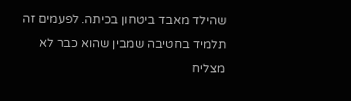שהילד מאבד ביטחון בכיתה. לפעמים זה תלמיד בחטיבה שמבין שהוא כבר לא מצליח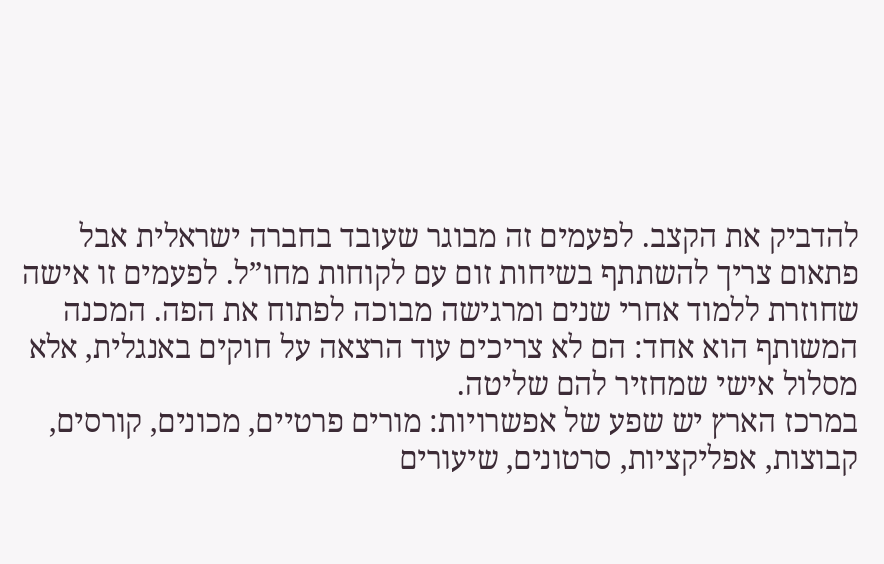להדביק את הקצב. לפעמים זה מבוגר שעובד בחברה ישראלית אבל פתאום צריך להשתתף בשיחות זום עם לקוחות מחו”ל. לפעמים זו אישה שחוזרת ללמוד אחרי שנים ומרגישה מבוכה לפתוח את הפה. המכנה המשותף הוא אחד: הם לא צריכים עוד הרצאה על חוקים באנגלית, אלא מסלול אישי שמחזיר להם שליטה.
במרכז הארץ יש שפע של אפשרויות: מורים פרטיים, מכונים, קורסים, קבוצות, אפליקציות, סרטונים, שיעורים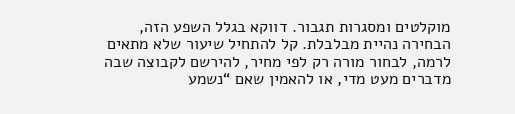מוקלטים ומסגרות תגבור. דווקא בגלל השפע הזה, הבחירה נהיית מבלבלת. קל להתחיל שיעור שלא מתאים לרמה, לבחור מורה רק לפי מחיר, להירשם לקבוצה שבה מדברים מעט מדי, או להאמין שאם “נשמע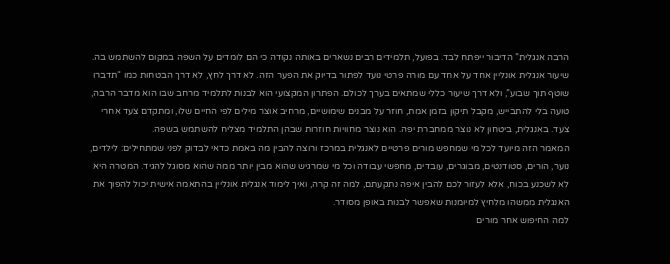הרבה אנגלית” הדיבור ייפתח לבד. בפועל, תלמידים רבים נשארים באותה נקודה כי הם לומדים על השפה במקום להשתמש בה.
שיעור אנגלית אונליין אחד על אחד עם מורה פרטי נועד לפתור בדיוק את הפער הזה. לא דרך לחץ, לא דרך הבטחות כמו “תדברו שוטף תוך שבוע”, ולא דרך שיעור כללי שמתאים בערך לכולם. הפתרון המקצועי הוא לבנות לתלמיד מרחב שבו הוא מדבר הרבה, טועה בלי להתבייש, מקבל תיקון בזמן אמת, חוזר על מבנים שימושיים, מרחיב אוצר מילים לפי החיים שלו, ומתקדם צעד אחרי צעד. באנגלית, ביטחון לא נוצר ממחברת יפה. הוא נוצר מחוויות חוזרות שבהן התלמיד מצליח להשתמש בשפה.
המאמר הזה מיועד לכל מי שמחפש מורים פרטיים לאנגלית במרכז ורוצה להבין מה באמת כדאי לבדוק לפני שמתחילים: לילדים, נוער, הורים, סטודנטים, מבוגרים, עובדים, מחפשי עבודה וכל מי שמרגיש שהוא מבין יותר ממה שהוא מסוגל להגיד. המטרה היא לא לשכנע בכוח, אלא לעזור לכם להבין איפה נתקעתם, למה זה קרה, ואיך לימוד אנגלית אונליין בהתאמה אישית יכול להפוך את האנגלית ממשהו מלחיץ למיומנות שאפשר לבנות באופן מסודר.
למה החיפוש אחר מורים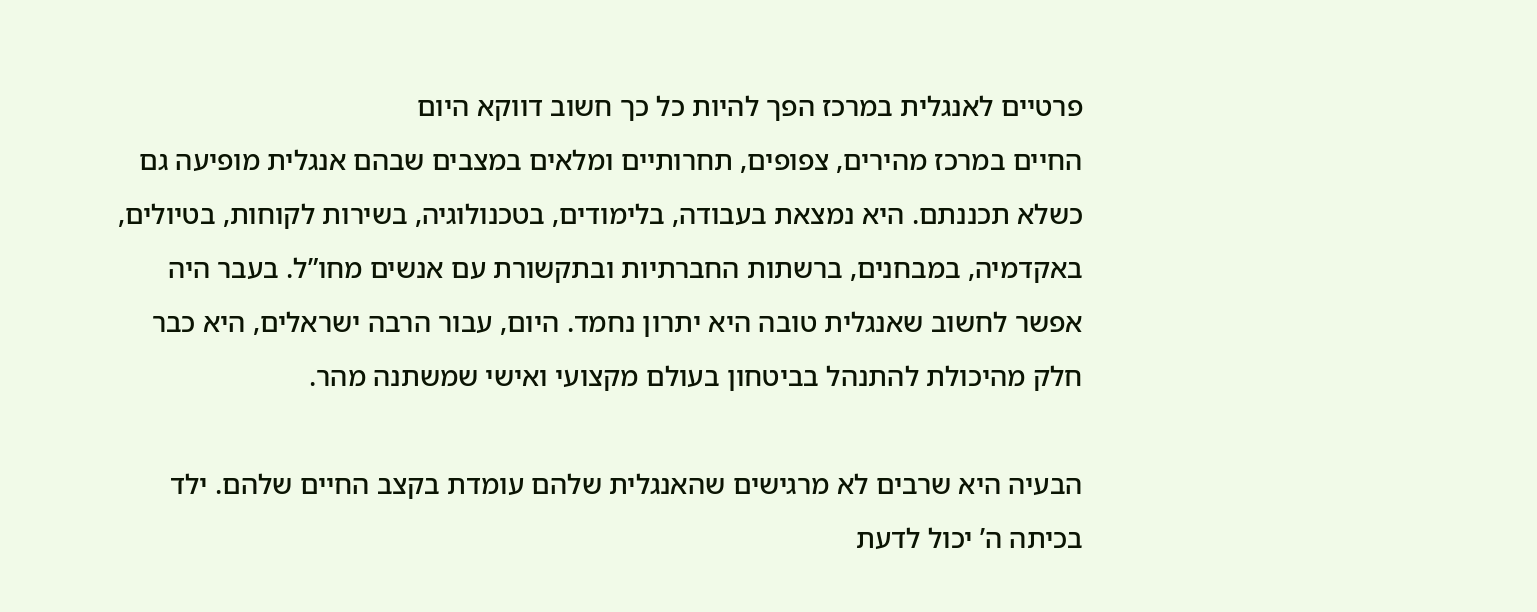פרטיים לאנגלית במרכז הפך להיות כל כך חשוב דווקא היום
החיים במרכז מהירים, צפופים, תחרותיים ומלאים במצבים שבהם אנגלית מופיעה גם כשלא תכננתם. היא נמצאת בעבודה, בלימודים, בטכנולוגיה, בשירות לקוחות, בטיולים, באקדמיה, במבחנים, ברשתות החברתיות ובתקשורת עם אנשים מחו”ל. בעבר היה אפשר לחשוב שאנגלית טובה היא יתרון נחמד. היום, עבור הרבה ישראלים, היא כבר חלק מהיכולת להתנהל בביטחון בעולם מקצועי ואישי שמשתנה מהר.

הבעיה היא שרבים לא מרגישים שהאנגלית שלהם עומדת בקצב החיים שלהם. ילד בכיתה ה’ יכול לדעת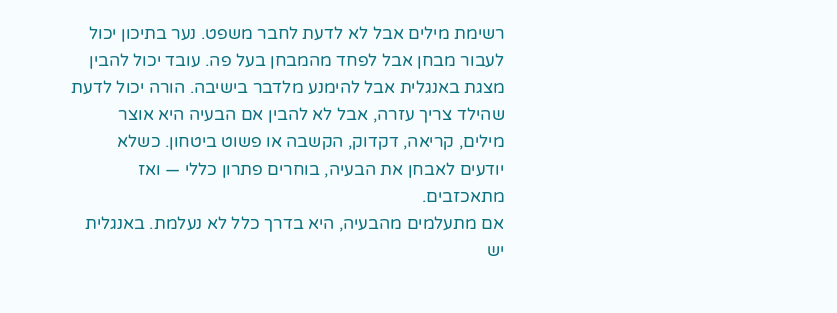רשימת מילים אבל לא לדעת לחבר משפט. נער בתיכון יכול לעבור מבחן אבל לפחד מהמבחן בעל פה. עובד יכול להבין מצגת באנגלית אבל להימנע מלדבר בישיבה. הורה יכול לדעת שהילד צריך עזרה, אבל לא להבין אם הבעיה היא אוצר מילים, קריאה, דקדוק, הקשבה או פשוט ביטחון. כשלא יודעים לאבחן את הבעיה, בוחרים פתרון כללי — ואז מתאכזבים.
אם מתעלמים מהבעיה, היא בדרך כלל לא נעלמת. באנגלית יש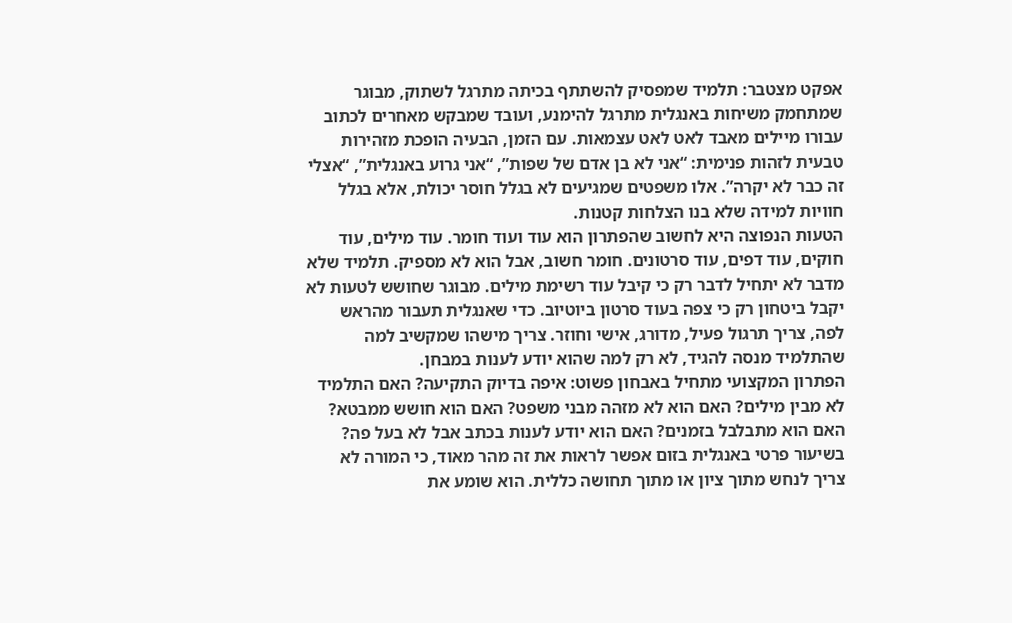אפקט מצטבר: תלמיד שמפסיק להשתתף בכיתה מתרגל לשתוק, מבוגר שמתחמק משיחות באנגלית מתרגל להימנע, ועובד שמבקש מאחרים לכתוב עבורו מיילים מאבד לאט לאט עצמאות. עם הזמן, הבעיה הופכת מזהירות טבעית לזהות פנימית: “אני לא בן אדם של שפות”, “אני גרוע באנגלית”, “אצלי זה כבר לא יקרה”. אלו משפטים שמגיעים לא בגלל חוסר יכולת, אלא בגלל חוויות למידה שלא בנו הצלחות קטנות.
הטעות הנפוצה היא לחשוב שהפתרון הוא עוד ועוד חומר. עוד מילים, עוד חוקים, עוד דפים, עוד סרטונים. חומר חשוב, אבל הוא לא מספיק. תלמיד שלא מדבר לא יתחיל לדבר רק כי קיבל עוד רשימת מילים. מבוגר שחושש לטעות לא יקבל ביטחון רק כי צפה בעוד סרטון ביוטיוב. כדי שאנגלית תעבור מהראש לפה, צריך תרגול פעיל, מדורג, אישי וחוזר. צריך מישהו שמקשיב למה שהתלמיד מנסה להגיד, לא רק למה שהוא יודע לענות במבחן.
הפתרון המקצועי מתחיל באבחון פשוט: איפה בדיוק התקיעה? האם התלמיד לא מבין מילים? האם הוא לא מזהה מבני משפט? האם הוא חושש ממבטא? האם הוא מתבלבל בזמנים? האם הוא יודע לענות בכתב אבל לא בעל פה? בשיעור פרטי באנגלית בזום אפשר לראות את זה מהר מאוד, כי המורה לא צריך לנחש מתוך ציון או מתוך תחושה כללית. הוא שומע את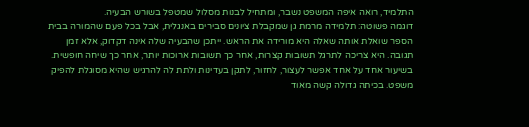התלמיד, רואה איפה המשפט נשבר, ומתחיל לבנות מסלול שמטפל בשורש הבעיה.
דוגמה פשוטה: תלמידה מרמת גן שמקבלת ציונים סבירים באנגלית, אבל בכל פעם שהמורה בבית הספר שואלת אותה שאלה היא מורידה את הראש. ייתכן שהבעיה שלה אינה דקדוק, אלא זמן תגובה. היא צריכה לתרגל תשובות קצרות, אחר כך תשובות ארוכות יותר, אחר כך שיחה חופשית. בשיעור אחד על אחד אפשר לעצור, לחזור, לתקן בעדינות ולתת לה להרגיש שהיא מסוגלת להפיק משפט. בכיתה גדולה קשה מאוד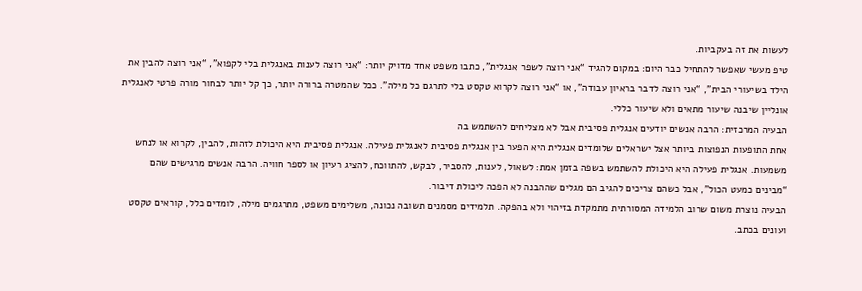לעשות את זה בעקביות.
טיפ מעשי שאפשר להתחיל כבר היום: במקום להגיד “אני רוצה לשפר אנגלית”, כתבו משפט אחד מדויק יותר: “אני רוצה לענות באנגלית בלי לקפוא”, “אני רוצה להבין את הילד בשיעורי הבית”, “אני רוצה לדבר בראיון עבודה”, או “אני רוצה לקרוא טקסט בלי לתרגם כל מילה”. ככל שהמטרה ברורה יותר, כך קל יותר לבחור מורה פרטי לאנגלית אונליין שיבנה שיעור מתאים ולא שיעור כללי.
הבעיה המרכזית: הרבה אנשים יודעים אנגלית פסיבית אבל לא מצליחים להשתמש בה
אחת התופעות הנפוצות ביותר אצל ישראלים שלומדים אנגלית היא הפער בין אנגלית פסיבית לאנגלית פעילה. אנגלית פסיבית היא היכולת לזהות, להבין, לקרוא או לנחש משמעות. אנגלית פעילה היא היכולת להשתמש בשפה בזמן אמת: לשאול, לענות, להסביר, לבקש, להתווכח, להציג רעיון או לספר חוויה. הרבה אנשים מרגישים שהם “מבינים כמעט הכול”, אבל כשהם צריכים להגיב הם מגלים שההבנה לא הפכה ליכולת דיבור.
הבעיה נוצרת משום שרוב הלמידה המסורתית מתמקדת בזיהוי ולא בהפקה. תלמידים מסמנים תשובה נכונה, משלימים משפט, מתרגמים מילה, לומדים כלל, קוראים טקסט ועונים בכתב.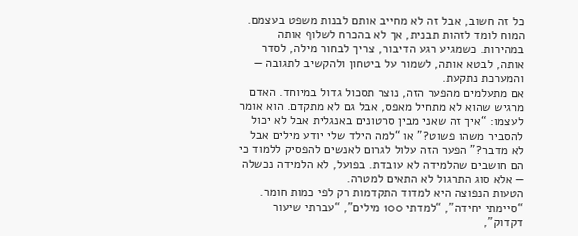כל זה חשוב, אבל זה לא מחייב אותם לבנות משפט בעצמם. המוח לומד לזהות תבנית, אך לא בהכרח לשלוף אותה במהירות. כשמגיע רגע הדיבור, צריך לבחור מילה, לסדר אותה, לבטא אותה, לשמור על ביטחון ולהקשיב לתגובה — והמערכת נתקעת.
אם מתעלמים מהפער הזה, נוצר תסכול גדול במיוחד. האדם מרגיש שהוא לא מתחיל מאפס, אבל גם לא מתקדם. הוא אומר לעצמו: “איך זה שאני מבין סרטונים באנגלית אבל לא יכול להסביר משהו פשוט?” או “למה הילד שלי יודע מילים אבל לא מדבר?” הפער הזה עלול לגרום לאנשים להפסיק ללמוד כי הם חושבים שהלמידה לא עובדת. בפועל, לא הלמידה נכשלה — אלא סוג התרגול לא התאים למטרה.
הטעות הנפוצה היא למדוד התקדמות רק לפי כמות חומר. “סיימתי יחידה”, “למדתי 100 מילים”, “עברתי שיעור דקדוק”,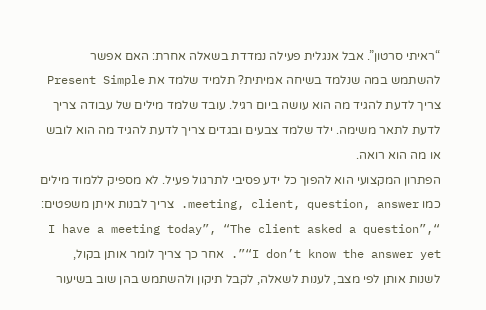“ראיתי סרטון”. אבל אנגלית פעילה נמדדת בשאלה אחרת: האם אפשר להשתמש במה שנלמד בשיחה אמיתית? תלמיד שלמד את Present Simple צריך לדעת להגיד מה הוא עושה ביום רגיל. עובד שלמד מילים של עבודה צריך לדעת לתאר משימה. ילד שלמד צבעים ובגדים צריך לדעת להגיד מה הוא לובש או מה הוא רואה.
הפתרון המקצועי הוא להפוך כל ידע פסיבי לתרגול פעיל. לא מספיק ללמוד מילים כמו meeting, client, question, answer. צריך לבנות איתן משפטים: “I have a meeting today”, “The client asked a question”, “I don’t know the answer yet”. אחר כך צריך לומר אותן בקול, לשנות אותן לפי מצב, לענות לשאלה, לקבל תיקון ולהשתמש בהן שוב בשיעור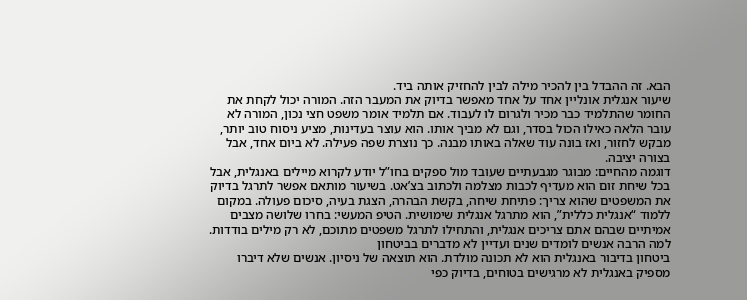הבא. זה ההבדל בין להכיר מילה לבין להחזיק אותה ביד.
שיעור אנגלית אונליין אחד על אחד מאפשר בדיוק את המעבר הזה. המורה יכול לקחת את החומר שהתלמיד כבר מכיר ולגרום לו לעבוד. אם תלמיד אומר משפט חצי נכון, המורה לא עובר הלאה כאילו הכול בסדר, וגם לא מביך אותו. הוא עוצר בעדינות, מציע ניסוח טוב יותר, מבקש לחזור, ואז בונה עוד שאלה באותו מבנה. כך נוצרת שפה פעילה. לא ביום אחד, אבל בצורה יציבה.
דוגמה מהחיים: מבוגר מגבעתיים שעובד מול ספקים בחו”ל יודע לקרוא מיילים באנגלית, אבל בכל שיחת זום הוא מעדיף לכבות מצלמה ולכתוב בצ’אט. בשיעור מותאם אפשר לתרגל בדיוק את המשפטים שהוא צריך: פתיחת שיחה, בקשת הבהרה, הצגת בעיה, סיכום פעולה. במקום ללמוד “אנגלית כללית”, הוא מתרגל אנגלית שימושית. הטיפ המעשי: בחרו שלושה מצבים אמיתיים שבהם אתם צריכים אנגלית, והתחילו לתרגל משפטים מתוכם, לא רק מילים בודדות.
למה הרבה אנשים לומדים שנים ועדיין לא מדברים בביטחון
ביטחון בדיבור באנגלית הוא לא תכונה מולדת. הוא תוצאה של ניסיון. אנשים שלא דיברו מספיק באנגלית לא מרגישים בטוחים, בדיוק כפי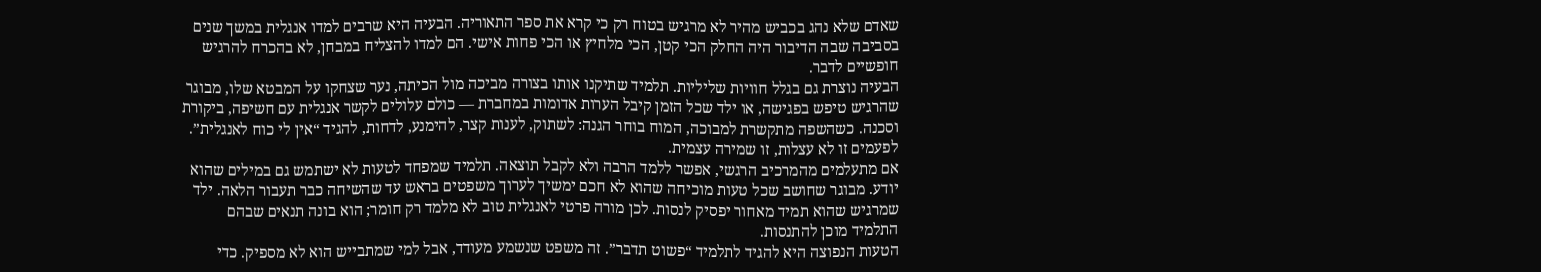שאדם שלא נהג בכביש מהיר לא מרגיש בטוח רק כי קרא את ספר התאוריה. הבעיה היא שרבים למדו אנגלית במשך שנים בסביבה שבה הדיבור היה החלק הכי קטן, הכי מלחיץ או הכי פחות אישי. הם למדו להצליח במבחן, לא בהכרח להרגיש חופשיים לדבר.
הבעיה נוצרת גם בגלל חוויות שליליות. תלמיד שתיקנו אותו בצורה מביכה מול הכיתה, נער שצחקו על המבטא שלו, מבוגר שהרגיש טיפש בפגישה, או ילד שכל הזמן קיבל הערות אדומות במחברת — כולם עלולים לקשר אנגלית עם חשיפה, ביקורת וסכנה. כשהשפה מתקשרת למבוכה, המוח בוחר הגנה: לשתוק, לענות קצר, להימנע, לדחות, להגיד “אין לי כוח לאנגלית”. לפעמים זו לא עצלות, זו שמירה עצמית.
אם מתעלמים מהמרכיב הרגשי, אפשר ללמד הרבה ולא לקבל תוצאה. תלמיד שמפחד לטעות לא ישתמש גם במילים שהוא יודע. מבוגר שחושב שכל טעות מוכיחה שהוא לא חכם ימשיך לערוך משפטים בראש עד שהשיחה כבר תעבור הלאה. ילד שמרגיש שהוא תמיד מאחור יפסיק לנסות. לכן מורה פרטי לאנגלית טוב לא מלמד רק חומר; הוא בונה תנאים שבהם התלמיד מוכן להתנסות.
הטעות הנפוצה היא להגיד לתלמיד “פשוט תדבר”. זה משפט שנשמע מעודד, אבל למי שמתבייש הוא לא מספיק. כדי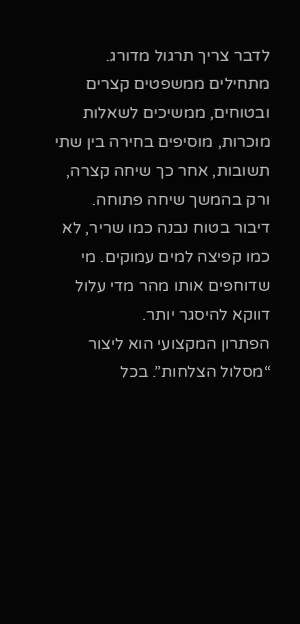לדבר צריך תרגול מדורג. מתחילים ממשפטים קצרים ובטוחים, ממשיכים לשאלות מוכרות, מוסיפים בחירה בין שתי תשובות, אחר כך שיחה קצרה, ורק בהמשך שיחה פתוחה. דיבור בטוח נבנה כמו שריר, לא כמו קפיצה למים עמוקים. מי שדוחפים אותו מהר מדי עלול דווקא להיסגר יותר.
הפתרון המקצועי הוא ליצור “מסלול הצלחות”. בכל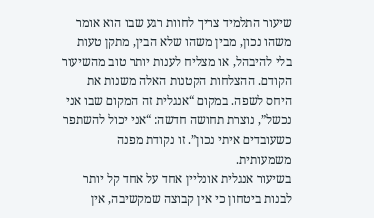שיעור התלמיד צריך לחוות רגע שבו הוא אומר משהו נכון, מבין משהו שלא הבין, מתקן טעות בלי להיבהל, או מצליח לענות יותר טוב מהשיעור הקודם. ההצלחות הקטנות האלה משנות את היחס לשפה. במקום “אנגלית זה המקום שבו אני נכשל”, נוצרת תחושה חדשה: “אני יכול להשתפר כשעובדים איתי נכון”. זו נקודת מפנה משמעותית.
בשיעור אנגלית אונליין אחד על אחד קל יותר לבנות ביטחון כי אין קבוצה שמקשיבה, אין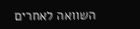השוואה לאחרים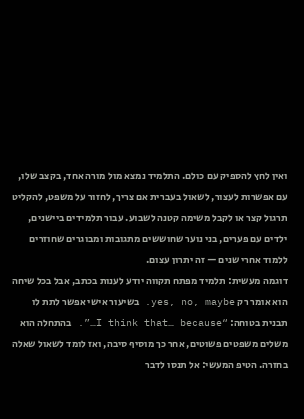ואין לחץ להספיק עם כולם. התלמיד נמצא מול מורה אחד, בקצב שלו, עם אפשרות לעצור, לשאול בעברית אם צריך, לחזור על משפט, להקליט תרגול קצר או לקבל משימה קטנה לשבוע. עבור תלמידים ביישנים, ילדים עם פערים, בני נוער שחוששים מתגובות ומבוגרים שחוזרים ללמוד אחרי שנים — זה יתרון עצום.
דוגמה מעשית: תלמיד מפתח תקווה יודע לענות בכתב, אבל בכל שיחה הוא אומר רק yes, no, maybe. בשיעור אישי אפשר לתת לו תבנית בטוחה: “I think that… because…”. בהתחלה הוא משלים משפטים פשוטים, אחר כך מוסיף סיבה, ואז לומד לשאול שאלה בחזרה. הטיפ המעשי: אל תנסו לדבר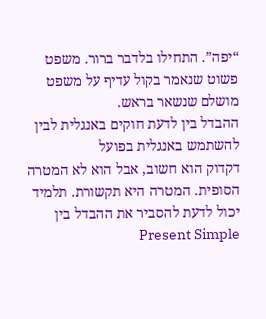“יפה”. התחילו בלדבר ברור. משפט פשוט שנאמר בקול עדיף על משפט מושלם שנשאר בראש.
ההבדל בין לדעת חוקים באנגלית לבין להשתמש באנגלית בפועל
דקדוק הוא חשוב, אבל הוא לא המטרה הסופית. המטרה היא תקשורת. תלמיד יכול לדעת להסביר את ההבדל בין Present Simple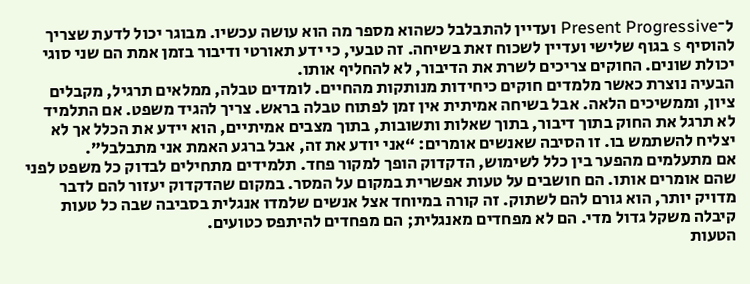ל־Present Progressive ועדיין להתבלבל כשהוא מספר מה הוא עושה עכשיו. מבוגר יכול לדעת שצריך להוסיף s בגוף שלישי ועדיין לשכוח זאת בשיחה. זה טבעי, כי ידע תאורטי ודיבור בזמן אמת הם שני סוגי יכולת שונים. החוקים צריכים לשרת את הדיבור, לא להחליף אותו.
הבעיה נוצרת כאשר מלמדים חוקים כיחידות מנותקות מהחיים. לומדים טבלה, ממלאים תרגיל, מקבלים ציון, וממשיכים הלאה. אבל בשיחה אמיתית אין זמן לפתוח טבלה בראש. צריך להגיד משפט. אם התלמיד לא תרגל את החוק בתוך דיבור, בתוך שאלות ותשובות, בתוך מצבים אמיתיים, הוא יידע את הכלל אך לא יצליח להשתמש בו. זו הסיבה שאנשים אומרים: “אני יודע את זה, אבל ברגע האמת אני מתבלבל”.
אם מתעלמים מהפער בין כלל לשימוש, הדקדוק הופך למקור פחד. תלמידים מתחילים לבדוק כל משפט לפני שהם אומרים אותו. הם חושבים על טעות אפשרית במקום על המסר. במקום שהדקדוק יעזור להם לדבר מדויק יותר, הוא גורם להם לשתוק. זה קורה במיוחד אצל אנשים שלמדו אנגלית בסביבה שבה כל טעות קיבלה משקל גדול מדי. הם לא מפחדים מאנגלית; הם מפחדים להיתפס כטועים.
הטעות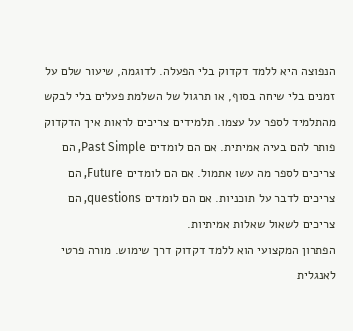הנפוצה היא ללמד דקדוק בלי הפעלה. לדוגמה, שיעור שלם על זמנים בלי שיחה בסוף, או תרגול של השלמת פעלים בלי לבקש מהתלמיד לספר על עצמו. תלמידים צריכים לראות איך הדקדוק פותר להם בעיה אמיתית. אם הם לומדים Past Simple, הם צריכים לספר מה עשו אתמול. אם הם לומדים Future, הם צריכים לדבר על תוכניות. אם הם לומדים questions, הם צריכים לשאול שאלות אמיתיות.
הפתרון המקצועי הוא ללמד דקדוק דרך שימוש. מורה פרטי לאנגלית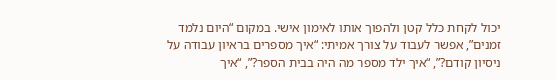יכול לקחת כלל קטן ולהפוך אותו לאימון אישי. במקום “היום נלמד זמנים”, אפשר לעבוד על צורך אמיתי: “איך מספרים בראיון עבודה על ניסיון קודם?”, “איך ילד מספר מה היה בבית הספר?”, “איך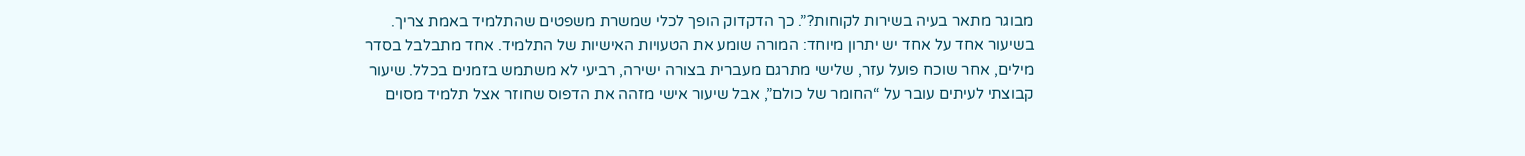מבוגר מתאר בעיה בשירות לקוחות?”. כך הדקדוק הופך לכלי שמשרת משפטים שהתלמיד באמת צריך.
בשיעור אחד על אחד יש יתרון מיוחד: המורה שומע את הטעויות האישיות של התלמיד. אחד מתבלבל בסדר מילים, אחר שוכח פועל עזר, שלישי מתרגם מעברית בצורה ישירה, רביעי לא משתמש בזמנים בכלל. שיעור קבוצתי לעיתים עובר על “החומר של כולם”, אבל שיעור אישי מזהה את הדפוס שחוזר אצל תלמיד מסוים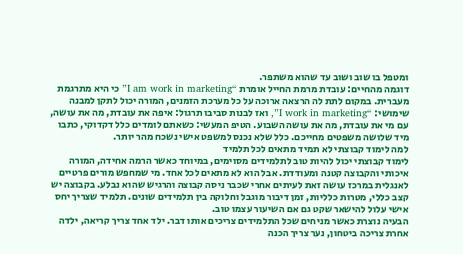ומטפל בו שוב ושוב עד שהוא משתפר.
דוגמה מהחיים: עובדת מרמת החייל אומרת “I am work in marketing” כי היא מתרגמת מעברית. במקום לתת לה הרצאה ארוכה על כל מערכת הזמנים, המורה יכול לתקן למבנה שימושי: “I work in marketing”, ואז לבנות סביבו תרגול: איפה את עובדת, מה את עושה, עם מי את עובדת, מה את עושה השבוע. הטיפ המעשי: כשאתם לומדים כלל דקדוקי, כתבו מיד שלושה משפטים מחייכם. כלל שלא נכנס למשפט אישי נשכח מהר יותר.
למה לימוד קבוצתי לא תמיד מתאים לכל תלמיד
לימוד קבוצתי יכול להיות טוב לתלמידים מסוימים, במיוחד כאשר הרמה אחידה, המורה איכותי והקבוצה קטנה ומעודדת. אבל הוא לא מתאים לכל אחד. מי שמחפש מורים פרטיים לאנגלית במרכז עושה זאת לעיתים אחרי שכבר ניסה קבוצה והרגיש שהוא נבלע. בקבוצה יש קצב כללי, מטרות כלליות, זמן דיבור מוגבל וחלוקה בין תלמידים שונים. תלמיד שצריך יחס אישי עלול להישאר שקט גם אם השיעור עצמו טוב.
הבעיה נוצרת כאשר מניחים שכל התלמידים צריכים אותו דבר. ילד אחד צריך קריאה, ילדה אחרת צריכה ביטחון, נער צריך הכנה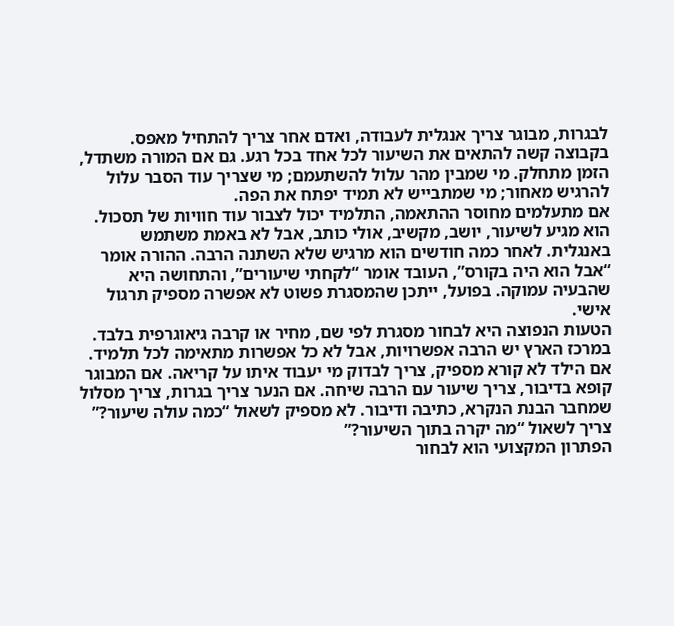לבגרות, מבוגר צריך אנגלית לעבודה, ואדם אחר צריך להתחיל מאפס. בקבוצה קשה להתאים את השיעור לכל אחד בכל רגע. גם אם המורה משתדל, הזמן מתחלק. מי שמבין מהר עלול להשתעמם; מי שצריך עוד הסבר עלול להרגיש מאחור; מי שמתבייש לא תמיד יפתח את הפה.
אם מתעלמים מחוסר ההתאמה, התלמיד יכול לצבור עוד חוויות של תסכול. הוא מגיע לשיעור, יושב, מקשיב, אולי כותב, אבל לא באמת משתמש באנגלית. לאחר כמה חודשים הוא מרגיש שלא השתנה הרבה. ההורה אומר “אבל הוא היה בקורס”, העובד אומר “לקחתי שיעורים”, והתחושה היא שהבעיה עמוקה. בפועל, ייתכן שהמסגרת פשוט לא אפשרה מספיק תרגול אישי.
הטעות הנפוצה היא לבחור מסגרת לפי שם, מחיר או קרבה גיאוגרפית בלבד. במרכז הארץ יש הרבה אפשרויות, אבל לא כל אפשרות מתאימה לכל תלמיד. אם הילד לא קורא מספיק, צריך לבדוק מי יעבוד איתו על קריאה. אם המבוגר קופא בדיבור, צריך שיעור עם הרבה שיחה. אם הנער צריך בגרות, צריך מסלול שמחבר הבנת הנקרא, כתיבה ודיבור. לא מספיק לשאול “כמה עולה שיעור?” צריך לשאול “מה יקרה בתוך השיעור?”
הפתרון המקצועי הוא לבחור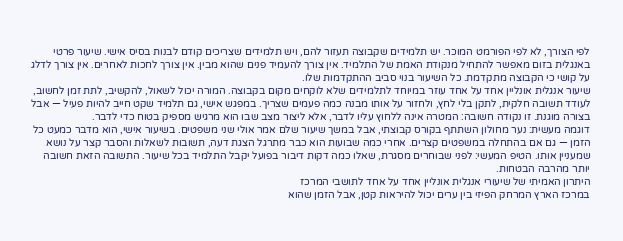לפי הצורך, לא לפי הפורמט המוכר. יש תלמידים שקבוצה תעזור להם, ויש תלמידים שצריכים קודם לבנות בסיס אישי. שיעור פרטי באנגלית בזום מאפשר להתחיל מנקודת האמת של התלמיד. אין צורך להעמיד פנים שהוא מבין. אין צורך לחכות לאחרים. אין צורך לדלג על קושי כי הקבוצה מתקדמת. כל השיעור בנוי סביב ההתקדמות שלו.
שיעור אנגלית אונליין אחד על אחד עוזר במיוחד לתלמידים שלא לוקחים מקום בקבוצה. המורה יכול לשאול, להקשיב, לתת זמן לחשוב, לעודד תשובה חלקית, לתקן בלי לחץ, ולחזור על אותו מבנה כמה פעמים שצריך. במפגש אישי, גם תלמיד שקט חייב להיות פעיל — אבל בצורה מוגנת. זו נקודה חשובה: המטרה אינה ללחוץ עליו לדבר, אלא ליצור מצב שבו הוא מרגיש מספיק בטוח כדי לדבר.
דוגמה מעשית: נער מחולון השתתף בקורס קבוצתי, אבל במשך שיעור שלם אמר אולי שני משפטים. בשיעור אישי, הוא מדבר כמעט כל הזמן — גם אם בהתחלה במשפטים קצרים. אחרי כמה שבועות הוא כבר מתרגל הצגת דעה, תשובות לשאלות והסבר קצר על נושא שמעניין אותו. הטיפ המעשי: לפני שבוחרים מסגרת, שאלו כמה דקות דיבור בפועל יקבל התלמיד בכל שיעור. התשובה הזאת חשובה יותר מהרבה הבטחות.
היתרון האמיתי של שיעורי אנגלית אונליין אחד על אחד לתושבי המרכז
במרכז הארץ המרחק הפיזי בין ערים יכול להיראות קטן, אבל הזמן שהוא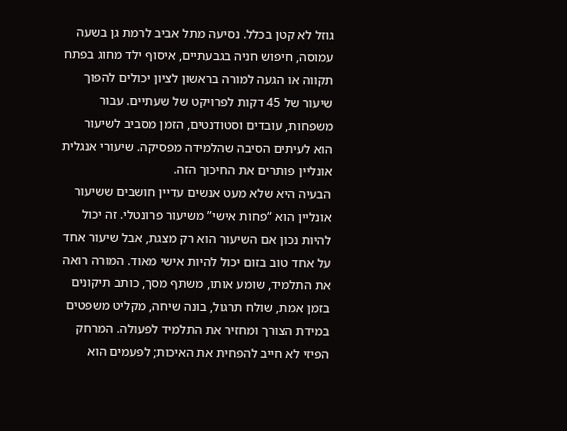גוזל לא קטן בכלל. נסיעה מתל אביב לרמת גן בשעה עמוסה, חיפוש חניה בגבעתיים, איסוף ילד מחוג בפתח תקווה או הגעה למורה בראשון לציון יכולים להפוך שיעור של 45 דקות לפרויקט של שעתיים. עבור משפחות, עובדים וסטודנטים, הזמן מסביב לשיעור הוא לעיתים הסיבה שהלמידה מפסיקה. שיעורי אנגלית אונליין פותרים את החיכוך הזה.
הבעיה היא שלא מעט אנשים עדיין חושבים ששיעור אונליין הוא “פחות אישי” משיעור פרונטלי. זה יכול להיות נכון אם השיעור הוא רק מצגת, אבל שיעור אחד על אחד טוב בזום יכול להיות אישי מאוד. המורה רואה את התלמיד, שומע אותו, משתף מסך, כותב תיקונים בזמן אמת, שולח תרגול, בונה שיחה, מקליט משפטים במידת הצורך ומחזיר את התלמיד לפעולה. המרחק הפיזי לא חייב להפחית את האיכות; לפעמים הוא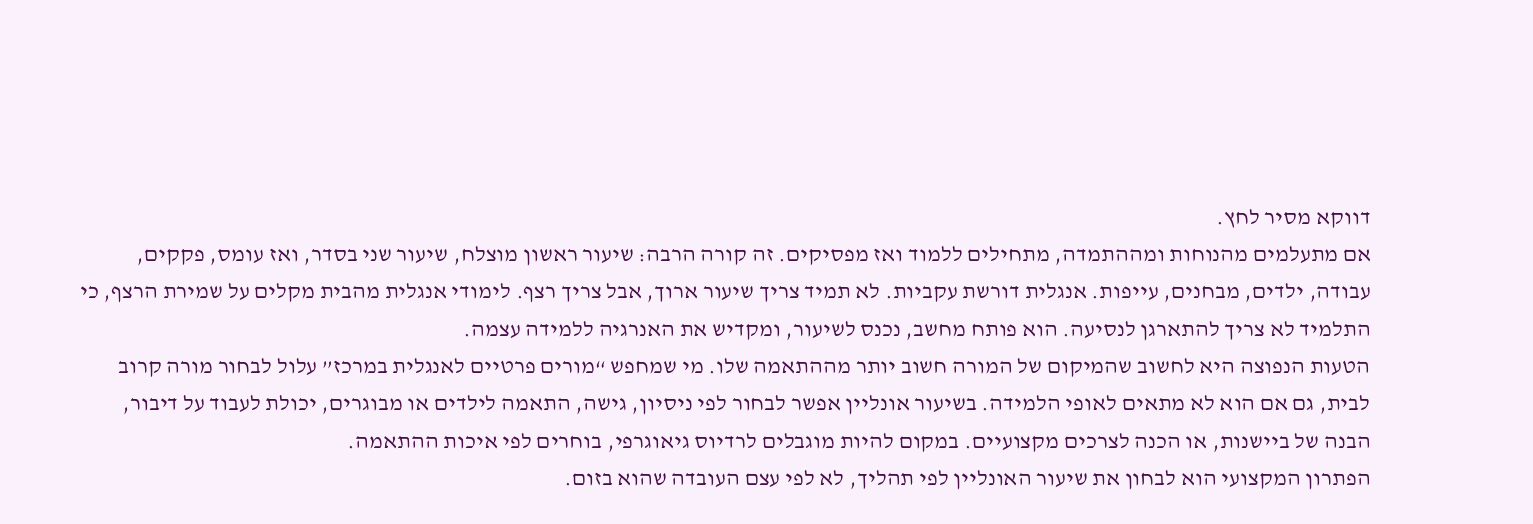דווקא מסיר לחץ.
אם מתעלמים מהנוחות ומההתמדה, מתחילים ללמוד ואז מפסיקים. זה קורה הרבה: שיעור ראשון מוצלח, שיעור שני בסדר, ואז עומס, פקקים, עבודה, ילדים, מבחנים, עייפות. אנגלית דורשת עקביות. לא תמיד צריך שיעור ארוך, אבל צריך רצף. לימודי אנגלית מהבית מקלים על שמירת הרצף, כי התלמיד לא צריך להתארגן לנסיעה. הוא פותח מחשב, נכנס לשיעור, ומקדיש את האנרגיה ללמידה עצמה.
הטעות הנפוצה היא לחשוב שהמיקום של המורה חשוב יותר מההתאמה שלו. מי שמחפש “מורים פרטיים לאנגלית במרכז” עלול לבחור מורה קרוב לבית, גם אם הוא לא מתאים לאופי הלמידה. בשיעור אונליין אפשר לבחור לפי ניסיון, גישה, התאמה לילדים או מבוגרים, יכולת לעבוד על דיבור, הבנה של ביישנות, או הכנה לצרכים מקצועיים. במקום להיות מוגבלים לרדיוס גיאוגרפי, בוחרים לפי איכות ההתאמה.
הפתרון המקצועי הוא לבחון את שיעור האונליין לפי תהליך, לא לפי עצם העובדה שהוא בזום.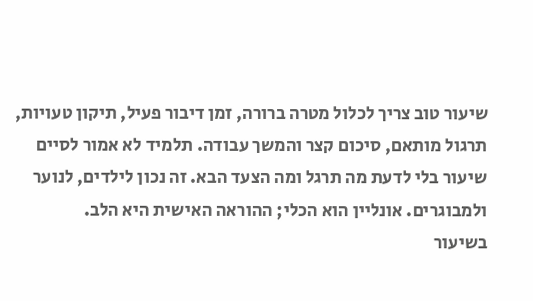שיעור טוב צריך לכלול מטרה ברורה, זמן דיבור פעיל, תיקון טעויות, תרגול מותאם, סיכום קצר והמשך עבודה. תלמיד לא אמור לסיים שיעור בלי לדעת מה תרגל ומה הצעד הבא. זה נכון לילדים, לנוער ולמבוגרים. אונליין הוא הכלי; ההוראה האישית היא הלב.
בשיעור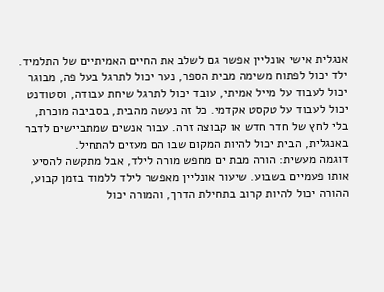אנגלית אישי אונליין אפשר גם לשלב את החיים האמיתיים של התלמיד. ילד יכול לפתוח משימה מבית הספר, נער יכול לתרגל בעל פה, מבוגר יכול לעבוד על מייל אמיתי, עובד יכול לתרגל שיחת עבודה, וסטודנט יכול לעבוד על טקסט אקדמי. כל זה נעשה מהבית, בסביבה מוכרת, בלי לחץ של חדר חדש או קבוצה זרה. עבור אנשים שמתביישים לדבר באנגלית, הבית יכול להיות המקום שבו הם מעזים להתחיל.
דוגמה מעשית: הורה מבת ים מחפש מורה לילד, אבל מתקשה להסיע אותו פעמיים בשבוע. שיעור אונליין מאפשר לילד ללמוד בזמן קבוע, ההורה יכול להיות קרוב בתחילת הדרך, והמורה יכול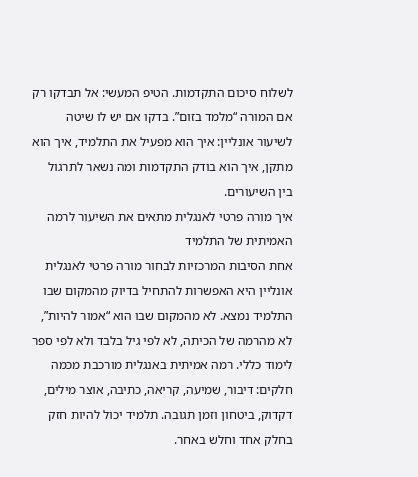לשלוח סיכום התקדמות. הטיפ המעשי: אל תבדקו רק אם המורה “מלמד בזום”. בדקו אם יש לו שיטה לשיעור אונליין: איך הוא מפעיל את התלמיד, איך הוא מתקן, איך הוא בודק התקדמות ומה נשאר לתרגול בין השיעורים.
איך מורה פרטי לאנגלית מתאים את השיעור לרמה האמיתית של התלמיד
אחת הסיבות המרכזיות לבחור מורה פרטי לאנגלית אונליין היא האפשרות להתחיל בדיוק מהמקום שבו התלמיד נמצא. לא מהמקום שבו הוא “אמור להיות”, לא מהרמה של הכיתה, לא לפי גיל בלבד ולא לפי ספר לימוד כללי. רמה אמיתית באנגלית מורכבת מכמה חלקים: דיבור, שמיעה, קריאה, כתיבה, אוצר מילים, דקדוק, ביטחון וזמן תגובה. תלמיד יכול להיות חזק בחלק אחד וחלש באחר.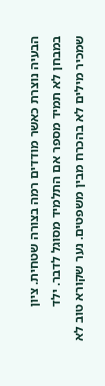הבעיה נוצרת כאשר מודדים רמה בצורה שטחית. ציון במבחן לא תמיד מספר אם התלמיד מסוגל לדבר. ילד שמכיר מילים לא בהכרח מבין משפטים. נער שקורא טוב לא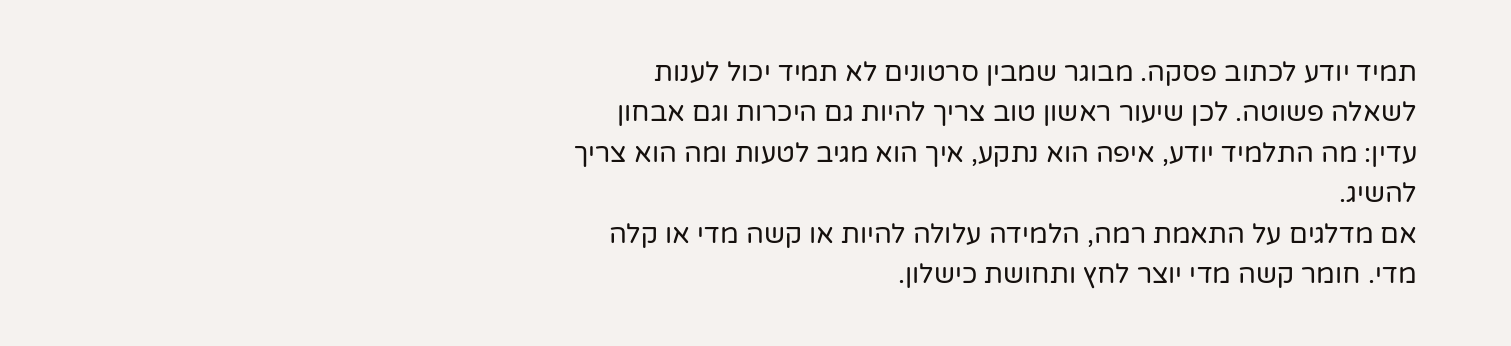תמיד יודע לכתוב פסקה. מבוגר שמבין סרטונים לא תמיד יכול לענות לשאלה פשוטה. לכן שיעור ראשון טוב צריך להיות גם היכרות וגם אבחון עדין: מה התלמיד יודע, איפה הוא נתקע, איך הוא מגיב לטעות ומה הוא צריך להשיג.
אם מדלגים על התאמת רמה, הלמידה עלולה להיות או קשה מדי או קלה מדי. חומר קשה מדי יוצר לחץ ותחושת כישלון.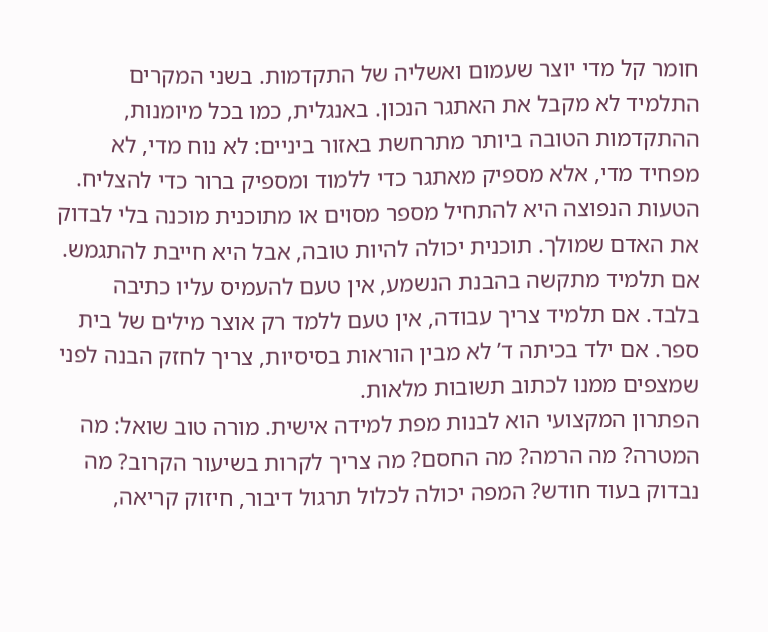חומר קל מדי יוצר שעמום ואשליה של התקדמות. בשני המקרים התלמיד לא מקבל את האתגר הנכון. באנגלית, כמו בכל מיומנות, ההתקדמות הטובה ביותר מתרחשת באזור ביניים: לא נוח מדי, לא מפחיד מדי, אלא מספיק מאתגר כדי ללמוד ומספיק ברור כדי להצליח.
הטעות הנפוצה היא להתחיל מספר מסוים או מתוכנית מוכנה בלי לבדוק את האדם שמולך. תוכנית יכולה להיות טובה, אבל היא חייבת להתגמש. אם תלמיד מתקשה בהבנת הנשמע, אין טעם להעמיס עליו כתיבה בלבד. אם תלמיד צריך עבודה, אין טעם ללמד רק אוצר מילים של בית ספר. אם ילד בכיתה ד’ לא מבין הוראות בסיסיות, צריך לחזק הבנה לפני שמצפים ממנו לכתוב תשובות מלאות.
הפתרון המקצועי הוא לבנות מפת למידה אישית. מורה טוב שואל: מה המטרה? מה הרמה? מה החסם? מה צריך לקרות בשיעור הקרוב? מה נבדוק בעוד חודש? המפה יכולה לכלול תרגול דיבור, חיזוק קריאה,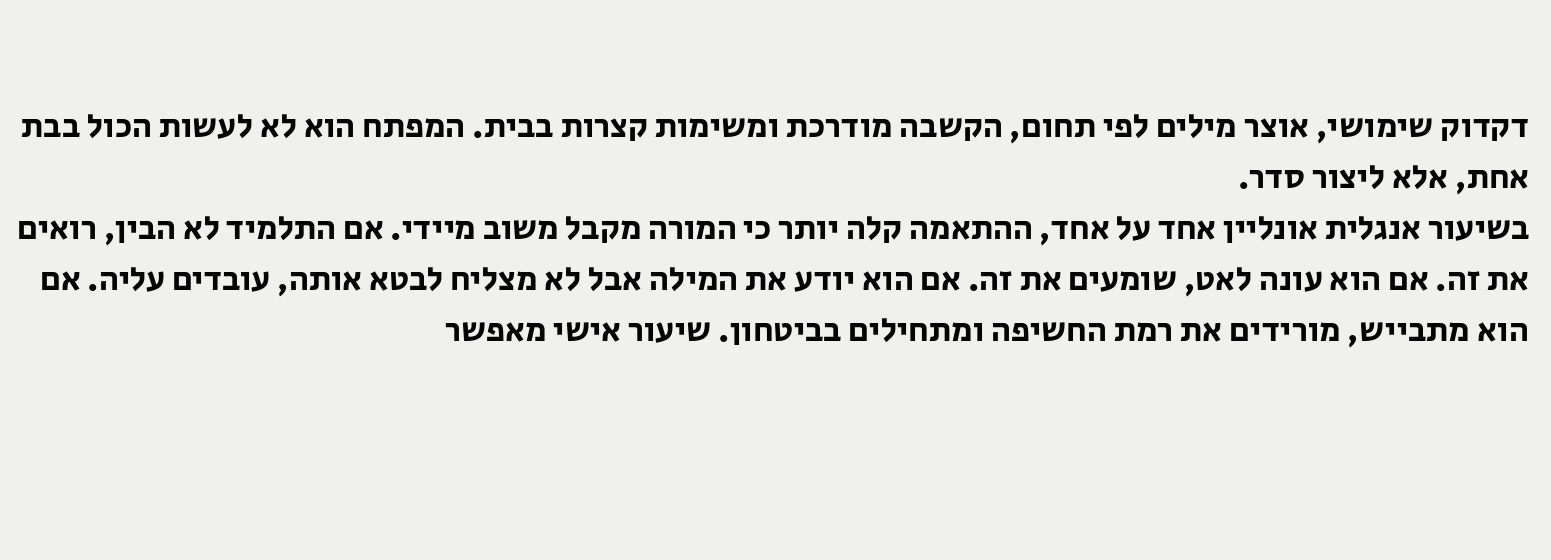דקדוק שימושי, אוצר מילים לפי תחום, הקשבה מודרכת ומשימות קצרות בבית. המפתח הוא לא לעשות הכול בבת אחת, אלא ליצור סדר.
בשיעור אנגלית אונליין אחד על אחד, ההתאמה קלה יותר כי המורה מקבל משוב מיידי. אם התלמיד לא הבין, רואים את זה. אם הוא עונה לאט, שומעים את זה. אם הוא יודע את המילה אבל לא מצליח לבטא אותה, עובדים עליה. אם הוא מתבייש, מורידים את רמת החשיפה ומתחילים בביטחון. שיעור אישי מאפשר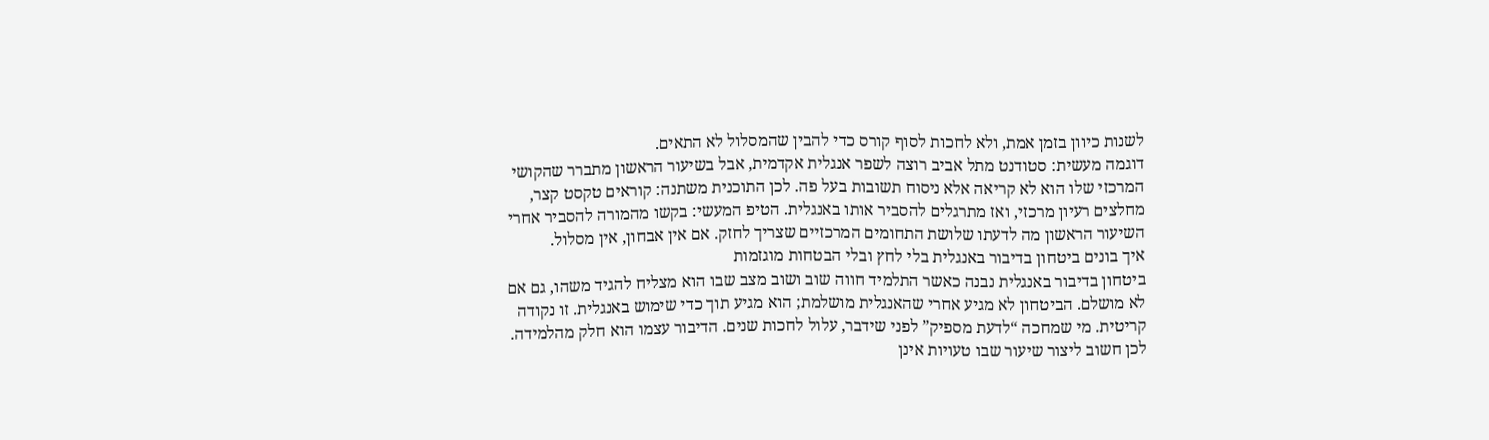לשנות כיוון בזמן אמת, ולא לחכות לסוף קורס כדי להבין שהמסלול לא התאים.
דוגמה מעשית: סטודנט מתל אביב רוצה לשפר אנגלית אקדמית, אבל בשיעור הראשון מתברר שהקושי המרכזי שלו הוא לא קריאה אלא ניסוח תשובות בעל פה. לכן התוכנית משתנה: קוראים טקסט קצר, מחלצים רעיון מרכזי, ואז מתרגלים להסביר אותו באנגלית. הטיפ המעשי: בקשו מהמורה להסביר אחרי השיעור הראשון מה לדעתו שלושת התחומים המרכזיים שצריך לחזק. אם אין אבחון, אין מסלול.
איך בונים ביטחון בדיבור באנגלית בלי לחץ ובלי הבטחות מוגזמות
ביטחון בדיבור באנגלית נבנה כאשר התלמיד חווה שוב ושוב מצב שבו הוא מצליח להגיד משהו, גם אם לא מושלם. הביטחון לא מגיע אחרי שהאנגלית מושלמת; הוא מגיע תוך כדי שימוש באנגלית. זו נקודה קריטית. מי שמחכה “לדעת מספיק” לפני שידבר, עלול לחכות שנים. הדיבור עצמו הוא חלק מהלמידה. לכן חשוב ליצור שיעור שבו טעויות אינן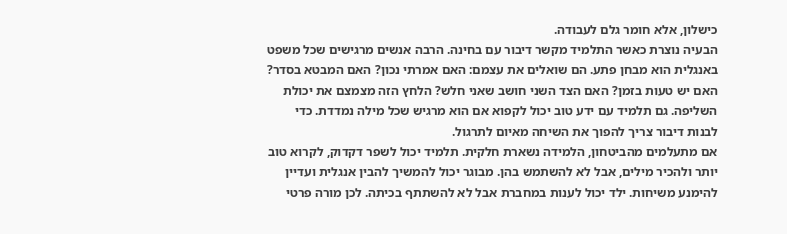כישלון, אלא חומר גלם לעבודה.
הבעיה נוצרת כאשר התלמיד מקשר דיבור עם בחינה. הרבה אנשים מרגישים שכל משפט באנגלית הוא מבחן פתע. הם שואלים את עצמם: האם אמרתי נכון? האם המבטא בסדר? האם יש טעות בזמן? האם הצד השני חושב שאני חלש? הלחץ הזה מצמצם את יכולת השליפה. גם תלמיד עם ידע טוב יכול לקפוא אם הוא מרגיש שכל מילה נמדדת. כדי לבנות דיבור צריך להפוך את השיחה מאיום לתרגול.
אם מתעלמים מהביטחון, הלמידה נשארת חלקית. תלמיד יכול לשפר דקדוק, לקרוא טוב יותר ולהכיר מילים, אבל לא להשתמש בהן. מבוגר יכול להמשיך להבין אנגלית ועדיין להימנע משיחות. ילד יכול לענות במחברת אבל לא להשתתף בכיתה. לכן מורה פרטי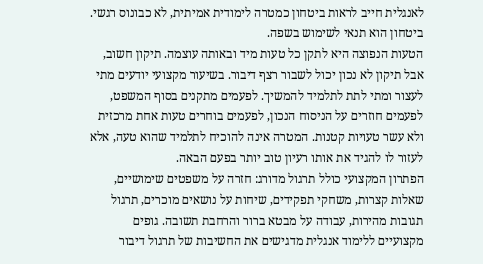לאנגלית חייב לראות ביטחון כמטרה לימודית אמיתית, לא כבונוס רגשי. ביטחון הוא תנאי לשימוש בשפה.
הטעות הנפוצה היא לתקן כל טעות מיד ובאותה עוצמה. תיקון חשוב, אבל תיקון לא נכון יכול לשבור רצף דיבור. בשיעור מקצועי יודעים מתי לעצור ומתי לתת לתלמיד להמשיך. לפעמים מתקנים בסוף המשפט, לפעמים חוזרים על הניסוח הנכון, לפעמים בוחרים טעות אחת מרכזית ולא עשר טעויות קטנות. המטרה אינה להוכיח לתלמיד שהוא טעה, אלא לעזור לו להגיד את אותו רעיון טוב יותר בפעם הבאה.
הפתרון המקצועי כולל תרגול מדורג: חזרה על משפטים שימושיים, שאלות קצרות, משחקי תפקידים, שיחות על נושאים מוכרים, תרגול תגובות מהירות, עבודה על מבטא ברור והרחבת תשובה. גופים מקצועיים ללימוד אנגלית מדגישים את החשיבות של תרגול דיבור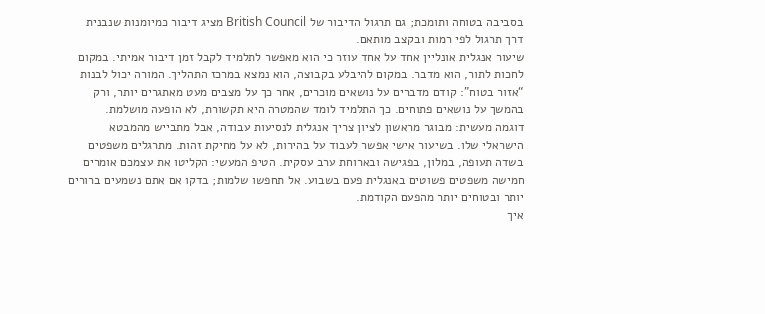בסביבה בטוחה ותומכת; גם תרגול הדיבור של British Council מציג דיבור כמיומנות שנבנית דרך תרגול לפי רמות ובקצב מותאם.
שיעור אנגלית אונליין אחד על אחד עוזר כי הוא מאפשר לתלמיד לקבל זמן דיבור אמיתי. במקום לחכות לתור, הוא מדבר. במקום להיבלע בקבוצה, הוא נמצא במרכז התהליך. המורה יכול לבנות “אזור בטוח”: קודם מדברים על נושאים מוכרים, אחר כך על מצבים מעט מאתגרים יותר, ורק בהמשך על נושאים פתוחים. כך התלמיד לומד שהמטרה היא תקשורת, לא הופעה מושלמת.
דוגמה מעשית: מבוגר מראשון לציון צריך אנגלית לנסיעות עבודה, אבל מתבייש מהמבטא הישראלי שלו. בשיעור אישי אפשר לעבוד על בהירות, לא על מחיקת זהות. מתרגלים משפטים בשדה תעופה, במלון, בפגישה ובארוחת ערב עסקית. הטיפ המעשי: הקליטו את עצמכם אומרים חמישה משפטים פשוטים באנגלית פעם בשבוע. אל תחפשו שלמות; בדקו אם אתם נשמעים ברורים יותר ובטוחים יותר מהפעם הקודמת.
איך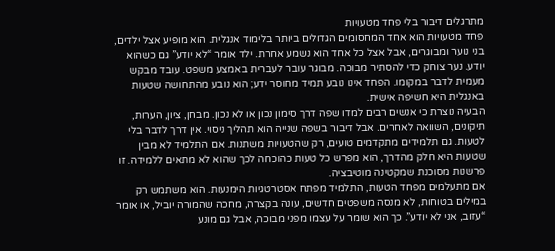מתרגלים דיבור בלי פחד מטעויות
פחד מטעויות הוא אחד המחסומים הגדולים ביותר בלימוד אנגלית. הוא מופיע אצל ילדים, בני נוער ומבוגרים, אבל אצל כל אחד הוא נשמע אחרת. ילד אומר “לא יודע” גם כשהוא יודע. נער צוחק כדי להסתיר מבוכה. מבוגר עובר לעברית באמצע משפט. עובד מבקש מעמית לדבר במקומו. הפחד אינו נובע תמיד מחוסר ידע; הוא נובע מהתחושה שטעות באנגלית היא חשיפה אישית.
הבעיה נוצרת כי אנשים רבים למדו שפה דרך סימון נכון או לא נכון. מבחן, ציון, הערות, תיקונים, השוואה לאחרים. אבל דיבור בשפה שנייה הוא תהליך ניסוי. אין דרך לדבר בלי לטעות. גם תלמידים מתקדמים טועים, רק שהטעויות משתנות. אם התלמיד לא מבין שטעות היא חלק מהדרך, הוא מפרש כל טעות כהוכחה לכך שהוא לא מתאים ללמידה. זו פרשנות מסוכנת שמקטינה מוטיבציה.
אם מתעלמים מפחד הטעות, התלמיד מפתח אסטרטגיות הימנעות. הוא משתמש רק במילים בטוחות, לא מנסה משפטים חדשים, עונה בקצרה, מחכה שהמורה יוביל, או אומר “עזוב, אני לא יודע”. כך הוא שומר על עצמו מפני מבוכה, אבל גם מונע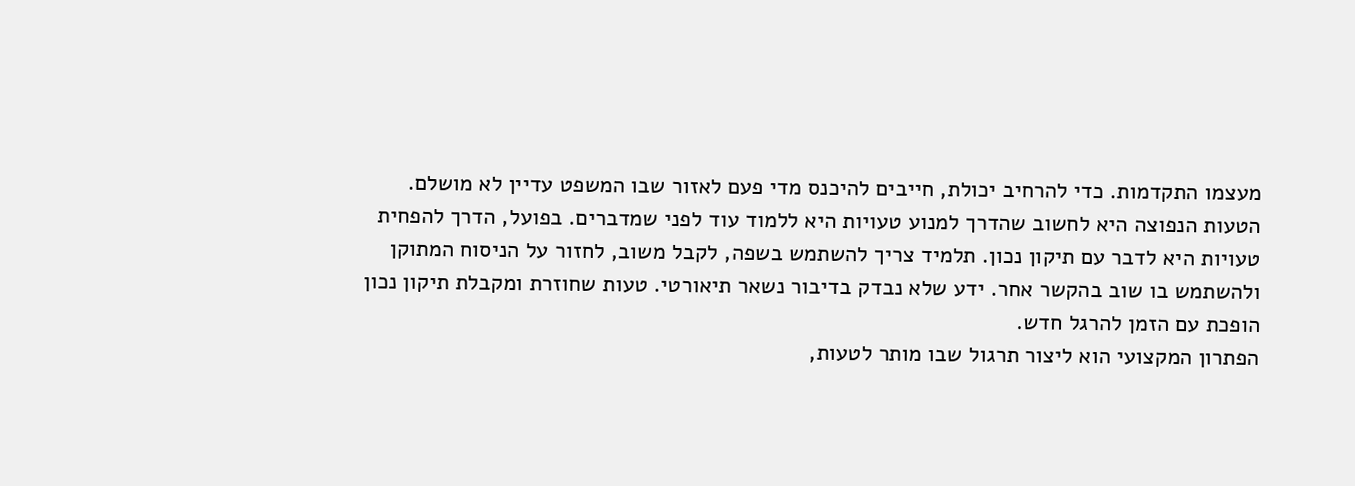מעצמו התקדמות. כדי להרחיב יכולת, חייבים להיכנס מדי פעם לאזור שבו המשפט עדיין לא מושלם.
הטעות הנפוצה היא לחשוב שהדרך למנוע טעויות היא ללמוד עוד לפני שמדברים. בפועל, הדרך להפחית טעויות היא לדבר עם תיקון נכון. תלמיד צריך להשתמש בשפה, לקבל משוב, לחזור על הניסוח המתוקן ולהשתמש בו שוב בהקשר אחר. ידע שלא נבדק בדיבור נשאר תיאורטי. טעות שחוזרת ומקבלת תיקון נכון הופכת עם הזמן להרגל חדש.
הפתרון המקצועי הוא ליצור תרגול שבו מותר לטעות,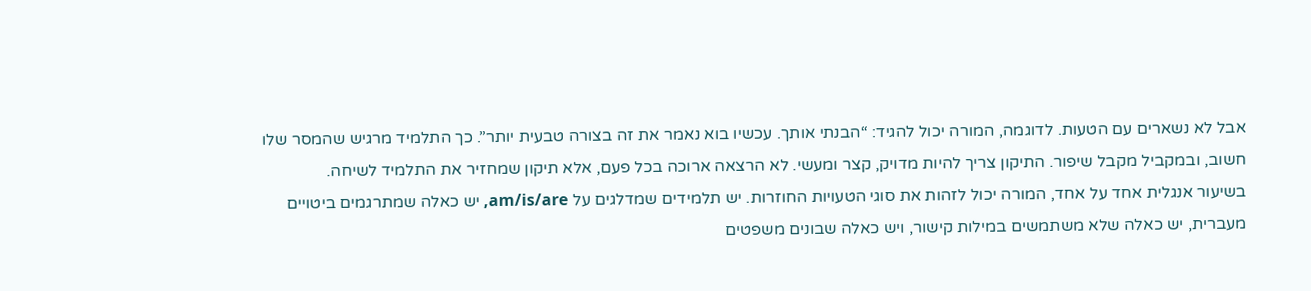אבל לא נשארים עם הטעות. לדוגמה, המורה יכול להגיד: “הבנתי אותך. עכשיו בוא נאמר את זה בצורה טבעית יותר”. כך התלמיד מרגיש שהמסר שלו חשוב, ובמקביל מקבל שיפור. התיקון צריך להיות מדויק, קצר ומעשי. לא הרצאה ארוכה בכל פעם, אלא תיקון שמחזיר את התלמיד לשיחה.
בשיעור אנגלית אחד על אחד, המורה יכול לזהות את סוגי הטעויות החוזרות. יש תלמידים שמדלגים על am/is/are, יש כאלה שמתרגמים ביטויים מעברית, יש כאלה שלא משתמשים במילות קישור, ויש כאלה שבונים משפטים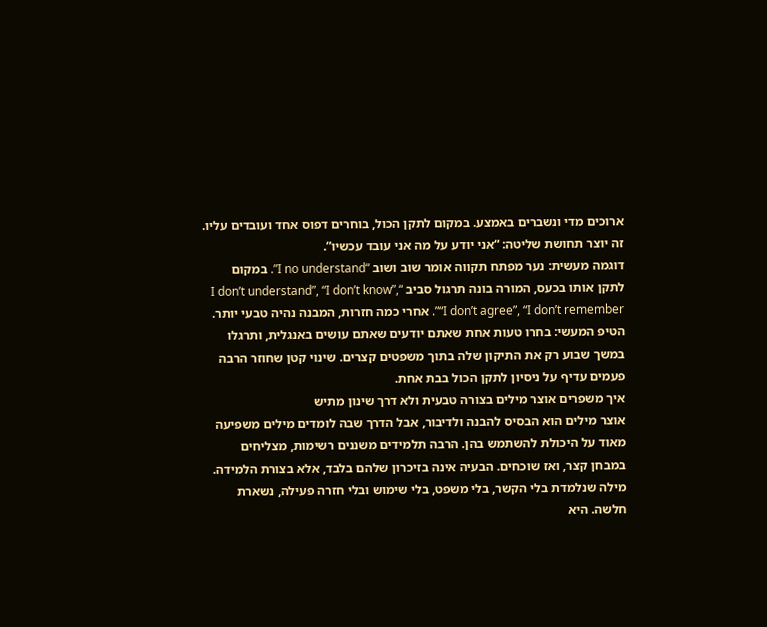ארוכים מדי ונשברים באמצע. במקום לתקן הכול, בוחרים דפוס אחד ועובדים עליו. זה יוצר תחושת שליטה: “אני יודע על מה אני עובד עכשיו”.
דוגמה מעשית: נער מפתח תקווה אומר שוב ושוב “I no understand”. במקום לתקן אותו בכעס, המורה בונה תרגול סביב “I don’t understand”, “I don’t know”, “I don’t agree”, “I don’t remember”. אחרי כמה חזרות, המבנה נהיה טבעי יותר. הטיפ המעשי: בחרו טעות אחת שאתם יודעים שאתם עושים באנגלית, ותרגלו במשך שבוע רק את התיקון שלה בתוך משפטים קצרים. שינוי קטן שחוזר הרבה פעמים עדיף על ניסיון לתקן הכול בבת אחת.
איך משפרים אוצר מילים בצורה טבעית ולא דרך שינון מתיש
אוצר מילים הוא הבסיס להבנה ולדיבור, אבל הדרך שבה לומדים מילים משפיעה מאוד על היכולת להשתמש בהן. הרבה תלמידים משננים רשימות, מצליחים במבחן קצר, ואז שוכחים. הבעיה אינה בזיכרון שלהם בלבד, אלא בצורת הלמידה. מילה שנלמדת בלי הקשר, בלי משפט, בלי שימוש ובלי חזרה פעילה, נשארת חלשה. היא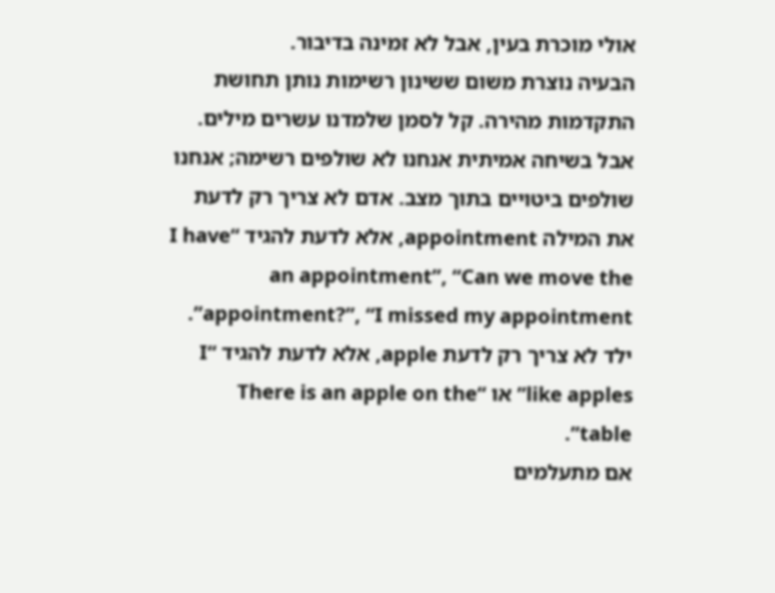אולי מוכרת בעין, אבל לא זמינה בדיבור.
הבעיה נוצרת משום ששינון רשימות נותן תחושת התקדמות מהירה. קל לסמן שלמדנו עשרים מילים. אבל בשיחה אמיתית אנחנו לא שולפים רשימה; אנחנו שולפים ביטויים בתוך מצב. אדם לא צריך רק לדעת את המילה appointment, אלא לדעת להגיד “I have an appointment”, “Can we move the appointment?”, “I missed my appointment”. ילד לא צריך רק לדעת apple, אלא לדעת להגיד “I like apples” או “There is an apple on the table”.
אם מתעלמים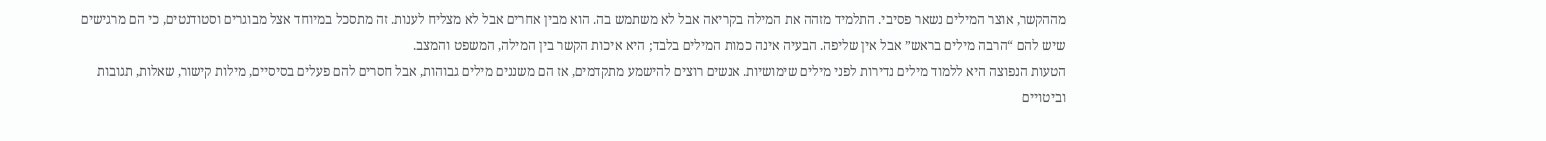מההקשר, אוצר המילים נשאר פסיבי. התלמיד מזהה את המילה בקריאה אבל לא משתמש בה. הוא מבין אחרים אבל לא מצליח לענות. זה מתסכל במיוחד אצל מבוגרים וסטודנטים, כי הם מרגישים שיש להם “הרבה מילים בראש” אבל אין שליפה. הבעיה אינה כמות המילים בלבד; היא איכות הקשר בין המילה, המשפט והמצב.
הטעות הנפוצה היא ללמוד מילים נדירות לפני מילים שימושיות. אנשים רוצים להישמע מתקדמים, אז הם משננים מילים גבוהות, אבל חסרים להם פעלים בסיסיים, מילות קישור, שאלות, תגובות וביטויים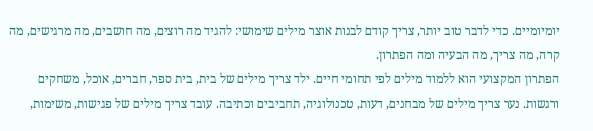יומיומיים. כדי לדבר טוב יותר, צריך קודם לבנות אוצר מילים שימושי: להגיד מה רוצים, מה חושבים, מה מרגישים, מה קרה, מה צריך, מה הבעיה ומה הפתרון.
הפתרון המקצועי הוא ללמוד מילים לפי תחומי חיים. ילד צריך מילים של בית, בית ספר, חברים, אוכל, משחקים ורגשות. נער צריך מילים של מבחנים, דעות, טכנולוגיה, תחביבים וכתיבה. עובד צריך מילים של פגישות, משימות,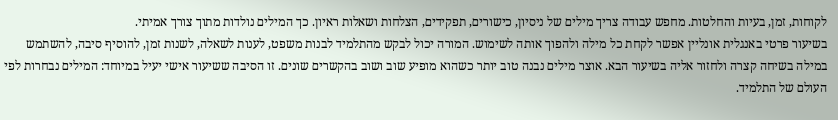לקוחות, זמן, בעיות והחלטות. מחפש עבודה צריך מילים של ניסיון, כישורים, תפקידים, הצלחות ושאלות ראיון. כך המילים נולדות מתוך צורך אמיתי.
בשיעור פרטי באנגלית אונליין אפשר לקחת כל מילה ולהפוך אותה לשימוש. המורה יכול לבקש מהתלמיד לבנות משפט, לענות לשאלה, לשנות זמן, להוסיף סיבה, להשתמש במילה בשיחה קצרה ולחזור אליה בשיעור הבא. אוצר מילים נבנה טוב יותר כשהוא מופיע שוב ושוב בהקשרים שונים. זו הסיבה ששיעור אישי יעיל במיוחד: המילים נבחרות לפי העולם של התלמיד.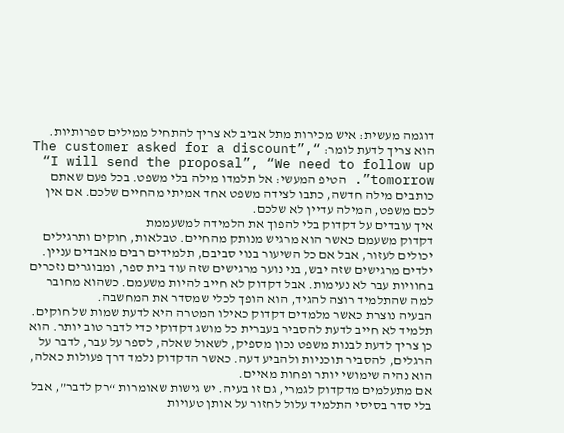דוגמה מעשית: איש מכירות מתל אביב לא צריך להתחיל ממילים ספרותיות. הוא צריך לדעת לומר: “The customer asked for a discount”, “I will send the proposal”, “We need to follow up tomorrow”. הטיפ המעשי: אל תלמדו מילה בלי משפט. בכל פעם שאתם כותבים מילה חדשה, כתבו לצידה משפט אחד אמיתי מהחיים שלכם. אם אין לכם משפט, המילה עדיין לא שלכם.
איך עובדים על דקדוק בלי להפוך את הלמידה למשעממת
דקדוק משעמם כאשר הוא מרגיש מנותק מהחיים. טבלאות, חוקים ותרגילים יכולים לעזור, אבל אם כל השיעור בנוי סביבם, תלמידים רבים מאבדים עניין. ילדים מרגישים שזה יבש, בני נוער מרגישים שזה עוד בית ספר, ומבוגרים נזכרים בחוויות עבר לא נעימות. אבל דקדוק לא חייב להיות משעמם. כשהוא מחובר למה שהתלמיד רוצה להגיד, הוא הופך לכלי שמסדר את המחשבה.
הבעיה נוצרת כאשר מלמדים דקדוק כאילו המטרה היא לדעת שמות של חוקים. תלמיד לא חייב לדעת להסביר בעברית כל מושג דקדוקי כדי לדבר טוב יותר. הוא כן צריך לדעת לבנות משפט נכון מספיק, לשאול שאלה, לספר על עבר, לדבר על הרגלים, להסביר תוכניות ולהביע דעה. כאשר הדקדוק נלמד דרך פעולות כאלה, הוא נהיה שימושי יותר ופחות מאיים.
אם מתעלמים מדקדוק לגמרי, גם זו בעיה. יש גישות שאומרות “רק לדבר”, אבל בלי סדר בסיסי התלמיד עלול לחזור על אותן טעויות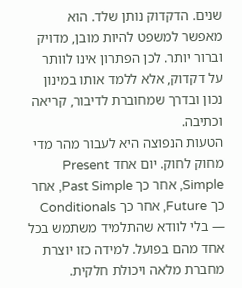שנים. הדקדוק נותן שלד. הוא מאפשר למשפט להיות מובן, מדויק וברור יותר. לכן הפתרון אינו לוותר על דקדוק, אלא ללמד אותו במינון נכון ובדרך שמחוברת לדיבור, קריאה וכתיבה.
הטעות הנפוצה היא לעבור מהר מדי מחוק לחוק. יום אחד Present Simple, אחר כך Past Simple, אחר כך Future, אחר כך Conditionals — בלי לוודא שהתלמיד משתמש בכל אחד מהם בפועל. למידה כזו יוצרת מחברת מלאה ויכולת חלקית.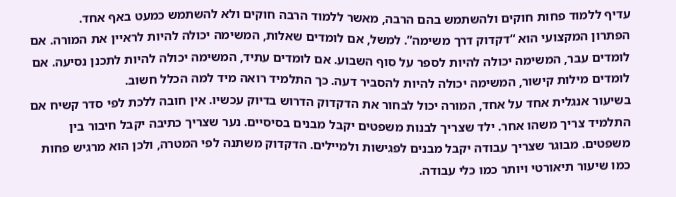עדיף ללמוד פחות חוקים ולהשתמש בהם הרבה, מאשר ללמוד הרבה חוקים ולא להשתמש כמעט באף אחד.
הפתרון המקצועי הוא “דקדוק דרך משימה”. למשל, אם לומדים שאלות, המשימה יכולה להיות לראיין את המורה. אם לומדים עבר, המשימה יכולה להיות לספר על סוף השבוע. אם לומדים עתיד, המשימה יכולה להיות לתכנן נסיעה. אם לומדים מילות קישור, המשימה יכולה להיות להסביר דעה. כך התלמיד רואה מיד למה הכלל חשוב.
בשיעור אנגלית אחד על אחד, המורה יכול לבחור את הדקדוק הדרוש בדיוק עכשיו. אין חובה ללכת לפי סדר קשיח אם התלמיד צריך משהו אחר. ילד שצריך לבנות משפטים יקבל מבנים בסיסיים. נער שצריך כתיבה יקבל חיבור בין משפטים. מבוגר שצריך עבודה יקבל מבנים לפגישות ולמיילים. הדקדוק משתנה לפי המטרה, ולכן הוא מרגיש פחות כמו שיעור תיאורטי ויותר כמו כלי עבודה.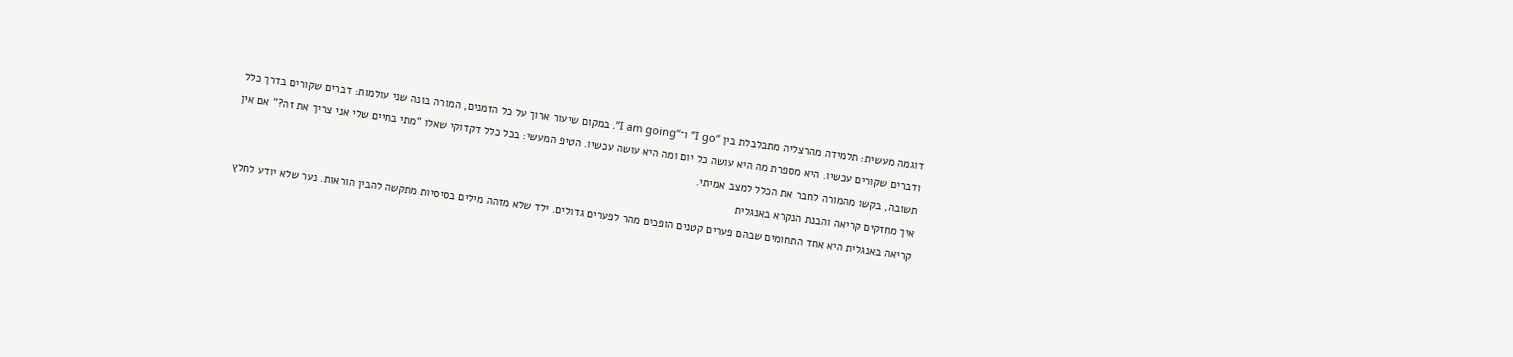דוגמה מעשית: תלמידה מהרצליה מתבלבלת בין “I go” ו־“I am going”. במקום שיעור ארוך על כל הזמנים, המורה בונה שני עולמות: דברים שקורים בדרך כלל ודברים שקורים עכשיו. היא מספרת מה היא עושה כל יום ומה היא עושה עכשיו. הטיפ המעשי: בכל כלל דקדוקי שאלו “מתי בחיים שלי אני צריך את זה?” אם אין תשובה, בקשו מהמורה לחבר את הכלל למצב אמיתי.
איך מחזקים קריאה והבנת הנקרא באנגלית
קריאה באנגלית היא אחד התחומים שבהם פערים קטנים הופכים מהר לפערים גדולים. ילד שלא מזהה מילים בסיסיות מתקשה להבין הוראות. נער שלא יודע לחלץ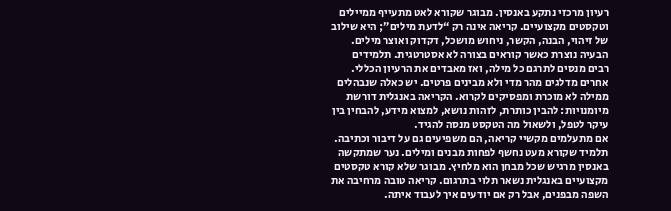רעיון מרכזי נתקע באנסין. מבוגר שקורא לאט מתעייף ממיילים וטקסטים מקצועיים. קריאה אינה רק “לדעת מילים”; היא שילוב של זיהוי, הבנה, הקשר, ניחוש מושכל, דקדוק ואוצר מילים.
הבעיה נוצרת כאשר קוראים בצורה לא אסטרטגית. תלמידים רבים מנסים לתרגם כל מילה, ואז מאבדים את הרעיון הכללי. אחרים מדלגים מהר מדי ולא מבינים פרטים. יש כאלה שנבהלים ממילה לא מוכרת ומפסיקים לקרוא. הקריאה באנגלית דורשת מיומנויות: להבין כותרת, לזהות נושא, למצוא מידע, להבחין בין עיקר לטפל, ולשאול מה הטקסט מנסה להגיד.
אם מתעלמים מקשיי קריאה, הם משפיעים גם על דיבור וכתיבה. תלמיד שקורא מעט נחשף לפחות מבנים ומילים. נער שמתקשה באנסין מרגיש שכל מבחן הוא מלחיץ. מבוגר שלא קורא טקסטים מקצועיים באנגלית נשאר תלוי בתרגום. קריאה טובה מרחיבה את השפה מבפנים, אבל רק אם יודעים איך לעבוד איתה.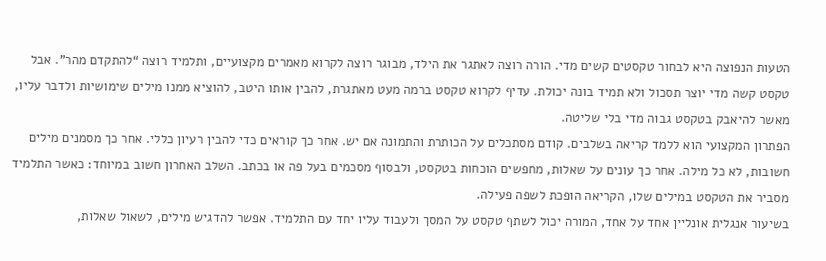הטעות הנפוצה היא לבחור טקסטים קשים מדי. הורה רוצה לאתגר את הילד, מבוגר רוצה לקרוא מאמרים מקצועיים, ותלמיד רוצה “להתקדם מהר”. אבל טקסט קשה מדי יוצר תסכול ולא תמיד בונה יכולת. עדיף לקרוא טקסט ברמה מעט מאתגרת, להבין אותו היטב, להוציא ממנו מילים שימושיות ולדבר עליו, מאשר להיאבק בטקסט גבוה מדי בלי שליטה.
הפתרון המקצועי הוא ללמד קריאה בשלבים. קודם מסתכלים על הכותרת והתמונה אם יש. אחר כך קוראים כדי להבין רעיון כללי. אחר כך מסמנים מילים חשובות, לא כל מילה. אחר כך עונים על שאלות, מחפשים הוכחות בטקסט, ולבסוף מסכמים בעל פה או בכתב. השלב האחרון חשוב במיוחד: כאשר התלמיד מסביר את הטקסט במילים שלו, הקריאה הופכת לשפה פעילה.
בשיעור אנגלית אונליין אחד על אחד, המורה יכול לשתף טקסט על המסך ולעבוד עליו יחד עם התלמיד. אפשר להדגיש מילים, לשאול שאלות,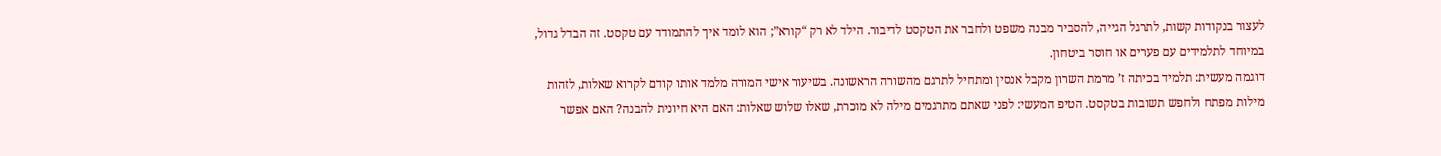לעצור בנקודות קשות, לתרגל הגייה, להסביר מבנה משפט ולחבר את הטקסט לדיבור. הילד לא רק “קורא”; הוא לומד איך להתמודד עם טקסט. זה הבדל גדול, במיוחד לתלמידים עם פערים או חוסר ביטחון.
דוגמה מעשית: תלמיד בכיתה ז’ מרמת השרון מקבל אנסין ומתחיל לתרגם מהשורה הראשונה. בשיעור אישי המורה מלמד אותו קודם לקרוא שאלות, לזהות מילות מפתח ולחפש תשובות בטקסט. הטיפ המעשי: לפני שאתם מתרגמים מילה לא מוכרת, שאלו שלוש שאלות: האם היא חיונית להבנה? האם אפשר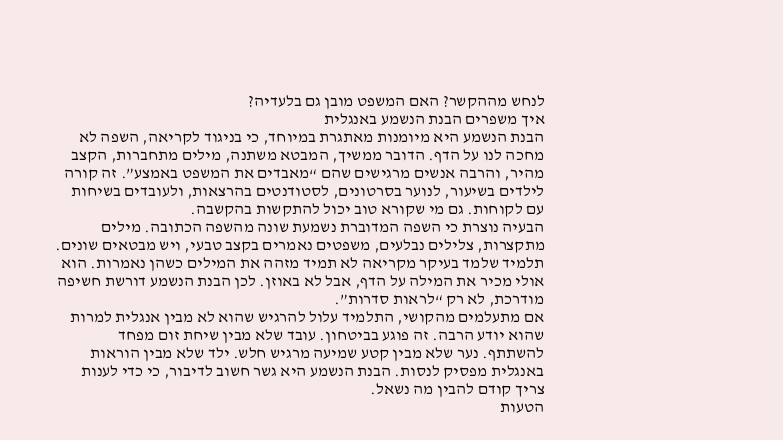לנחש מההקשר? האם המשפט מובן גם בלעדיה?
איך משפרים הבנת הנשמע באנגלית
הבנת הנשמע היא מיומנות מאתגרת במיוחד, כי בניגוד לקריאה, השפה לא מחכה לנו על הדף. הדובר ממשיך, המבטא משתנה, מילים מתחברות, הקצב מהיר, והרבה אנשים מרגישים שהם “מאבדים את המשפט באמצע”. זה קורה לילדים בשיעור, לנוער בסרטונים, לסטודנטים בהרצאות, ולעובדים בשיחות עם לקוחות. גם מי שקורא טוב יכול להתקשות בהקשבה.
הבעיה נוצרת כי השפה המדוברת נשמעת שונה מהשפה הכתובה. מילים מתקצרות, צלילים נבלעים, משפטים נאמרים בקצב טבעי, ויש מבטאים שונים. תלמיד שלמד בעיקר מקריאה לא תמיד מזהה את המילים כשהן נאמרות. הוא אולי מכיר את המילה על הדף, אבל לא באוזן. לכן הבנת הנשמע דורשת חשיפה מודרכת, לא רק “לראות סדרות”.
אם מתעלמים מהקושי, התלמיד עלול להרגיש שהוא לא מבין אנגלית למרות שהוא יודע הרבה. זה פוגע בביטחון. עובד שלא מבין שיחת זום מפחד להשתתף. נער שלא מבין קטע שמיעה מרגיש חלש. ילד שלא מבין הוראות באנגלית מפסיק לנסות. הבנת הנשמע היא גשר חשוב לדיבור, כי כדי לענות צריך קודם להבין מה נשאל.
הטעות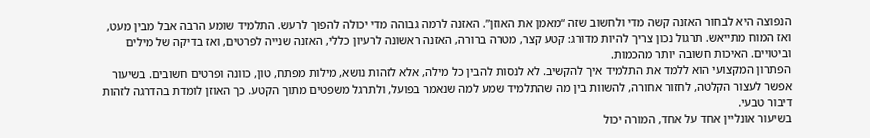הנפוצה היא לבחור האזנה קשה מדי ולחשוב שזה “מאמן את האוזן”. האזנה לרמה גבוהה מדי יכולה להפוך לרעש. התלמיד שומע הרבה אבל מבין מעט, ואז המוח מתייאש. תרגול נכון צריך להיות מדורג: קטע קצר, מטרה ברורה, האזנה ראשונה לרעיון כללי, האזנה שנייה לפרטים, ואז בדיקה של מילים וביטויים. האיכות חשובה יותר מהכמות.
הפתרון המקצועי הוא ללמד את התלמיד איך להקשיב. לא לנסות להבין כל מילה, אלא לזהות נושא, מילות מפתח, טון, כוונה ופרטים חשובים. בשיעור אפשר לעצור הקלטה, לחזור אחורה, להשוות בין מה שהתלמיד שמע למה שנאמר בפועל, ולתרגל משפטים מתוך הקטע. כך האוזן לומדת בהדרגה לזהות דיבור טבעי.
בשיעור אונליין אחד על אחד, המורה יכול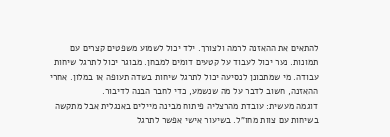להתאים את ההאזנה לרמה ולצורך. ילד יכול לשמוע משפטים קצרים עם תמונות. נער יכול לעבוד על קטעים דומים למבחן. מבוגר יכול לתרגל שיחות עבודה. מי שמתכונן לנסיעה יכול לתרגל שיחות בשדה תעופה או במלון. אחרי ההאזנה, חשוב לדבר על מה שנשמע, כדי לחבר הבנה לדיבור.
דוגמה מעשית: עובדת מהרצליה פיתוח מבינה מיילים באנגלית אבל מתקשה בשיחות עם צוות מחו”ל. בשיעור אישי אפשר לתרגל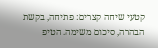קטעי שיחה קצרים: פתיחה, בקשת הבהרה, סיכום משימה. הטיפ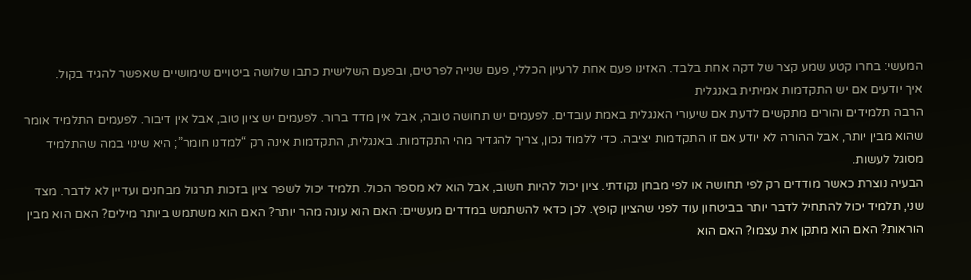המעשי: בחרו קטע שמע קצר של דקה אחת בלבד. האזינו פעם אחת לרעיון הכללי, פעם שנייה לפרטים, ובפעם השלישית כתבו שלושה ביטויים שימושיים שאפשר להגיד בקול.
איך יודעים אם יש התקדמות אמיתית באנגלית
הרבה תלמידים והורים מתקשים לדעת אם שיעורי האנגלית באמת עובדים. לפעמים יש תחושה טובה, אבל אין מדד ברור. לפעמים יש ציון טוב, אבל אין דיבור. לפעמים התלמיד אומר שהוא מבין יותר, אבל ההורה לא יודע אם זו התקדמות יציבה. כדי ללמוד נכון, צריך להגדיר מהי התקדמות. באנגלית, התקדמות אינה רק “למדנו חומר”; היא שינוי במה שהתלמיד מסוגל לעשות.
הבעיה נוצרת כאשר מודדים רק לפי תחושה או לפי מבחן נקודתי. ציון יכול להיות חשוב, אבל הוא לא מספר הכול. תלמיד יכול לשפר ציון בזכות תרגול מבחנים ועדיין לא לדבר. מצד שני, תלמיד יכול להתחיל לדבר יותר בביטחון עוד לפני שהציון קופץ. לכן כדאי להשתמש במדדים מעשיים: האם הוא עונה מהר יותר? האם הוא משתמש ביותר מילים? האם הוא מבין הוראות? האם הוא מתקן את עצמו? האם הוא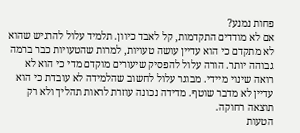פחות נמנע?
אם לא מודדים התקדמות, קל לאבד כיוון. תלמיד עלול להרגיש שהוא לא מתקדם כי הוא עדיין עושה טעויות, למרות שהטעויות כבר ברמה גבוהה יותר. הורה עלול להפסיק שיעורים מוקדם מדי כי הוא לא רואה שינוי מיידי. מבוגר עלול לחשוב שהלמידה לא עובדת כי הוא עדיין לא מדבר שוטף. מדידה נכונה עוזרת לראות תהליך ולא רק תוצאה רחוקה.
הטעות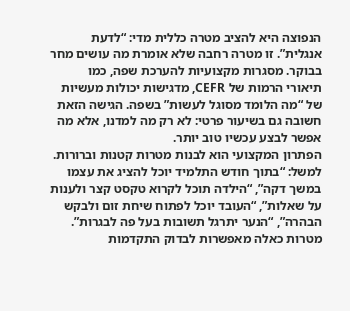הנפוצה היא להציב מטרה כללית מדי: “לדעת אנגלית”. זו מטרה רחבה שלא אומרת מה עושים מחר בבוקר. מסגרות מקצועיות להערכת שפה, כמו תיאורי הרמות של CEFR, מדגישות יכולות מעשיות של “מה הלומד מסוגל לעשות” בשפה. הגישה הזאת חשובה גם בשיעור פרטי: לא רק מה למדנו, אלא מה אפשר לבצע עכשיו טוב יותר.
הפתרון המקצועי הוא לבנות מטרות קטנות וברורות. למשל: “בתוך חודש התלמיד יוכל להציג את עצמו במשך דקה”, “הילדה תוכל לקרוא טקסט קצר ולענות על שאלות”, “העובד יוכל לפתוח שיחת זום ולבקש הבהרה”, “הנער יתרגל תשובות בעל פה לבגרות”. מטרות כאלה מאפשרות לבדוק התקדמות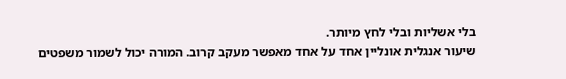בלי אשליות ובלי לחץ מיותר.
שיעור אנגלית אונליין אחד על אחד מאפשר מעקב קרוב. המורה יכול לשמור משפטים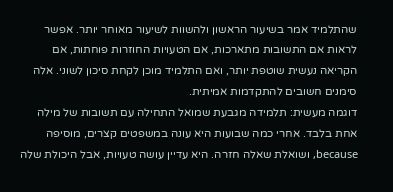שהתלמיד אמר בשיעור הראשון ולהשוות לשיעור מאוחר יותר. אפשר לראות אם התשובות מתארכות, אם הטעויות החוזרות פוחתות, אם הקריאה נעשית שוטפת יותר, ואם התלמיד מוכן לקחת סיכון לשוני. אלה סימנים חשובים להתקדמות אמיתית.
דוגמה מעשית: תלמידה מגבעת שמואל התחילה עם תשובות של מילה אחת בלבד. אחרי כמה שבועות היא עונה במשפטים קצרים, מוסיפה because, ושואלת שאלה חזרה. היא עדיין עושה טעויות, אבל היכולת שלה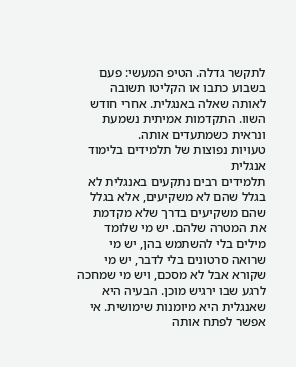לתקשר גדלה. הטיפ המעשי: פעם בשבוע כתבו או הקליטו תשובה לאותה שאלה באנגלית. אחרי חודש השוו. התקדמות אמיתית נשמעת ונראית כשמתעדים אותה.
טעויות נפוצות של תלמידים בלימוד אנגלית
תלמידים רבים נתקעים באנגלית לא בגלל שהם לא משקיעים, אלא בגלל שהם משקיעים בדרך שלא מקדמת את המטרה שלהם. יש מי שלומד מילים בלי להשתמש בהן, יש מי שרואה סרטונים בלי לדבר, יש מי שקורא אבל לא מסכם, ויש מי שמחכה לרגע שבו ירגיש מוכן. הבעיה היא שאנגלית היא מיומנות שימושית. אי אפשר לפתח אותה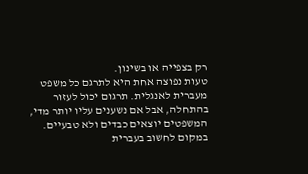רק בצפייה או בשינון.
טעות נפוצה אחת היא לתרגם כל משפט מעברית לאנגלית. תרגום יכול לעזור בהתחלה, אבל אם נשענים עליו יותר מדי, המשפטים יוצאים כבדים ולא טבעיים. במקום לחשוב בעברית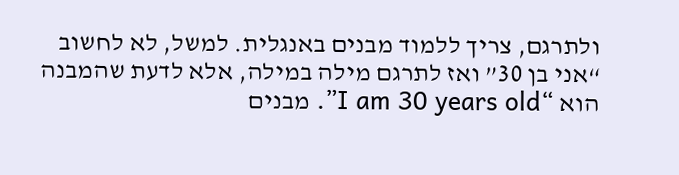ולתרגם, צריך ללמוד מבנים באנגלית. למשל, לא לחשוב “אני בן 30” ואז לתרגם מילה במילה, אלא לדעת שהמבנה הוא “I am 30 years old”. מבנים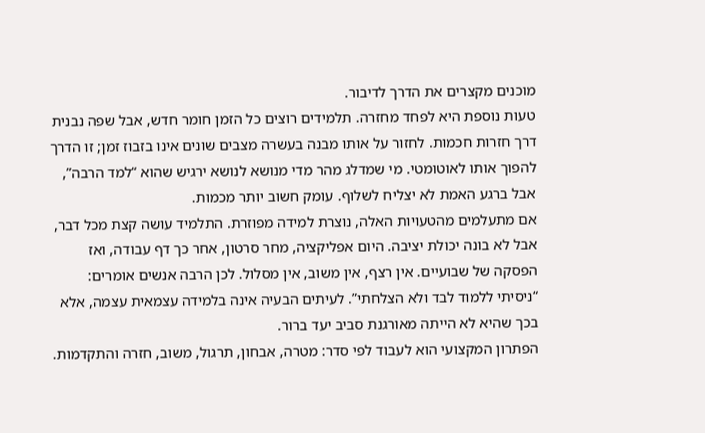מוכנים מקצרים את הדרך לדיבור.
טעות נוספת היא לפחד מחזרה. תלמידים רוצים כל הזמן חומר חדש, אבל שפה נבנית דרך חזרות חכמות. לחזור על אותו מבנה בעשרה מצבים שונים אינו בזבוז זמן; זו הדרך להפוך אותו לאוטומטי. מי שמדלג מהר מדי מנושא לנושא ירגיש שהוא “למד הרבה”, אבל ברגע האמת לא יצליח לשלוף. עומק חשוב יותר מכמות.
אם מתעלמים מהטעויות האלה, נוצרת למידה מפוזרת. התלמיד עושה קצת מכל דבר, אבל לא בונה יכולת יציבה. היום אפליקציה, מחר סרטון, אחר כך דף עבודה, ואז הפסקה של שבועיים. אין רצף, אין משוב, אין מסלול. לכן הרבה אנשים אומרים: “ניסיתי ללמוד לבד ולא הצלחתי”. לעיתים הבעיה אינה בלמידה עצמאית עצמה, אלא בכך שהיא לא הייתה מאורגנת סביב יעד ברור.
הפתרון המקצועי הוא לעבוד לפי סדר: מטרה, אבחון, תרגול, משוב, חזרה והתקדמות.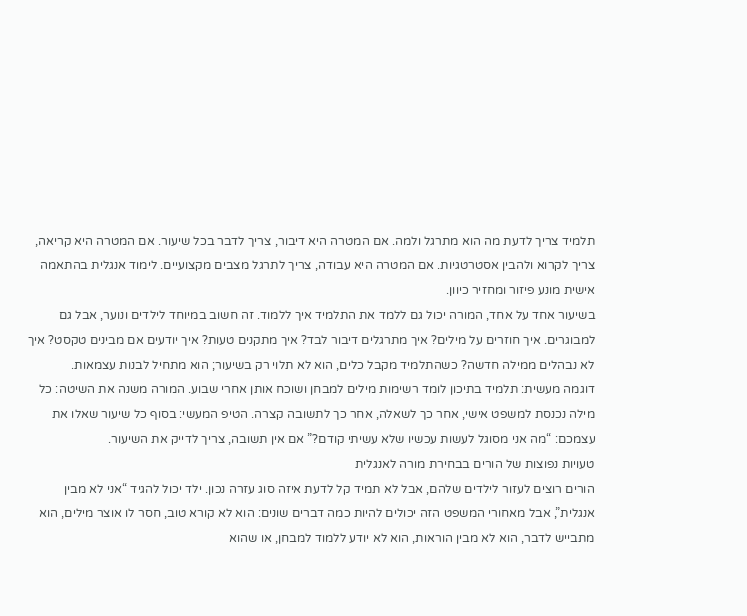תלמיד צריך לדעת מה הוא מתרגל ולמה. אם המטרה היא דיבור, צריך לדבר בכל שיעור. אם המטרה היא קריאה, צריך לקרוא ולהבין אסטרטגיות. אם המטרה היא עבודה, צריך לתרגל מצבים מקצועיים. לימוד אנגלית בהתאמה אישית מונע פיזור ומחזיר כיוון.
בשיעור אחד על אחד, המורה יכול גם ללמד את התלמיד איך ללמוד. זה חשוב במיוחד לילדים ונוער, אבל גם למבוגרים. איך חוזרים על מילים? איך מתרגלים דיבור לבד? איך מתקנים טעות? איך יודעים אם מבינים טקסט? איך לא נבהלים ממילה חדשה? כשהתלמיד מקבל כלים, הוא לא תלוי רק בשיעור; הוא מתחיל לבנות עצמאות.
דוגמה מעשית: תלמיד בתיכון לומד רשימות מילים למבחן ושוכח אותן אחרי שבוע. המורה משנה את השיטה: כל מילה נכנסת למשפט אישי, אחר כך לשאלה, אחר כך לתשובה קצרה. הטיפ המעשי: בסוף כל שיעור שאלו את עצמכם: “מה אני מסוגל לעשות עכשיו שלא עשיתי קודם?” אם אין תשובה, צריך לדייק את השיעור.
טעויות נפוצות של הורים בבחירת מורה לאנגלית
הורים רוצים לעזור לילדים שלהם, אבל לא תמיד קל לדעת איזה סוג עזרה נכון. ילד יכול להגיד “אני לא מבין אנגלית”, אבל מאחורי המשפט הזה יכולים להיות כמה דברים שונים: הוא לא קורא טוב, חסר לו אוצר מילים, הוא מתבייש לדבר, הוא לא מבין הוראות, הוא לא יודע ללמוד למבחן, או שהוא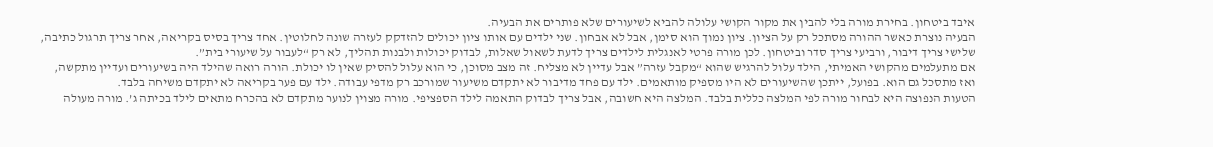איבד ביטחון. בחירת מורה בלי להבין את מקור הקושי עלולה להביא לשיעורים שלא פותרים את הבעיה.
הבעיה נוצרת כאשר ההורה מסתכל רק על הציון. ציון נמוך הוא סימן, אבל לא אבחון. שני ילדים עם אותו ציון יכולים להזדקק לעזרה שונה לחלוטין. אחד צריך בסיס בקריאה, אחר צריך תרגול כתיבה, שלישי צריך דיבור, ורביעי צריך סדר וביטחון. לכן מורה פרטי לאנגלית לילדים צריך לדעת לשאול שאלות, לבדוק יכולות ולבנות תהליך, לא רק “לעבור על שיעורי בית”.
אם מתעלמים מהקושי האמיתי, הילד עלול להרגיש שהוא “מקבל עזרה” אבל עדיין לא מצליח. זה מצב מסוכן, כי הוא עלול להסיק שאין לו יכולת. הורה רואה שהילד היה בשיעורים ועדיין מתקשה, ואז מתסכל גם הוא. בפועל, ייתכן שהשיעורים לא היו מספיק מותאמים. ילד עם פחד מדיבור לא יתקדם משיעור שמורכב רק מדפי עבודה. ילד עם פער בקריאה לא יתקדם משיחה בלבד.
הטעות הנפוצה היא לבחור מורה לפי המלצה כללית בלבד. המלצה היא חשובה, אבל צריך לבדוק התאמה לילד הספציפי. מורה מצוין לנוער מתקדם לא בהכרח מתאים לילד בכיתה ג’. מורה מעולה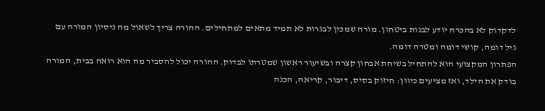לדקדוק לא בהכרח יודע לבנות ביטחון. מורה שמכין לבגרות לא תמיד מתאים למתחילים. ההורה צריך לשאול מה ניסיון המורה עם גיל דומה, קושי דומה ומטרה דומה.
הפתרון המקצועי הוא להתחיל בשיחת אבחון קצרה ובשיעור ראשון שמטרתו לבדוק. ההורה יכול להסביר מה הוא רואה בבית, המורה בודק את הילד, ואז מציעים כיוון: חיזוק בסיס, דיבור, קריאה, הכנה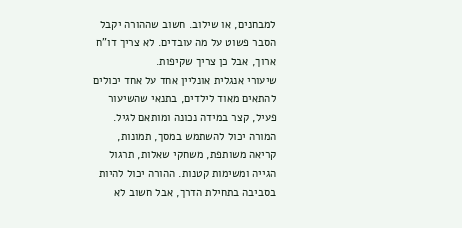למבחנים, או שילוב. חשוב שההורה יקבל הסבר פשוט על מה עובדים. לא צריך דו”ח ארוך, אבל כן צריך שקיפות.
שיעורי אנגלית אונליין אחד על אחד יכולים להתאים מאוד לילדים, בתנאי שהשיעור פעיל, קצר במידה נכונה ומותאם לגיל. המורה יכול להשתמש במסך, תמונות, קריאה משותפת, משחקי שאלות, תרגול הגייה ומשימות קטנות. ההורה יכול להיות בסביבה בתחילת הדרך, אבל חשוב לא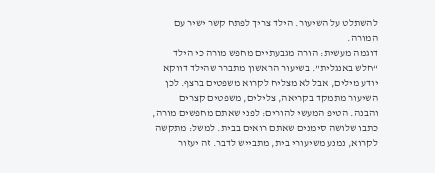להשתלט על השיעור. הילד צריך לפתח קשר ישיר עם המורה.
דוגמה מעשית: הורה מגבעתיים מחפש מורה כי הילד “חלש באנגלית”. בשיעור הראשון מתברר שהילד דווקא יודע מילים, אבל לא מצליח לקרוא משפטים ברצף. לכן השיעור מתמקד בקריאה, צלילים, משפטים קצרים והבנה. הטיפ המעשי להורים: לפני שאתם מחפשים מורה, כתבו שלושה סימנים שאתם רואים בבית. למשל: מתקשה לקרוא, נמנע משיעורי בית, מתבייש לדבר. זה יעזור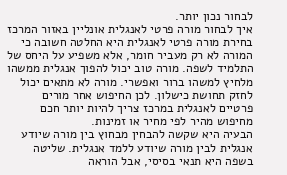לבחור נכון יותר.
איך לבחור מורה פרטי לאנגלית אונליין באזור המרכז
בחירת מורה פרטי לאנגלית היא החלטה חשובה כי המורה לא רק מעביר חומר, אלא משפיע על היחס של התלמיד לשפה. מורה טוב יכול להפוך אנגלית ממשהו מלחיץ למשהו ברור ואפשרי. מורה לא מתאים יכול לחזק תחושת כישלון. לכן החיפוש אחר מורים פרטיים לאנגלית במרכז צריך להיות יותר חכם מחיפוש מהיר לפי מחיר או זמינות.
הבעיה היא שקשה להבחין מבחוץ בין מורה שיודע אנגלית לבין מורה שיודע ללמד אנגלית. שליטה בשפה היא תנאי בסיסי, אבל הוראה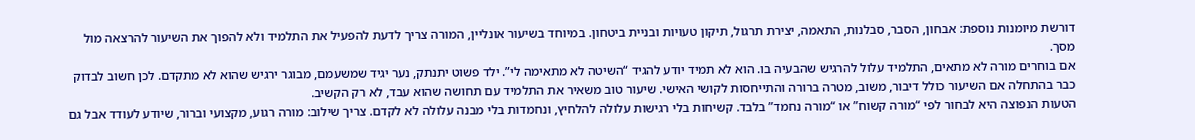דורשת מיומנות נוספת: אבחון, הסבר, סבלנות, התאמה, יצירת תרגול, תיקון טעויות ובניית ביטחון. במיוחד בשיעור אונליין, המורה צריך לדעת להפעיל את התלמיד ולא להפוך את השיעור להרצאה מול מסך.
אם בוחרים מורה לא מתאים, התלמיד עלול להרגיש שהבעיה בו. הוא לא תמיד יודע להגיד “השיטה לא מתאימה לי”. ילד פשוט יתנתק, נער יגיד שמשעמם, מבוגר ירגיש שהוא לא מתקדם. לכן חשוב לבדוק כבר בהתחלה אם השיעור כולל דיבור, משוב, מטרה ברורה והתייחסות לקושי האישי. שיעור טוב משאיר את התלמיד עם תחושה שהוא עבד, לא רק הקשיב.
הטעות הנפוצה היא לבחור לפי “מורה קשוח” או “מורה נחמד” בלבד. קשיחות בלי רגישות עלולה להלחיץ, ונחמדות בלי מבנה עלולה לא לקדם. צריך שילוב: מורה רגוע, מקצועי וברור, שיודע לעודד אבל גם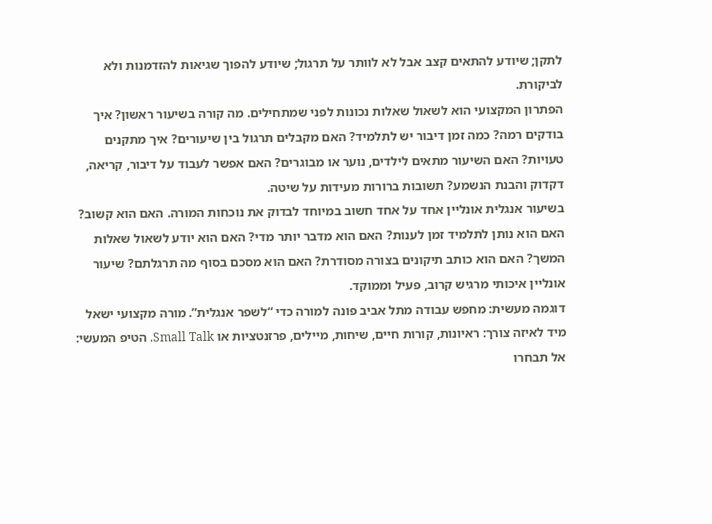לתקן; שיודע להתאים קצב אבל לא לוותר על תרגול; שיודע להפוך שגיאות להזדמנות ולא לביקורת.
הפתרון המקצועי הוא לשאול שאלות נכונות לפני שמתחילים. מה קורה בשיעור ראשון? איך בודקים רמה? כמה זמן דיבור יש לתלמיד? האם מקבלים תרגול בין שיעורים? איך מתקנים טעויות? האם השיעור מתאים לילדים, נוער או מבוגרים? האם אפשר לעבוד על דיבור, קריאה, דקדוק והבנת הנשמע? תשובות ברורות מעידות על שיטה.
בשיעור אנגלית אונליין אחד על אחד חשוב במיוחד לבדוק את נוכחות המורה. האם הוא קשוב? האם הוא נותן לתלמיד זמן לענות? האם הוא מדבר יותר מדי? האם הוא יודע לשאול שאלות המשך? האם הוא כותב תיקונים בצורה מסודרת? האם הוא מסכם בסוף מה תרגלתם? שיעור אונליין איכותי מרגיש קרוב, פעיל וממוקד.
דוגמה מעשית: מחפש עבודה מתל אביב פונה למורה כדי “לשפר אנגלית”. מורה מקצועי ישאל מיד לאיזה צורך: ראיונות, קורות חיים, שיחות, מיילים, פרזנטציות או Small Talk. הטיפ המעשי: אל תבחרו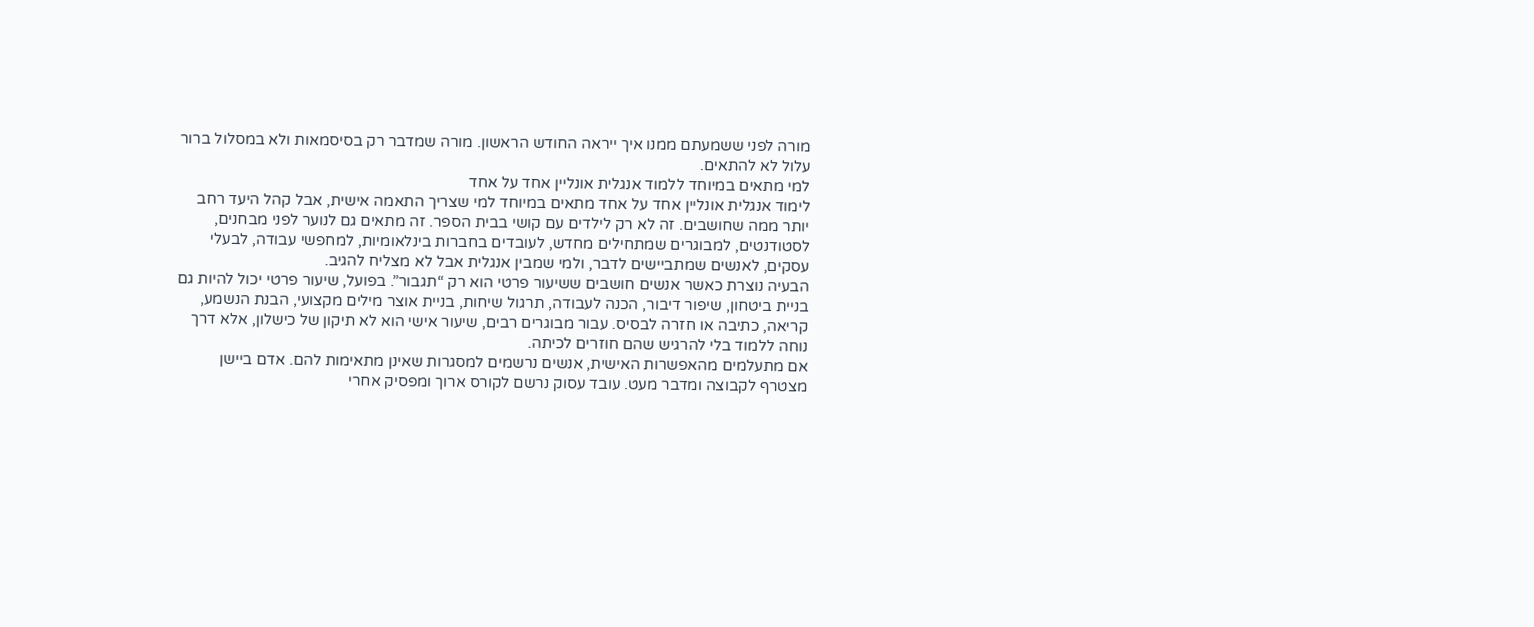מורה לפני ששמעתם ממנו איך ייראה החודש הראשון. מורה שמדבר רק בסיסמאות ולא במסלול ברור עלול לא להתאים.
למי מתאים במיוחד ללמוד אנגלית אונליין אחד על אחד
לימוד אנגלית אונליין אחד על אחד מתאים במיוחד למי שצריך התאמה אישית, אבל קהל היעד רחב יותר ממה שחושבים. זה לא רק לילדים עם קושי בבית הספר. זה מתאים גם לנוער לפני מבחנים, לסטודנטים, למבוגרים שמתחילים מחדש, לעובדים בחברות בינלאומיות, למחפשי עבודה, לבעלי עסקים, לאנשים שמתביישים לדבר, ולמי שמבין אנגלית אבל לא מצליח להגיב.
הבעיה נוצרת כאשר אנשים חושבים ששיעור פרטי הוא רק “תגבור”. בפועל, שיעור פרטי יכול להיות גם בניית ביטחון, שיפור דיבור, הכנה לעבודה, תרגול שיחות, בניית אוצר מילים מקצועי, הבנת הנשמע, קריאה, כתיבה או חזרה לבסיס. עבור מבוגרים רבים, שיעור אישי הוא לא תיקון של כישלון, אלא דרך נוחה ללמוד בלי להרגיש שהם חוזרים לכיתה.
אם מתעלמים מהאפשרות האישית, אנשים נרשמים למסגרות שאינן מתאימות להם. אדם ביישן מצטרף לקבוצה ומדבר מעט. עובד עסוק נרשם לקורס ארוך ומפסיק אחרי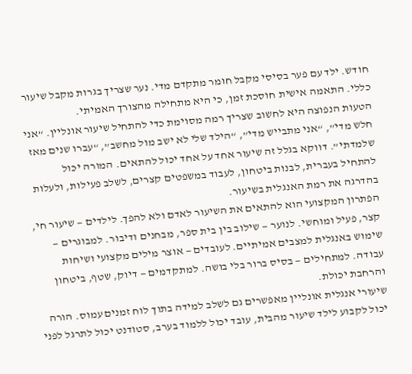חודש. ילד עם פער בסיסי מקבל חומר מתקדם מדי. נער שצריך בגרות מקבל שיעור כללי. התאמה אישית חוסכת זמן, כי היא מתחילה מהצורך האמיתי.
הטעות הנפוצה היא לחשוב שצריך רמה מסוימת כדי להתחיל שיעור אונליין. “אני חלש מדי”, “אני מתבייש מדי”, “הילד שלי לא ישב מול מחשב”, “עברו שנים מאז שלמדתי”. דווקא בגלל זה שיעור אחד על אחד יכול להתאים. המורה יכול להתחיל בעברית, לבנות ביטחון, לעבוד במשפטים קצרים, לשלב פעילות, ולעלות בהדרגה את רמת האנגלית בשיעור.
הפתרון המקצועי הוא להתאים את השיעור לאדם ולא להפך. לילדים — שיעור חי, קצר, פעיל ומוחשי. לנוער — שילוב בין בית ספר, מבחנים ודיבור. למבוגרים — שימוש באנגלית למצבים אמיתיים. לעובדים — אוצר מילים מקצועי ושיחות עבודה. למתחילים — בסיס ברור בלי בושה. למתקדמים — דיוק, שטף, ביטחון והרחבת יכולת.
שיעורי אנגלית אונליין מאפשרים גם לשלב למידה בתוך לוח זמנים עמוס. הורה יכול לקבוע לילד שיעור מהבית, עובד יכול ללמוד בערב, סטודנט יכול לתרגל לפני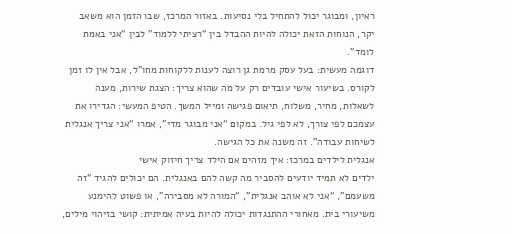ראיון, ומבוגר יכול להתחיל בלי נסיעות. באזור המרכז, שבו הזמן הוא משאב יקר, הנוחות הזאת יכולה להיות ההבדל בין “רציתי ללמוד” לבין “אני באמת לומד”.
דוגמה מעשית: בעל עסק מרמת גן רוצה לענות ללקוחות מחו”ל, אבל אין לו זמן לקורס. בשיעור אישי עובדים רק על מה שהוא צריך: הצגת שירות, מענה לשאלות, מחיר, משלוח, תיאום פגישה ומייל המשך. הטיפ המעשי: הגדירו את עצמכם לפי צורך, לא לפי גיל. במקום “אני מבוגר מדי”, אמרו “אני צריך אנגלית לשיחות עבודה”. זה משנה את כל הגישה.
אנגלית לילדים במרכז: איך מזהים אם הילד צריך חיזוק אישי
ילדים לא תמיד יודעים להסביר מה קשה להם באנגלית. הם יכולים להגיד “זה משעמם”, “אני לא אוהב אנגלית”, “המורה לא מסבירה”, או פשוט להימנע משיעורי בית. מאחורי ההתנגדות יכולה להיות בעיה אמיתית: קושי בזיהוי מילים,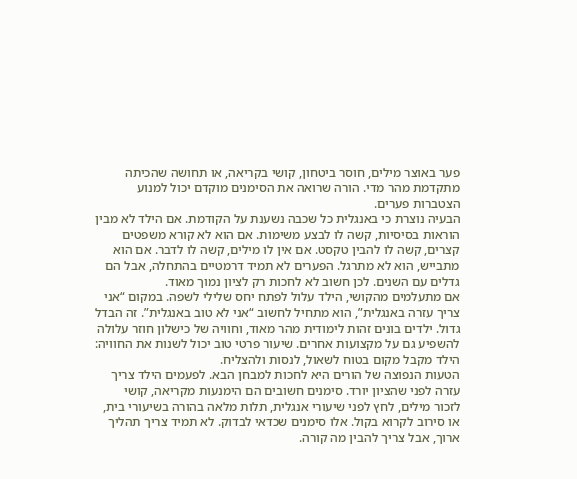פער באוצר מילים, חוסר ביטחון, קושי בקריאה, או תחושה שהכיתה מתקדמת מהר מדי. הורה שרואה את הסימנים מוקדם יכול למנוע הצטברות פערים.
הבעיה נוצרת כי באנגלית כל שכבה נשענת על הקודמת. אם הילד לא מבין הוראות בסיסיות, קשה לו לבצע משימות. אם הוא לא קורא משפטים קצרים, קשה לו להבין טקסט. אם אין לו מילים, קשה לו לדבר. אם הוא מתבייש, הוא לא מתרגל. הפערים לא תמיד דרמטיים בהתחלה, אבל הם גדלים עם השנים. לכן חשוב לא לחכות רק לציון נמוך מאוד.
אם מתעלמים מהקושי, הילד עלול לפתח יחס שלילי לשפה. במקום “אני צריך עזרה באנגלית”, הוא מתחיל לחשוב “אני לא טוב באנגלית”. זה הבדל גדול. ילדים בונים זהות לימודית מהר מאוד, וחוויה של כישלון חוזר עלולה להשפיע גם על מקצועות אחרים. שיעור פרטי טוב יכול לשנות את החוויה: הילד מקבל מקום בטוח לשאול, לנסות ולהצליח.
הטעות הנפוצה של הורים היא לחכות למבחן הבא. לפעמים הילד צריך עזרה לפני שהציון יורד. סימנים חשובים הם הימנעות מקריאה, קושי לזכור מילים, לחץ לפני שיעורי אנגלית, תלות מלאה בהורה בשיעורי בית, או סירוב לקרוא בקול. אלו סימנים שכדאי לבדוק. לא תמיד צריך תהליך ארוך, אבל צריך להבין מה קורה.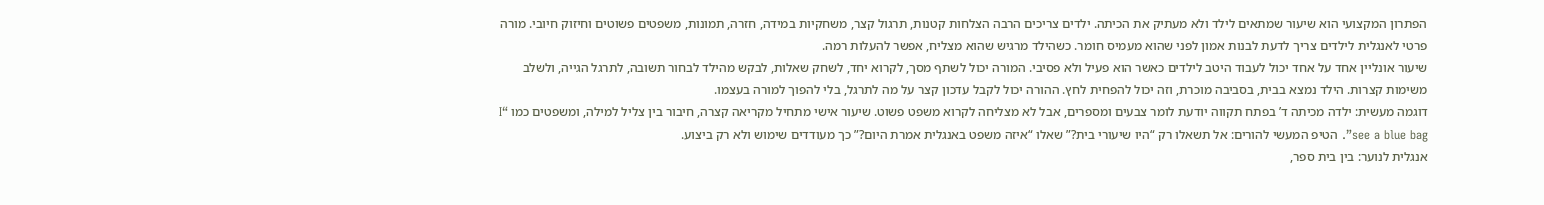הפתרון המקצועי הוא שיעור שמתאים לילד ולא מעתיק את הכיתה. ילדים צריכים הרבה הצלחות קטנות, תרגול קצר, משחקיות במידה, חזרה, תמונות, משפטים פשוטים וחיזוק חיובי. מורה פרטי לאנגלית לילדים צריך לדעת לבנות אמון לפני שהוא מעמיס חומר. כשהילד מרגיש שהוא מצליח, אפשר להעלות רמה.
שיעור אונליין אחד על אחד יכול לעבוד היטב לילדים כאשר הוא פעיל ולא פסיבי. המורה יכול לשתף מסך, לקרוא יחד, לשחק שאלות, לבקש מהילד לבחור תשובה, לתרגל הגייה, ולשלב משימות קצרות. הילד נמצא בבית, בסביבה מוכרת, וזה יכול להפחית לחץ. ההורה יכול לקבל עדכון קצר על מה לתרגל, בלי להפוך למורה בעצמו.
דוגמה מעשית: ילדה מכיתה ד’ בפתח תקווה יודעת לומר צבעים ומספרים, אבל לא מצליחה לקרוא משפט פשוט. שיעור אישי מתחיל מקריאה קצרה, חיבור בין צליל למילה, ומשפטים כמו “I see a blue bag”. הטיפ המעשי להורים: אל תשאלו רק “היו שיעורי בית?” שאלו “איזה משפט באנגלית אמרת היום?” כך מעודדים שימוש ולא רק ביצוע.
אנגלית לנוער: בין בית ספר,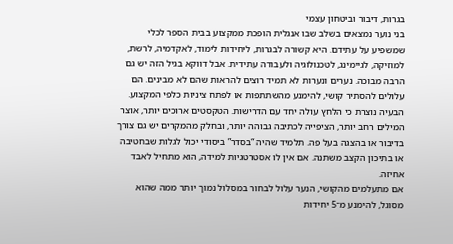בגרות, דיבור וביטחון עצמי
בני נוער נמצאים בשלב שבו אנגלית הופכת ממקצוע בבית הספר לכלי שמשפיע על עתידם. היא קשורה לבגרות, ליחידות לימוד, לאקדמיה, לרשת, למוזיקה, לגיימינג, לטכנולוגיה ולעבודה עתידית. אבל דווקא בגיל הזה יש גם הרבה מבוכה. נערים ונערות לא תמיד רוצים להראות שהם לא מבינים. הם עלולים להסתיר קושי, להימנע מהשתתפות או לפתח ציניות כלפי המקצוע.
הבעיה נוצרת כי הלחץ עולה יחד עם הדרישות. הטקסטים ארוכים יותר, אוצר המילים רחב יותר, הציפייה לכתיבה גבוהה יותר, ובחלק מהמקרים יש גם צורך בדיבור או בהצגה בעל פה. תלמיד שהיה “בסדר” ביסודי יכול לגלות שבחטיבה או בתיכון הקצב משתנה. אם אין לו אסטרטגיות למידה, הוא מתחיל לאבד אחיזה.
אם מתעלמים מהקושי, הנער עלול לבחור במסלול נמוך יותר ממה שהוא מסוגל, להימנע מ־5 יחידות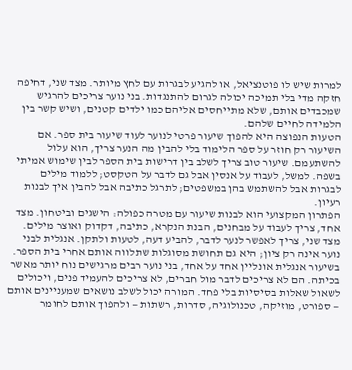למרות שיש לו פוטנציאל, או להגיע לבגרות עם לחץ מיותר. מצד שני, דחיפה חזקה מדי בלי תמיכה יכולה לגרום להתנגדות. בני נוער צריכים להרגיש שמכבדים אותם, שלא מתייחסים אליהם כמו ילדים קטנים, ושיש קשר בין הלמידה לחיים שלהם.
הטעות הנפוצה היא להפוך שיעור פרטי לנוער לעוד שיעור בית ספר. אם השיעור רק חוזר על ספר הלימוד בלי להבין מה הנער צריך, הוא עלול להשתעמם. שיעור טוב צריך לשלב בין דרישות בית הספר לבין שימוש אמיתי בשפה. למשל, לעבוד על אנסין אבל גם לדבר על הטקסט; ללמוד מילים לבגרות אבל להשתמש בהן במשפטים; לתרגל כתיבה אבל להבין איך לבנות רעיון.
הפתרון המקצועי הוא לבנות שיעור עם מטרה כפולה: הישגים וביטחון. מצד אחד, צריך לעבוד על מבחנים, הבנת הנקרא, כתיבה, דקדוק ואוצר מילים. מצד שני, צריך לאפשר לנער לדבר, להביע דעה, לטעות ולתקן. אנגלית לבני נוער אינה רק ציון; היא גם תחושת מסוגלות שתלווה אותם אחרי בית הספר.
בשיעור אנגלית אונליין אחד על אחד, בני נוער רבים מרגישים נוח יותר מאשר בכיתה. הם לא צריכים לדבר מול חברים, לא צריכים להעמיד פנים, ויכולים לשאול שאלות בסיסיות בלי פחד. המורה יכול לשלב נושאים שמעניינים אותם — ספורט, מוזיקה, טכנולוגיה, סדרות, רשתות — ולהפוך אותם לחומר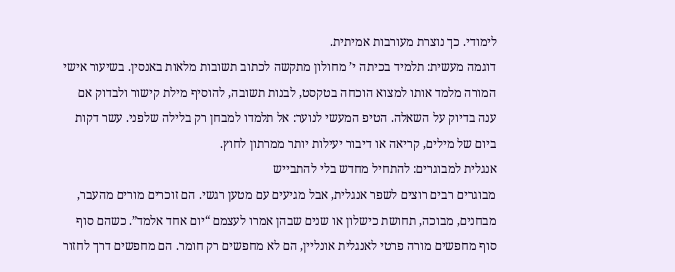לימודי. כך נוצרת מעורבות אמיתית.
דוגמה מעשית: תלמיד בכיתה י’ מחולון מתקשה לכתוב תשובות מלאות באנסין. בשיעור אישי המורה מלמד אותו למצוא הוכחה בטקסט, לבנות תשובה, להוסיף מילת קישור ולבדוק אם ענה בדיוק על השאלה. הטיפ המעשי לנוער: אל תלמדו למבחן רק בלילה שלפני. עשר דקות ביום של מילים, קריאה או דיבור יעילות יותר ממרתון לחוץ.
אנגלית למבוגרים: להתחיל מחדש בלי להתבייש
מבוגרים רבים רוצים לשפר אנגלית, אבל מגיעים עם מטען רגשי. הם זוכרים מורים מהעבר, מבחנים, מבוכה, תחושת כישלון או שנים שבהן אמרו לעצמם “יום אחד אלמד”. כשהם סוף סוף מחפשים מורה פרטי לאנגלית אונליין, הם לא מחפשים רק חומר. הם מחפשים דרך לחזור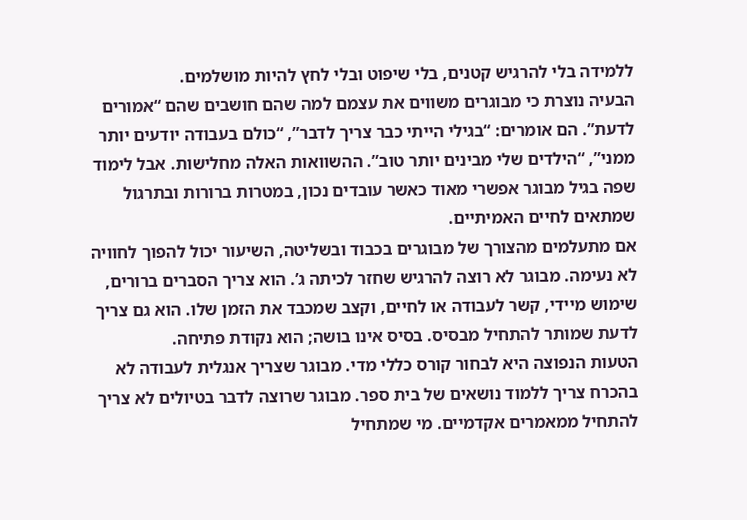ללמידה בלי להרגיש קטנים, בלי שיפוט ובלי לחץ להיות מושלמים.
הבעיה נוצרת כי מבוגרים משווים את עצמם למה שהם חושבים שהם “אמורים לדעת”. הם אומרים: “בגילי הייתי כבר צריך לדבר”, “כולם בעבודה יודעים יותר ממני”, “הילדים שלי מבינים יותר טוב”. ההשוואות האלה מחלישות. אבל לימוד שפה בגיל מבוגר אפשרי מאוד כאשר עובדים נכון, במטרות ברורות ובתרגול שמתאים לחיים האמיתיים.
אם מתעלמים מהצורך של מבוגרים בכבוד ובשליטה, השיעור יכול להפוך לחוויה לא נעימה. מבוגר לא רוצה להרגיש שחזר לכיתה ג’. הוא צריך הסברים ברורים, שימוש מיידי, קשר לעבודה או לחיים, וקצב שמכבד את הזמן שלו. הוא גם צריך לדעת שמותר להתחיל מבסיס. בסיס אינו בושה; הוא נקודת פתיחה.
הטעות הנפוצה היא לבחור קורס כללי מדי. מבוגר שצריך אנגלית לעבודה לא בהכרח צריך ללמוד נושאים של בית ספר. מבוגר שרוצה לדבר בטיולים לא צריך להתחיל ממאמרים אקדמיים. מי שמתחיל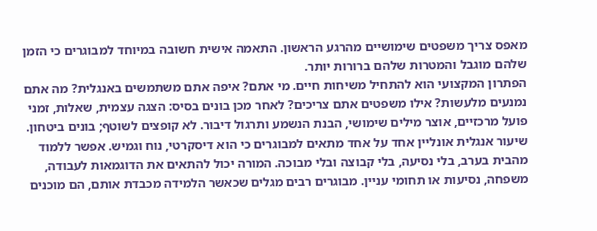מאפס צריך משפטים שימושיים מהרגע הראשון. התאמה אישית חשובה במיוחד למבוגרים כי הזמן שלהם מוגבל והמטרות שלהם ברורות יותר.
הפתרון המקצועי הוא להתחיל משיחות חיים. מי אתם? איפה אתם משתמשים באנגלית? מה אתם נמנעים מלעשות? אילו משפטים אתם צריכים? לאחר מכן בונים בסיס: הצגה עצמית, שאלות, זמני פועל מרכזיים, אוצר מילים שימושי, הבנת הנשמע ותרגול דיבור. לא קופצים לשוטף; בונים ביטחון.
שיעור אנגלית אונליין אחד על אחד מתאים למבוגרים כי הוא דיסקרטי, נוח וגמיש. אפשר ללמוד מהבית בערב, בלי נסיעה, בלי קבוצה ובלי מבוכה. המורה יכול להתאים את הדוגמאות לעבודה, משפחה, נסיעות או תחומי עניין. מבוגרים רבים מגלים שכאשר הלמידה מכבדת אותם, הם מוכנים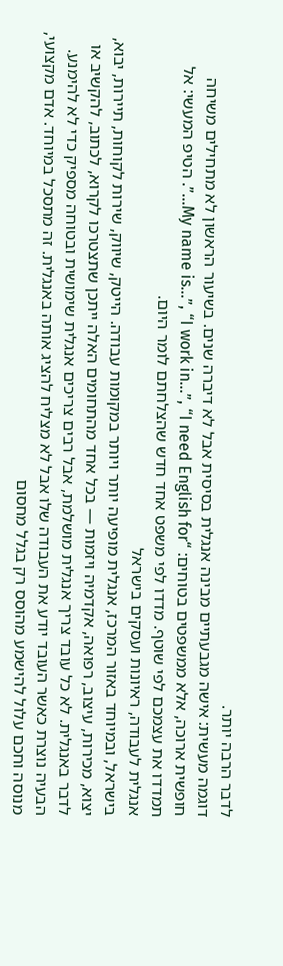לדבר הרבה יותר.
דוגמה מעשית: אישה מגבעתיים מבינה אנגלית בסיסית אבל לא דיברה שנים. בשיעור הראשון לא מתחילים משיחה חופשית ארוכה, אלא ממשפטים בטוחים: “My name is…”, “I work in…”, “I need English for…”. הטיפ המעשי: אל תמדדו את עצמכם לפי שוטף. מדדו לפי משפט אחד חדש שהצלחתם לומר היום.
אנגלית לעבודה, ראיונות ועסקים בישראל
בישראל, ובמיוחד באזור המרכז, אנגלית מופיעה יותר ויותר במקומות עבודה. הייטק, שיווק, שירות לקוחות, תיירות, יבוא, יצוא, מכירות, עיצוב, רפואה, אקדמיה ויזמות — בכל אחד מהתחומים האלה ייתכן שתצטרכו לקרוא, לכתוב, להקשיב או לדבר באנגלית. לא כל עובד צריך אנגלית מושלמת, אבל רבים צריכים אנגלית שימושית ובטוחה מספיק כדי לא להימנע.
הבעיה נוצרת כאשר העובד יודע את העבודה שלו אבל לא מצליח להציג אותה באנגלית. זה מתסכל במיוחד. אדם מקצועי, מנוסה וחכם עלול להישמע מהוסס רק בגלל מחסום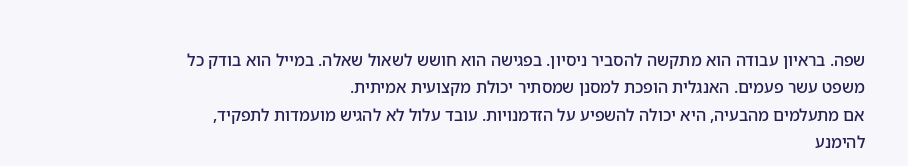שפה. בראיון עבודה הוא מתקשה להסביר ניסיון. בפגישה הוא חושש לשאול שאלה. במייל הוא בודק כל משפט עשר פעמים. האנגלית הופכת למסנן שמסתיר יכולת מקצועית אמיתית.
אם מתעלמים מהבעיה, היא יכולה להשפיע על הזדמנויות. עובד עלול לא להגיש מועמדות לתפקיד, להימנע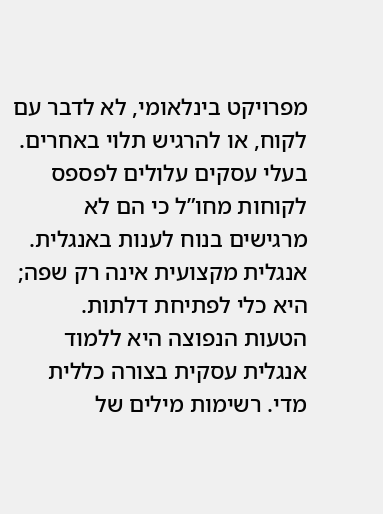מפרויקט בינלאומי, לא לדבר עם לקוח, או להרגיש תלוי באחרים. בעלי עסקים עלולים לפספס לקוחות מחו”ל כי הם לא מרגישים בנוח לענות באנגלית. אנגלית מקצועית אינה רק שפה; היא כלי לפתיחת דלתות.
הטעות הנפוצה היא ללמוד אנגלית עסקית בצורה כללית מדי. רשימות מילים של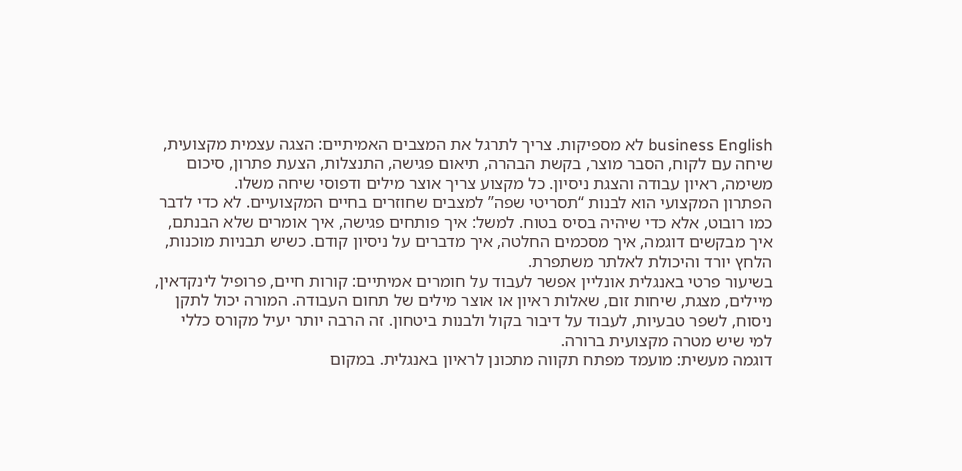business English לא מספיקות. צריך לתרגל את המצבים האמיתיים: הצגה עצמית מקצועית, שיחה עם לקוח, הסבר מוצר, בקשת הבהרה, תיאום פגישה, התנצלות, הצעת פתרון, סיכום משימה, ראיון עבודה והצגת ניסיון. כל מקצוע צריך אוצר מילים ודפוסי שיחה משלו.
הפתרון המקצועי הוא לבנות “תסריטי שפה” למצבים שחוזרים בחיים המקצועיים. לא כדי לדבר כמו רובוט, אלא כדי שיהיה בסיס בטוח. למשל: איך פותחים פגישה, איך אומרים שלא הבנתם, איך מבקשים דוגמה, איך מסכמים החלטה, איך מדברים על ניסיון קודם. כשיש תבניות מוכנות, הלחץ יורד והיכולת לאלתר משתפרת.
בשיעור פרטי באנגלית אונליין אפשר לעבוד על חומרים אמיתיים: קורות חיים, פרופיל לינקדאין, מיילים, מצגת, שיחות זום, שאלות ראיון או אוצר מילים של תחום העבודה. המורה יכול לתקן ניסוח, לשפר טבעיות, לעבוד על דיבור בקול ולבנות ביטחון. זה הרבה יותר יעיל מקורס כללי למי שיש מטרה מקצועית ברורה.
דוגמה מעשית: מועמד מפתח תקווה מתכונן לראיון באנגלית. במקום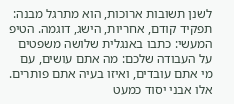לשנן תשובות ארוכות, הוא מתרגל מבנה: תפקיד קודם, אחריות, הישג, דוגמה. הטיפ המעשי: כתבו באנגלית שלושה משפטים על העבודה שלכם: מה אתם עושים, עם מי אתם עובדים, ואיזו בעיה אתם פותרים. אלו אבני יסוד כמעט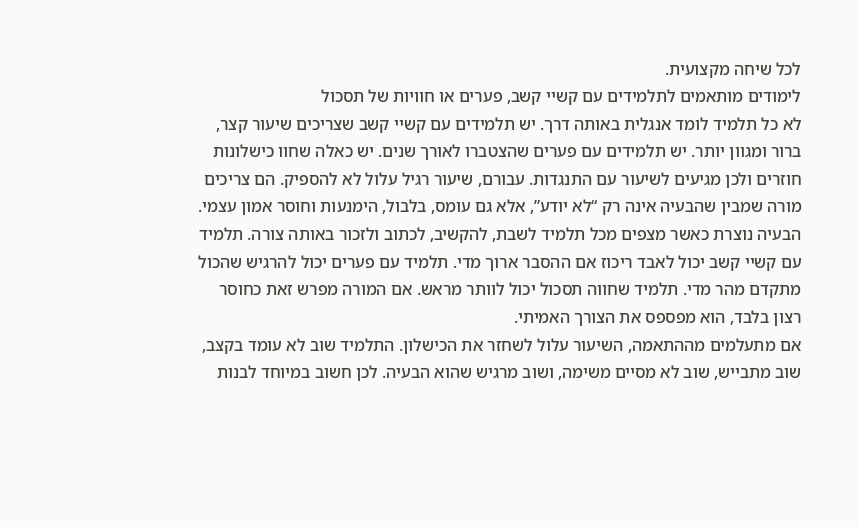לכל שיחה מקצועית.
לימודים מותאמים לתלמידים עם קשיי קשב, פערים או חוויות של תסכול
לא כל תלמיד לומד אנגלית באותה דרך. יש תלמידים עם קשיי קשב שצריכים שיעור קצר, ברור ומגוון יותר. יש תלמידים עם פערים שהצטברו לאורך שנים. יש כאלה שחוו כישלונות חוזרים ולכן מגיעים לשיעור עם התנגדות. עבורם, שיעור רגיל עלול לא להספיק. הם צריכים מורה שמבין שהבעיה אינה רק “לא יודע”, אלא גם עומס, בלבול, הימנעות וחוסר אמון עצמי.
הבעיה נוצרת כאשר מצפים מכל תלמיד לשבת, להקשיב, לכתוב ולזכור באותה צורה. תלמיד עם קשיי קשב יכול לאבד ריכוז אם ההסבר ארוך מדי. תלמיד עם פערים יכול להרגיש שהכול מתקדם מהר מדי. תלמיד שחווה תסכול יכול לוותר מראש. אם המורה מפרש זאת כחוסר רצון בלבד, הוא מפספס את הצורך האמיתי.
אם מתעלמים מההתאמה, השיעור עלול לשחזר את הכישלון. התלמיד שוב לא עומד בקצב, שוב מתבייש, שוב לא מסיים משימה, ושוב מרגיש שהוא הבעיה. לכן חשוב במיוחד לבנות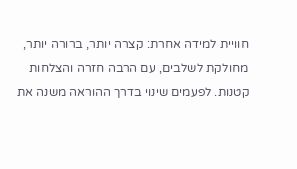חוויית למידה אחרת: קצרה יותר, ברורה יותר, מחולקת לשלבים, עם הרבה חזרה והצלחות קטנות. לפעמים שינוי בדרך ההוראה משנה את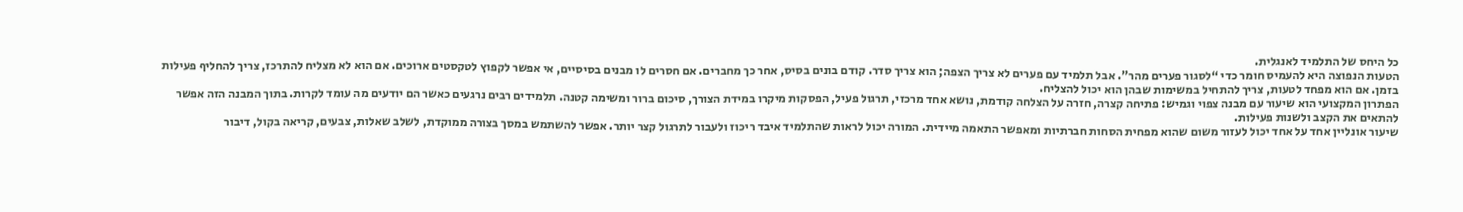כל היחס של התלמיד לאנגלית.
הטעות הנפוצה היא להעמיס חומר כדי “לסגור פערים מהר”. אבל תלמיד עם פערים לא צריך הצפה; הוא צריך סדר. קודם בונים בסיס, אחר כך מחברים. אם חסרים לו מבנים בסיסיים, אי אפשר לקפוץ לטקסטים ארוכים. אם הוא לא מצליח להתרכז, צריך להחליף פעילות בזמן. אם הוא מפחד לטעות, צריך להתחיל במשימות שבהן הוא יכול להצליח.
הפתרון המקצועי הוא שיעור עם מבנה צפוי וגמיש: פתיחה קצרה, חזרה על הצלחה קודמת, נושא אחד מרכזי, תרגול פעיל, הפסקות מיקרו במידת הצורך, סיכום ברור ומשימה קטנה. תלמידים רבים נרגעים כאשר הם יודעים מה עומד לקרות. בתוך המבנה הזה אפשר להתאים את הקצב ולשנות פעילות.
שיעור אונליין אחד על אחד יכול לעזור משום שהוא מפחית הסחות חברתיות ומאפשר התאמה מיידית. המורה יכול לראות שהתלמיד איבד ריכוז ולעבור לתרגול קצר יותר. אפשר להשתמש במסך בצורה ממוקדת, לשלב שאלות, צבעים, קריאה בקול, דיבור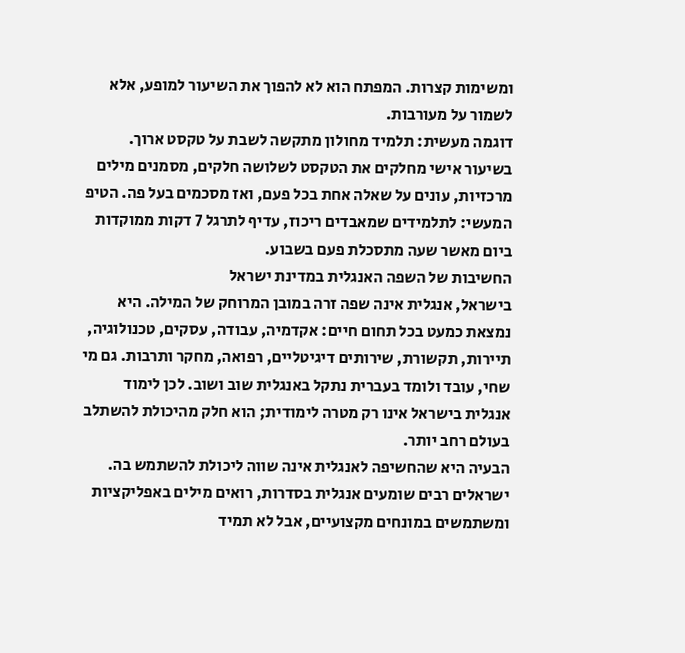ומשימות קצרות. המפתח הוא לא להפוך את השיעור למופע, אלא לשמור על מעורבות.
דוגמה מעשית: תלמיד מחולון מתקשה לשבת על טקסט ארוך. בשיעור אישי מחלקים את הטקסט לשלושה חלקים, מסמנים מילים מרכזיות, עונים על שאלה אחת בכל פעם, ואז מסכמים בעל פה. הטיפ המעשי: לתלמידים שמאבדים ריכוז, עדיף לתרגל 7 דקות ממוקדות ביום מאשר שעה מתסכלת פעם בשבוע.
החשיבות של השפה האנגלית במדינת ישראל
בישראל, אנגלית אינה שפה זרה במובן המרוחק של המילה. היא נמצאת כמעט בכל תחום חיים: אקדמיה, עבודה, עסקים, טכנולוגיה, תיירות, תקשורת, שירותים דיגיטליים, רפואה, מחקר ותרבות. גם מי שחי, עובד ולומד בעברית נתקל באנגלית שוב ושוב. לכן לימוד אנגלית בישראל אינו רק מטרה לימודית; הוא חלק מהיכולת להשתלב בעולם רחב יותר.
הבעיה היא שהחשיפה לאנגלית אינה שווה ליכולת להשתמש בה. ישראלים רבים שומעים אנגלית בסדרות, רואים מילים באפליקציות ומשתמשים במונחים מקצועיים, אבל לא תמיד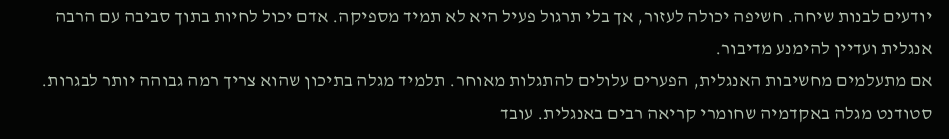יודעים לבנות שיחה. חשיפה יכולה לעזור, אך בלי תרגול פעיל היא לא תמיד מספיקה. אדם יכול לחיות בתוך סביבה עם הרבה אנגלית ועדיין להימנע מדיבור.
אם מתעלמים מחשיבות האנגלית, הפערים עלולים להתגלות מאוחר. תלמיד מגלה בתיכון שהוא צריך רמה גבוהה יותר לבגרות. סטודנט מגלה באקדמיה שחומרי קריאה רבים באנגלית. עובד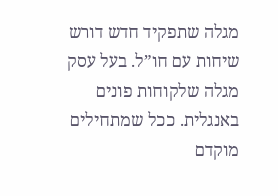מגלה שתפקיד חדש דורש שיחות עם חו”ל. בעל עסק מגלה שלקוחות פונים באנגלית. ככל שמתחילים מוקדם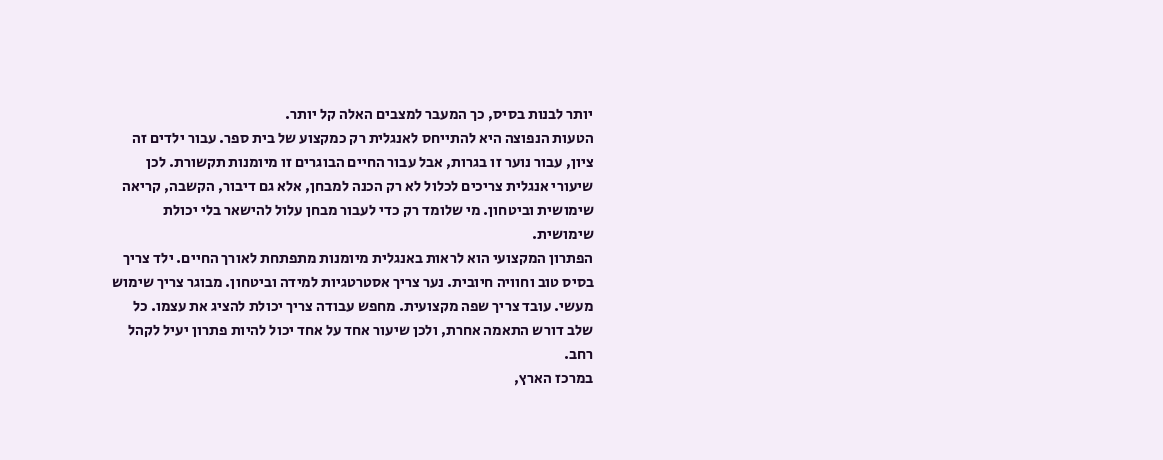יותר לבנות בסיס, כך המעבר למצבים האלה קל יותר.
הטעות הנפוצה היא להתייחס לאנגלית רק כמקצוע של בית ספר. עבור ילדים זה ציון, עבור נוער זו בגרות, אבל עבור החיים הבוגרים זו מיומנות תקשורת. לכן שיעורי אנגלית צריכים לכלול לא רק הכנה למבחן, אלא גם דיבור, הקשבה, קריאה שימושית וביטחון. מי שלומד רק כדי לעבור מבחן עלול להישאר בלי יכולת שימושית.
הפתרון המקצועי הוא לראות באנגלית מיומנות מתפתחת לאורך החיים. ילד צריך בסיס טוב וחוויה חיובית. נער צריך אסטרטגיות למידה וביטחון. מבוגר צריך שימוש מעשי. עובד צריך שפה מקצועית. מחפש עבודה צריך יכולת להציג את עצמו. כל שלב דורש התאמה אחרת, ולכן שיעור אחד על אחד יכול להיות פתרון יעיל לקהל רחב.
במרכז הארץ,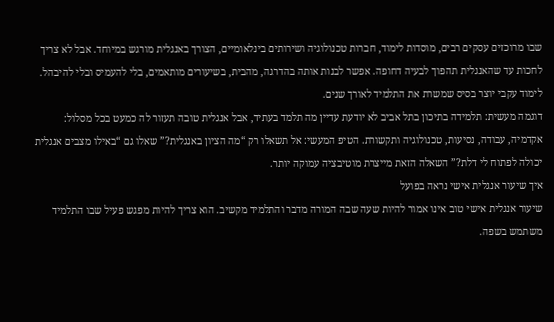שבו מרוכזים עסקים רבים, מוסדות לימוד, חברות טכנולוגיה ושירותים בינלאומיים, הצורך באנגלית מורגש במיוחד. אבל לא צריך לחכות עד שהאנגלית תהפוך לבעיה דחופה. אפשר לבנות אותה בהדרגה, מהבית, בשיעורים מותאמים, בלי להעמיס ובלי להיבהל. לימוד עקבי יוצר בסיס שמשרת את התלמיד לאורך שנים.
דוגמה מעשית: תלמידה בתיכון בתל אביב לא יודעת עדיין מה תלמד בעתיד, אבל אנגלית טובה תעזור לה כמעט בכל מסלול: אקדמיה, עבודה, נסיעות, טכנולוגיה ותקשורת. הטיפ המעשי: אל תשאלו רק “מה הציון באנגלית?” שאלו גם “באילו מצבים אנגלית יכולה לפתוח לי דלת?” השאלה הזאת מייצרת מוטיבציה עמוקה יותר.
איך שיעור אנגלית אישי נראה בפועל
שיעור אנגלית אישי טוב אינו אמור להיות שעה שבה המורה מדבר והתלמיד מקשיב. הוא צריך להיות מפגש פעיל שבו התלמיד משתמש בשפה.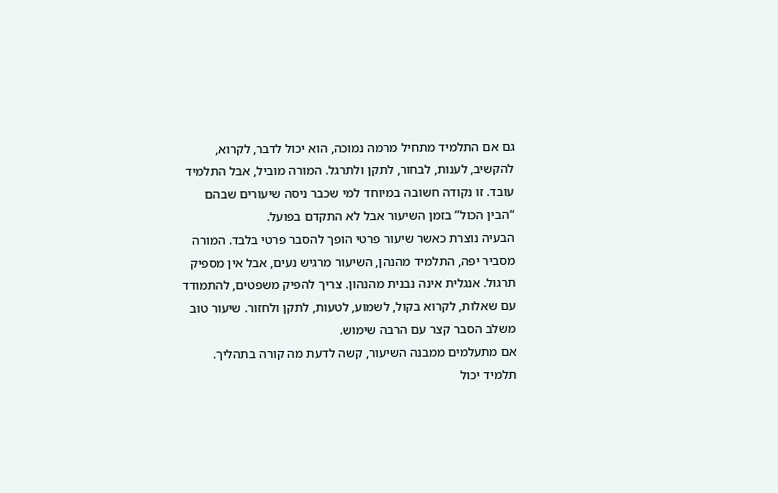גם אם התלמיד מתחיל מרמה נמוכה, הוא יכול לדבר, לקרוא, להקשיב, לענות, לבחור, לתקן ולתרגל. המורה מוביל, אבל התלמיד עובד. זו נקודה חשובה במיוחד למי שכבר ניסה שיעורים שבהם “הבין הכול” בזמן השיעור אבל לא התקדם בפועל.
הבעיה נוצרת כאשר שיעור פרטי הופך להסבר פרטי בלבד. המורה מסביר יפה, התלמיד מהנהן, השיעור מרגיש נעים, אבל אין מספיק תרגול. אנגלית אינה נבנית מהנהון. צריך להפיק משפטים, להתמודד עם שאלות, לקרוא בקול, לשמוע, לטעות, לתקן ולחזור. שיעור טוב משלב הסבר קצר עם הרבה שימוש.
אם מתעלמים ממבנה השיעור, קשה לדעת מה קורה בתהליך. תלמיד יכול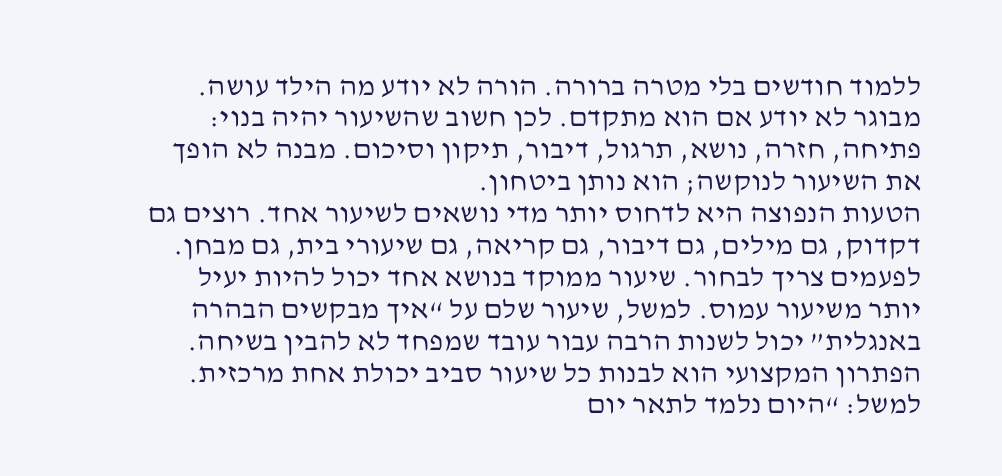ללמוד חודשים בלי מטרה ברורה. הורה לא יודע מה הילד עושה. מבוגר לא יודע אם הוא מתקדם. לכן חשוב שהשיעור יהיה בנוי: פתיחה, חזרה, נושא, תרגול, דיבור, תיקון וסיכום. מבנה לא הופך את השיעור לנוקשה; הוא נותן ביטחון.
הטעות הנפוצה היא לדחוס יותר מדי נושאים לשיעור אחד. רוצים גם דקדוק, גם מילים, גם דיבור, גם קריאה, גם שיעורי בית, גם מבחן. לפעמים צריך לבחור. שיעור ממוקד בנושא אחד יכול להיות יעיל יותר משיעור עמוס. למשל, שיעור שלם על “איך מבקשים הבהרה באנגלית” יכול לשנות הרבה עבור עובד שמפחד לא להבין בשיחה.
הפתרון המקצועי הוא לבנות כל שיעור סביב יכולת אחת מרכזית. למשל: “היום נלמד לתאר יום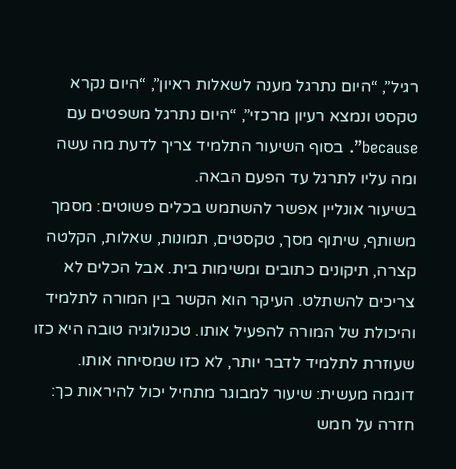רגיל”, “היום נתרגל מענה לשאלות ראיון”, “היום נקרא טקסט ונמצא רעיון מרכזי”, “היום נתרגל משפטים עם because”. בסוף השיעור התלמיד צריך לדעת מה עשה ומה עליו לתרגל עד הפעם הבאה.
בשיעור אונליין אפשר להשתמש בכלים פשוטים: מסמך משותף, שיתוף מסך, טקסטים, תמונות, שאלות, הקלטה קצרה, תיקונים כתובים ומשימות בית. אבל הכלים לא צריכים להשתלט. העיקר הוא הקשר בין המורה לתלמיד והיכולת של המורה להפעיל אותו. טכנולוגיה טובה היא כזו שעוזרת לתלמיד לדבר יותר, לא כזו שמסיחה אותו.
דוגמה מעשית: שיעור למבוגר מתחיל יכול להיראות כך: חזרה על חמש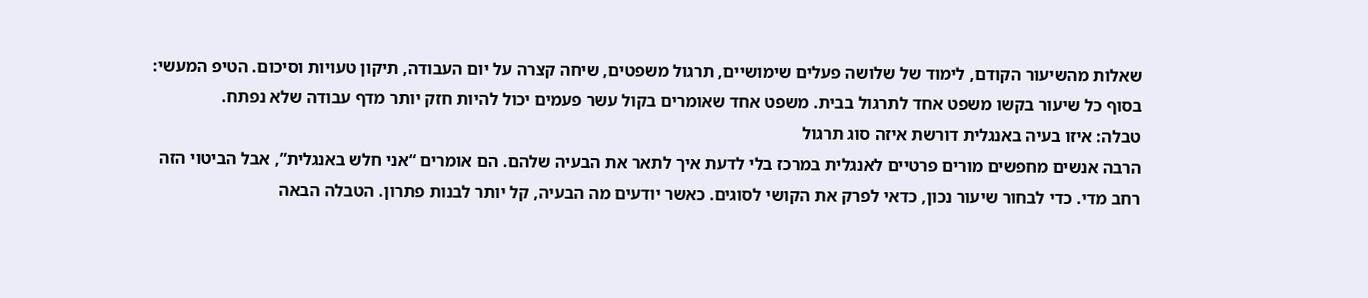שאלות מהשיעור הקודם, לימוד של שלושה פעלים שימושיים, תרגול משפטים, שיחה קצרה על יום העבודה, תיקון טעויות וסיכום. הטיפ המעשי: בסוף כל שיעור בקשו משפט אחד לתרגול בבית. משפט אחד שאומרים בקול עשר פעמים יכול להיות חזק יותר מדף עבודה שלא נפתח.
טבלה: איזו בעיה באנגלית דורשת איזה סוג תרגול
הרבה אנשים מחפשים מורים פרטיים לאנגלית במרכז בלי לדעת איך לתאר את הבעיה שלהם. הם אומרים “אני חלש באנגלית”, אבל הביטוי הזה רחב מדי. כדי לבחור שיעור נכון, כדאי לפרק את הקושי לסוגים. כאשר יודעים מה הבעיה, קל יותר לבנות פתרון. הטבלה הבאה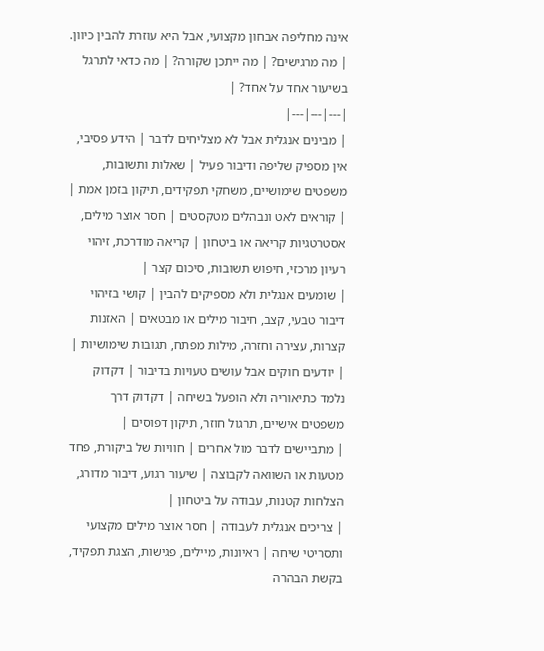אינה מחליפה אבחון מקצועי, אבל היא עוזרת להבין כיוון.
| מה מרגישים? | מה ייתכן שקורה? | מה כדאי לתרגל בשיעור אחד על אחד? |
|---|---|---|
| מבינים אנגלית אבל לא מצליחים לדבר | הידע פסיבי, אין מספיק שליפה ודיבור פעיל | שאלות ותשובות, משפטים שימושיים, משחקי תפקידים, תיקון בזמן אמת |
| קוראים לאט ונבהלים מטקסטים | חסר אוצר מילים, אסטרטגיות קריאה או ביטחון | קריאה מודרכת, זיהוי רעיון מרכזי, חיפוש תשובות, סיכום קצר |
| שומעים אנגלית ולא מספיקים להבין | קושי בזיהוי דיבור טבעי, קצב, חיבור מילים או מבטאים | האזנות קצרות, עצירה וחזרה, מילות מפתח, תגובות שימושיות |
| יודעים חוקים אבל עושים טעויות בדיבור | דקדוק נלמד כתיאוריה ולא הופעל בשיחה | דקדוק דרך משפטים אישיים, תרגול חוזר, תיקון דפוסים |
| מתביישים לדבר מול אחרים | חוויות של ביקורת, פחד מטעות או השוואה לקבוצה | שיעור רגוע, דיבור מדורג, הצלחות קטנות, עבודה על ביטחון |
| צריכים אנגלית לעבודה | חסר אוצר מילים מקצועי ותסריטי שיחה | ראיונות, מיילים, פגישות, הצגת תפקיד, בקשת הבהרה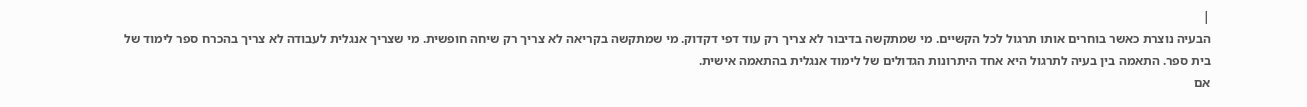|
הבעיה נוצרת כאשר בוחרים אותו תרגול לכל הקשיים. מי שמתקשה בדיבור לא צריך רק עוד דפי דקדוק. מי שמתקשה בקריאה לא צריך רק שיחה חופשית. מי שצריך אנגלית לעבודה לא צריך בהכרח ספר לימוד של בית ספר. התאמה בין בעיה לתרגול היא אחד היתרונות הגדולים של לימוד אנגלית בהתאמה אישית.
אם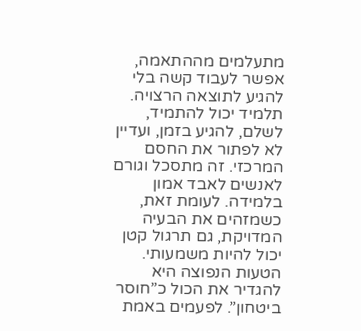מתעלמים מההתאמה, אפשר לעבוד קשה בלי להגיע לתוצאה הרצויה. תלמיד יכול להתמיד, לשלם, להגיע בזמן, ועדיין לא לפתור את החסם המרכזי. זה מתסכל וגורם לאנשים לאבד אמון בלמידה. לעומת זאת, כשמזהים את הבעיה המדויקת, גם תרגול קטן יכול להיות משמעותי.
הטעות הנפוצה היא להגדיר את הכול כ”חוסר ביטחון”. לפעמים באמת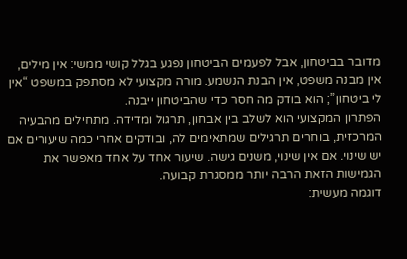מדובר בביטחון, אבל לפעמים הביטחון נפגע בגלל קושי ממשי: אין מילים, אין מבנה משפט, אין הבנת הנשמע. מורה מקצועי לא מסתפק במשפט “אין לי ביטחון”; הוא בודק מה חסר כדי שהביטחון ייבנה.
הפתרון המקצועי הוא לשלב בין אבחון, תרגול ומדידה. מתחילים מהבעיה המרכזית, בוחרים תרגילים שמתאימים לה, ובודקים אחרי כמה שיעורים אם יש שינוי. אם אין שינוי, משנים גישה. שיעור אחד על אחד מאפשר את הגמישות הזאת הרבה יותר ממסגרת קבועה.
דוגמה מעשית: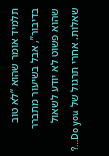תלמיד אומר שהוא “לא טוב בדיבור”, אבל בשיעור מתברר שהוא פשוט לא יודע לשאול שאלות. אחרי תרגול של Do you…?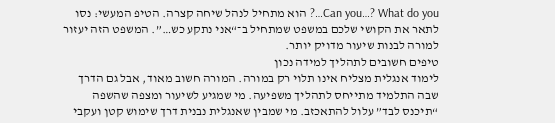Can you…? What do you…? הוא מתחיל לנהל שיחה קצרה. הטיפ המעשי: נסו לתאר את הקושי שלכם במשפט שמתחיל ב־“אני נתקע כש…”. המשפט הזה יעזור למורה לבנות שיעור מדויק יותר.
טיפים חשובים לתהליך למידה נכון
לימוד אנגלית מצליח אינו תלוי רק במורה. המורה חשוב מאוד, אבל גם הדרך שבה התלמיד מתייחס לתהליך משפיעה. מי שמגיע לשיעור ומצפה שהשפה “תיכנס לבד” עלול להתאכזב. מי שמבין שאנגלית נבנית דרך שימוש קטן ועקבי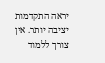יראה התקדמות יציבה יותר. אין צורך ללמוד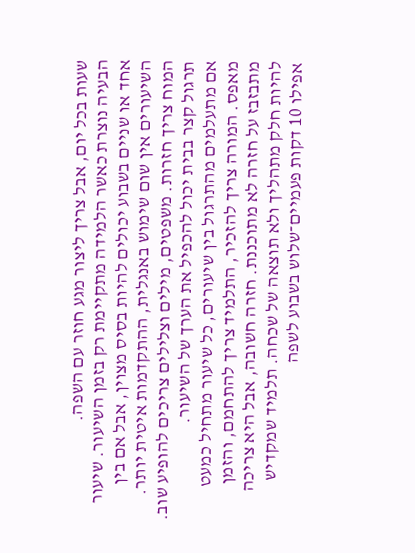שעות בכל יום, אבל צריך ליצור מגע חוזר עם השפה.
הבעיה נוצרת כאשר הלמידה מתקיימת רק בזמן השיעור. שיעור אחד או שניים בשבוע יכולים להיות בסיס מצוין, אבל אם בין השיעורים אין שום שימוש באנגלית, ההתקדמות איטית יותר. המוח צריך חזרות. משפטים, מילים וצלילים צריכים להופיע שוב. תרגול קצר בבית יכול להכפיל את הערך של השיעור.
אם מתעלמים מהתרגול בין שיעורים, כל שיעור מתחיל כמעט מאפס. המורה צריך להזכיר, התלמיד צריך להתחמם, והזמן מתבזבז על חזרה לא מתוכננת. חזרה חשובה, אבל היא צריכה להיות חלק מתהליך ולא תוצאה של שכחה. תלמיד שמקדיש אפילו 10 דקות פעמיים־שלוש בשבוע לשפה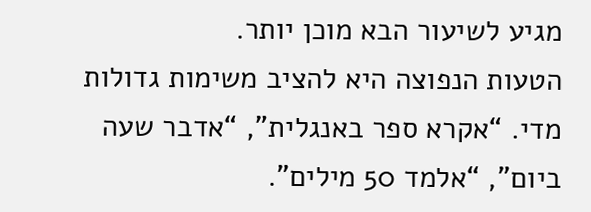מגיע לשיעור הבא מוכן יותר.
הטעות הנפוצה היא להציב משימות גדולות מדי. “אקרא ספר באנגלית”, “אדבר שעה ביום”, “אלמד 50 מילים”.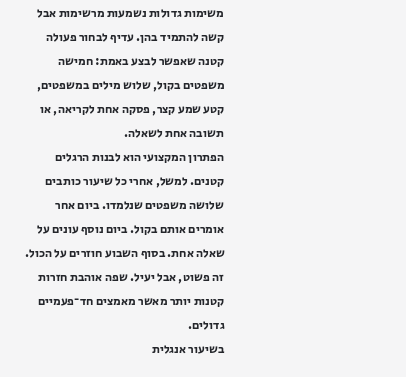משימות גדולות נשמעות מרשימות אבל קשה להתמיד בהן. עדיף לבחור פעולה קטנה שאפשר לבצע באמת: חמישה משפטים בקול, שלוש מילים במשפטים, קטע שמע קצר, פסקה אחת לקריאה, או תשובה אחת לשאלה.
הפתרון המקצועי הוא לבנות הרגלים קטנים. למשל, אחרי כל שיעור כותבים שלושה משפטים שנלמדו. ביום אחר אומרים אותם בקול. ביום נוסף עונים על שאלה אחת. בסוף השבוע חוזרים על הכול. זה פשוט, אבל יעיל. שפה אוהבת חזרות קטנות יותר מאשר מאמצים חד־פעמיים גדולים.
בשיעור אנגלית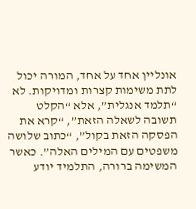אונליין אחד על אחד, המורה יכול לתת משימות קצרות ומדויקות. לא “תלמד אנגלית”, אלא “הקלט תשובה לשאלה הזאת”, “קרא את הפסקה הזאת בקול”, “כתוב שלושה משפטים עם המילים האלה”. כאשר המשימה ברורה, התלמיד יודע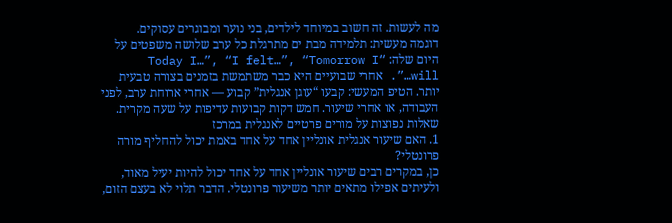מה לעשות. זה חשוב במיוחד לילדים, בני נוער ומבוגרים עסוקים.
דוגמה מעשית: תלמידה מבת ים מתרגלת כל ערב שלושה משפטים על היום שלה: “Today I…”, “I felt…”, “Tomorrow I will…”. אחרי שבועיים היא כבר משתמשת בזמנים בצורה טבעית יותר. הטיפ המעשי: קבעו “עוגן אנגלית” קבוע — אחרי ארוחת ערב, לפני העבודה, או אחרי שיעור. חמש דקות קבועות עדיפות על שעה מקרית.
שאלות נפוצות על מורים פרטיים לאנגלית במרכז
1. האם שיעור אנגלית אונליין אחד על אחד באמת יכול להחליף מורה פרונטלי?
כן, במקרים רבים שיעור אונליין אחד על אחד יכול להיות יעיל מאוד, ולעיתים אפילו מתאים יותר משיעור פרונטלי. הדבר תלוי לא בעצם הזום,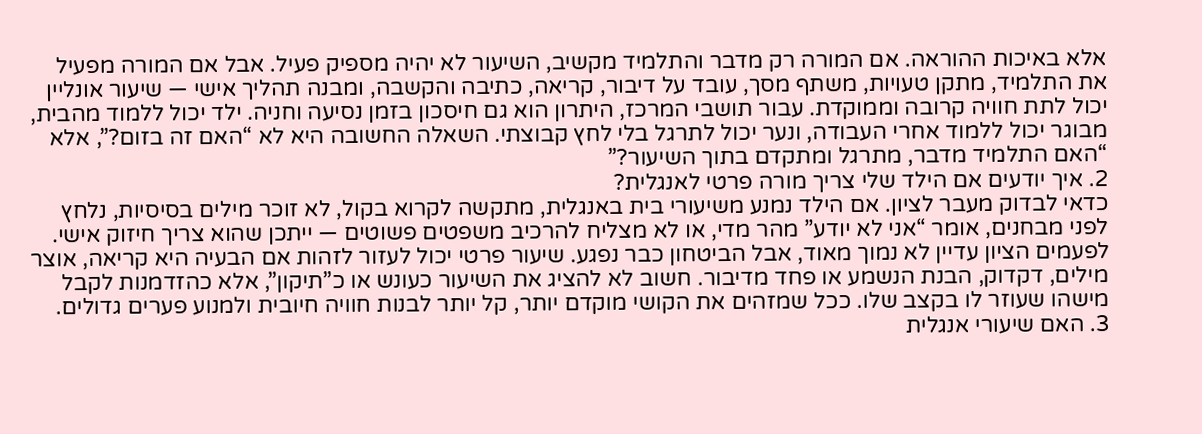אלא באיכות ההוראה. אם המורה רק מדבר והתלמיד מקשיב, השיעור לא יהיה מספיק פעיל. אבל אם המורה מפעיל את התלמיד, מתקן טעויות, משתף מסך, עובד על דיבור, קריאה, כתיבה והקשבה, ומבנה תהליך אישי — שיעור אונליין יכול לתת חוויה קרובה וממוקדת. עבור תושבי המרכז, היתרון הוא גם חיסכון בזמן נסיעה וחניה. ילד יכול ללמוד מהבית, מבוגר יכול ללמוד אחרי העבודה, ונער יכול לתרגל בלי לחץ קבוצתי. השאלה החשובה היא לא “האם זה בזום?”, אלא “האם התלמיד מדבר, מתרגל ומתקדם בתוך השיעור?”
2. איך יודעים אם הילד שלי צריך מורה פרטי לאנגלית?
כדאי לבדוק מעבר לציון. אם הילד נמנע משיעורי בית באנגלית, מתקשה לקרוא בקול, לא זוכר מילים בסיסיות, נלחץ לפני מבחנים, אומר “אני לא יודע” מהר מדי, או לא מצליח להרכיב משפטים פשוטים — ייתכן שהוא צריך חיזוק אישי. לפעמים הציון עדיין לא נמוך מאוד, אבל הביטחון כבר נפגע. שיעור פרטי יכול לעזור לזהות אם הבעיה היא קריאה, אוצר מילים, דקדוק, הבנת הנשמע או פחד מדיבור. חשוב לא להציג את השיעור כעונש או כ”תיקון”, אלא כהזדמנות לקבל מישהו שעוזר לו בקצב שלו. ככל שמזהים את הקושי מוקדם יותר, קל יותר לבנות חוויה חיובית ולמנוע פערים גדולים.
3. האם שיעורי אנגלית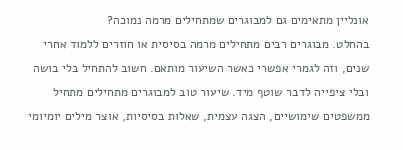אונליין מתאימים גם למבוגרים שמתחילים מרמה נמוכה?
בהחלט. מבוגרים רבים מתחילים מרמה בסיסית או חוזרים ללמוד אחרי שנים, וזה לגמרי אפשרי כאשר השיעור מותאם. חשוב להתחיל בלי בושה ובלי ציפייה לדבר שוטף מיד. שיעור טוב למבוגרים מתחילים מתחיל ממשפטים שימושיים, הצגה עצמית, שאלות בסיסיות, אוצר מילים יומיומי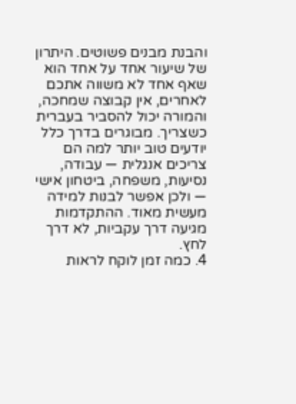והבנת מבנים פשוטים. היתרון של שיעור אחד על אחד הוא שאף אחד לא משווה אתכם לאחרים, אין קבוצה שמחכה, והמורה יכול להסביר בעברית כשצריך. מבוגרים בדרך כלל יודעים טוב יותר למה הם צריכים אנגלית — עבודה, נסיעות, משפחה, ביטחון אישי — ולכן אפשר לבנות למידה מעשית מאוד. ההתקדמות מגיעה דרך עקביות, לא דרך לחץ.
4. כמה זמן לוקח לראות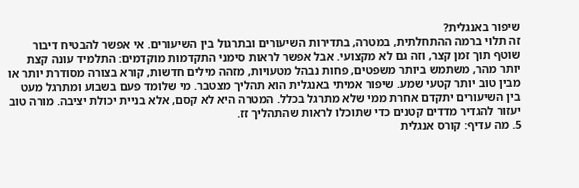שיפור באנגלית?
זה תלוי ברמה ההתחלתית, במטרה, בתדירות השיעורים ובתרגול בין השיעורים. אי אפשר להבטיח דיבור שוטף תוך זמן קצר, וזה גם לא מקצועי. אבל אפשר לראות סימני התקדמות מוקדמים: התלמיד עונה קצת יותר מהר, משתמש ביותר משפטים, פחות נבהל מטעויות, מזהה מילים חדשות, קורא בצורה מסודרת יותר או מבין טוב יותר קטעי שמע. שיפור אמיתי באנגלית הוא תהליך מצטבר. מי שלומד פעם בשבוע ומתרגל מעט בין השיעורים יתקדם אחרת ממי שלא מתרגל בכלל. המטרה היא לא קסם, אלא בניית יכולת יציבה. מורה טוב יעזור להגדיר מדדים קטנים כדי שתוכלו לראות שהתהליך זז.
5. מה עדיף: קורס אנגלית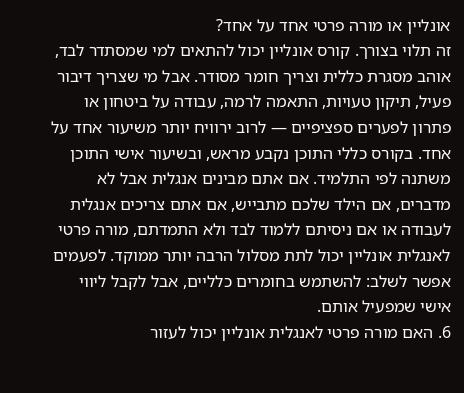אונליין או מורה פרטי אחד על אחד?
זה תלוי בצורך. קורס אונליין יכול להתאים למי שמסתדר לבד, אוהב מסגרת כללית וצריך חומר מסודר. אבל מי שצריך דיבור פעיל, תיקון טעויות, התאמה לרמה, עבודה על ביטחון או פתרון לפערים ספציפיים — לרוב ירוויח יותר משיעור אחד על אחד. בקורס כללי התוכן נקבע מראש, ובשיעור אישי התוכן משתנה לפי התלמיד. אם אתם מבינים אנגלית אבל לא מדברים, אם הילד שלכם מתבייש, אם אתם צריכים אנגלית לעבודה או אם ניסיתם ללמוד לבד ולא התמדתם, מורה פרטי לאנגלית אונליין יכול לתת מסלול הרבה יותר ממוקד. לפעמים אפשר לשלב: להשתמש בחומרים כלליים, אבל לקבל ליווי אישי שמפעיל אותם.
6. האם מורה פרטי לאנגלית אונליין יכול לעזור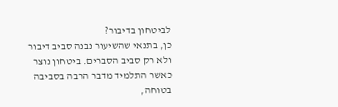לביטחון בדיבור?
כן, בתנאי שהשיעור נבנה סביב דיבור ולא רק סביב הסברים. ביטחון נוצר כאשר התלמיד מדבר הרבה בסביבה בטוחה,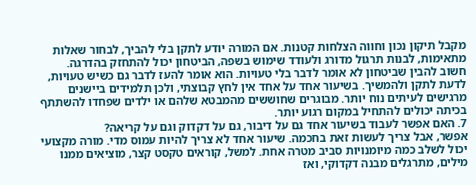מקבל תיקון נכון וחווה הצלחות קטנות. אם המורה יודע לתקן בלי להביך, לבחור שאלות מתאימות, לבנות תרגול מדורג ולעודד שימוש בשפה, הביטחון יכול להתחזק בהדרגה. חשוב להבין שביטחון לא אומר לדבר בלי טעויות. הוא אומר להעז לדבר גם כשיש טעויות, לדעת לתקן ולהמשיך. בשיעור אחד על אחד אין לחץ קבוצתי, ולכן תלמידים ביישנים מרגישים לעיתים נוח יותר. מבוגרים שחוששים מהמבטא שלהם או ילדים שפחדו להשתתף בכיתה יכולים להתחיל במקום רגוע יותר.
7. האם אפשר לעבוד בשיעור אחד גם על דיבור, גם על דקדוק וגם על קריאה?
אפשר, אבל צריך לעשות זאת בחכמה. שיעור אחד לא צריך להיות עמוס מדי. מורה מקצועי יכול לשלב כמה מיומנויות סביב מטרה אחת. למשל, קוראים טקסט קצר, מוציאים ממנו מילים, מתרגלים מבנה דקדוקי, ואז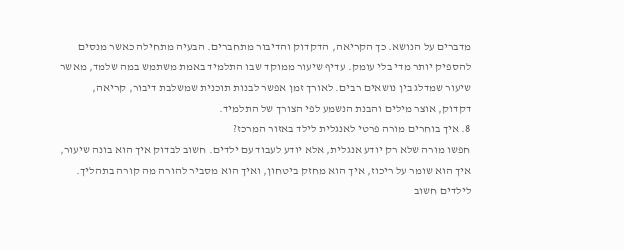מדברים על הנושא. כך הקריאה, הדקדוק והדיבור מתחברים. הבעיה מתחילה כאשר מנסים להספיק יותר מדי בלי עומק. עדיף שיעור ממוקד שבו התלמיד באמת משתמש במה שלמד, מאשר שיעור שמדלג בין נושאים רבים. לאורך זמן אפשר לבנות תוכנית שמשלבת דיבור, קריאה, דקדוק, אוצר מילים והבנת הנשמע לפי הצורך של התלמיד.
8. איך בוחרים מורה פרטי לאנגלית לילד באזור המרכז?
חפשו מורה שלא רק יודע אנגלית, אלא יודע לעבוד עם ילדים. חשוב לבדוק איך הוא בונה שיעור, איך הוא שומר על ריכוז, איך הוא מחזק ביטחון, ואיך הוא מסביר להורה מה קורה בתהליך. לילדים חשוב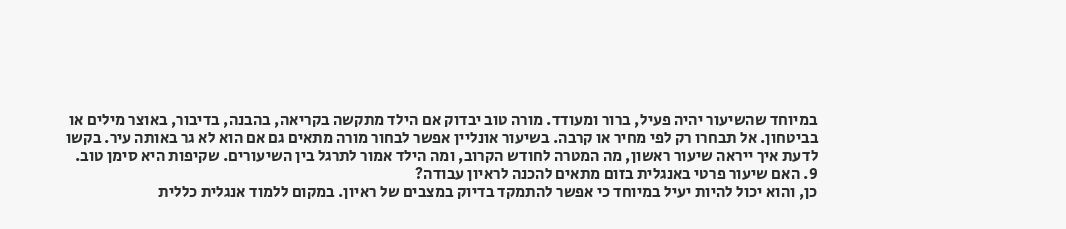במיוחד שהשיעור יהיה פעיל, ברור ומעודד. מורה טוב יבדוק אם הילד מתקשה בקריאה, בהבנה, בדיבור, באוצר מילים או בביטחון. אל תבחרו רק לפי מחיר או קרבה. בשיעור אונליין אפשר לבחור מורה מתאים גם אם הוא לא גר באותה עיר. בקשו לדעת איך ייראה שיעור ראשון, מה המטרה לחודש הקרוב, ומה הילד אמור לתרגל בין השיעורים. שקיפות היא סימן טוב.
9. האם שיעור פרטי באנגלית בזום מתאים להכנה לראיון עבודה?
כן, והוא יכול להיות יעיל במיוחד כי אפשר להתמקד בדיוק במצבים של ראיון. במקום ללמוד אנגלית כללית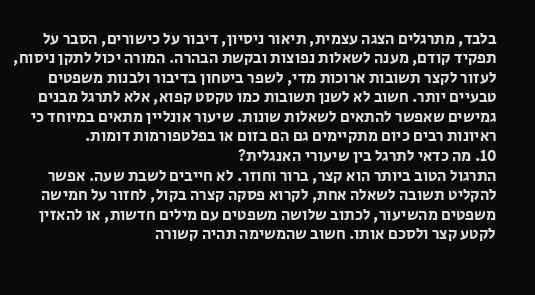בלבד, מתרגלים הצגה עצמית, תיאור ניסיון, דיבור על כישורים, הסבר על תפקיד קודם, מענה לשאלות נפוצות ובקשת הבהרה. המורה יכול לתקן ניסוח, לעזור לקצר תשובות ארוכות מדי, לשפר ביטחון בדיבור ולבנות משפטים טבעיים יותר. חשוב לא לשנן תשובות כמו טקסט קפוא, אלא לתרגל מבנים גמישים שאפשר להתאים לשאלות שונות. שיעור אונליין מתאים במיוחד כי ראיונות רבים כיום מתקיימים גם הם בזום או בפלטפורמות דומות.
10. מה כדאי לתרגל בין שיעורי האנגלית?
התרגול הטוב ביותר הוא קצר, ברור וחוזר. לא חייבים לשבת שעה. אפשר להקליט תשובה לשאלה אחת, לקרוא פסקה קצרה בקול, לחזור על חמישה משפטים מהשיעור, לכתוב שלושה משפטים עם מילים חדשות, או להאזין לקטע קצר ולסכם אותו. חשוב שהמשימה תהיה קשורה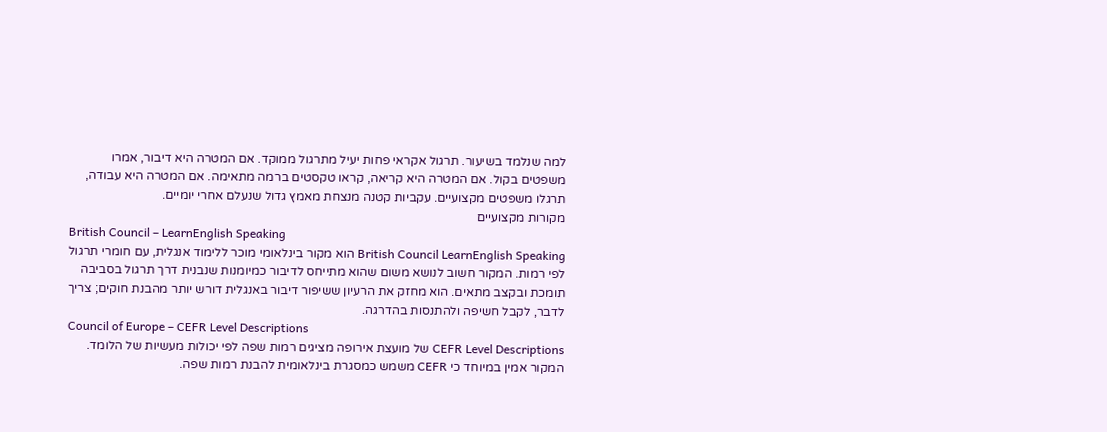למה שנלמד בשיעור. תרגול אקראי פחות יעיל מתרגול ממוקד. אם המטרה היא דיבור, אמרו משפטים בקול. אם המטרה היא קריאה, קראו טקסטים ברמה מתאימה. אם המטרה היא עבודה, תרגלו משפטים מקצועיים. עקביות קטנה מנצחת מאמץ גדול שנעלם אחרי יומיים.
מקורות מקצועיים
British Council – LearnEnglish Speaking
British Council LearnEnglish Speaking הוא מקור בינלאומי מוכר ללימוד אנגלית, עם חומרי תרגול לפי רמות. המקור חשוב לנושא משום שהוא מתייחס לדיבור כמיומנות שנבנית דרך תרגול בסביבה תומכת ובקצב מתאים. הוא מחזק את הרעיון ששיפור דיבור באנגלית דורש יותר מהבנת חוקים; צריך לדבר, לקבל חשיפה ולהתנסות בהדרגה.
Council of Europe – CEFR Level Descriptions
CEFR Level Descriptions של מועצת אירופה מציגים רמות שפה לפי יכולות מעשיות של הלומד. המקור אמין במיוחד כי CEFR משמש כמסגרת בינלאומית להבנת רמות שפה.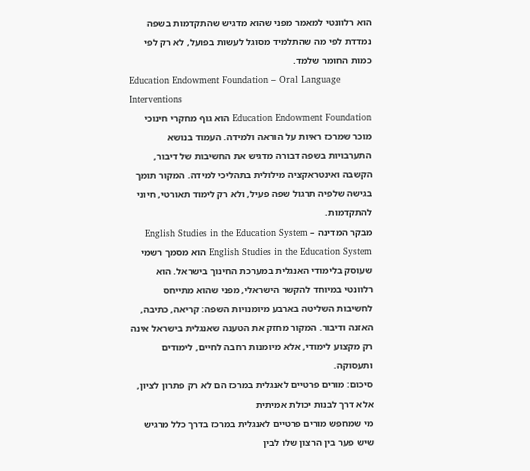הוא רלוונטי למאמר מפני שהוא מדגיש שהתקדמות בשפה נמדדת לפי מה שהתלמיד מסוגל לעשות בפועל, לא רק לפי כמות החומר שלמד.
Education Endowment Foundation – Oral Language Interventions
Education Endowment Foundation הוא גוף מחקרי חינוכי מוכר שמרכז ראיות על הוראה ולמידה. העמוד בנושא התערבויות בשפה דבורה מדגיש את החשיבות של דיבור, הקשבה ואינטראקציה מילולית בתהליכי למידה. המקור תומך בגישה שלפיה תרגול שפה פעיל, ולא רק לימוד תאורטי, חיוני להתקדמות.
מבקר המדינה – English Studies in the Education System
English Studies in the Education System הוא מסמך רשמי שעוסק בלימודי האנגלית במערכת החינוך בישראל. הוא רלוונטי במיוחד להקשר הישראלי, מפני שהוא מתייחס לחשיבות השליטה בארבע מיומנויות השפה: קריאה, כתיבה, האזנה ודיבור. המקור מחזק את הטענה שאנגלית בישראל אינה רק מקצוע לימודי, אלא מיומנות רחבה לחיים, לימודים ותעסוקה.
סיכום: מורים פרטיים לאנגלית במרכז הם לא רק פתרון לציון, אלא דרך לבנות יכולת אמיתית
מי שמחפש מורים פרטיים לאנגלית במרכז בדרך כלל מרגיש שיש פער בין הרצון שלו לבין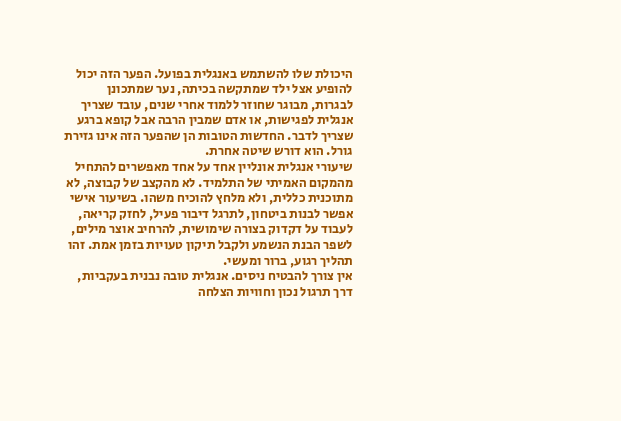היכולת שלו להשתמש באנגלית בפועל. הפער הזה יכול להופיע אצל ילד שמתקשה בכיתה, נער שמתכונן לבגרות, מבוגר שחוזר ללמוד אחרי שנים, עובד שצריך אנגלית לפגישות, או אדם שמבין הרבה אבל קופא ברגע שצריך לדבר. החדשות הטובות הן שהפער הזה אינו גזירת גורל. הוא דורש שיטה אחרת.
שיעורי אנגלית אונליין אחד על אחד מאפשרים להתחיל מהמקום האמיתי של התלמיד. לא מהקצב של קבוצה, לא מתוכנית כללית, ולא מלחץ להוכיח משהו. בשיעור אישי אפשר לבנות ביטחון, לתרגל דיבור פעיל, לחזק קריאה, לעבוד על דקדוק בצורה שימושית, להרחיב אוצר מילים, לשפר הבנת הנשמע ולקבל תיקון טעויות בזמן אמת. זהו תהליך רגוע, ברור ומעשי.
אין צורך להבטיח ניסים. אנגלית טובה נבנית בעקביות, דרך תרגול נכון וחוויות הצלחה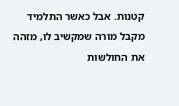קטנות. אבל כאשר התלמיד מקבל מורה שמקשיב לו, מזהה את החולשות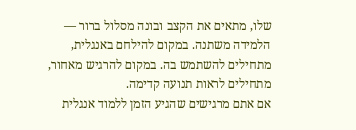שלו, מתאים את הקצב ובונה מסלול ברור — הלמידה משתנה. במקום להילחם באנגלית, מתחילים להשתמש בה. במקום להרגיש מאחור, מתחילים לראות תנועה קדימה.
אם אתם מרגישים שהגיע הזמן ללמוד אנגלית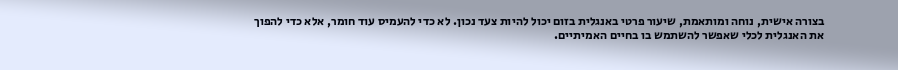בצורה אישית, נוחה ומותאמת, שיעור פרטי באנגלית בזום יכול להיות צעד נכון. לא כדי להעמיס עוד חומר, אלא כדי להפוך את האנגלית לכלי שאפשר להשתמש בו בחיים האמיתיים.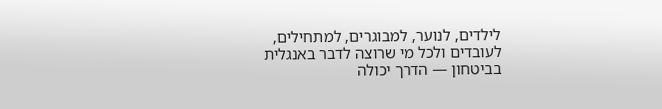לילדים, לנוער, למבוגרים, למתחילים, לעובדים ולכל מי שרוצה לדבר באנגלית בביטחון — הדרך יכולה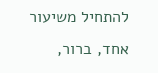להתחיל משיעור אחד, ברור,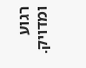רגוע ומדויק.